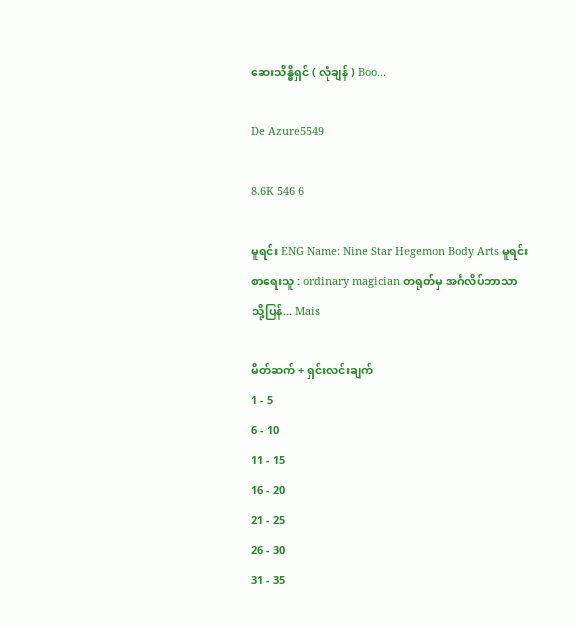ဆေးသိန္ဓိရှင် ( လုံချန် ) Boo...

De Azure5549

8.6K 546 6

မူရင်း ENG Name: Nine Star Hegemon Body Arts မူရင်း စာရေးသူ : ordinary magician တရုတ်မှ အင်္ဂလိပ်ဘာသာသို့ပြန်... Mais

မိတ်ဆက် + ရှင်းလင်းချက်
1 - 5
6 - 10
11 - 15
16 - 20
21 - 25
26 - 30
31 - 35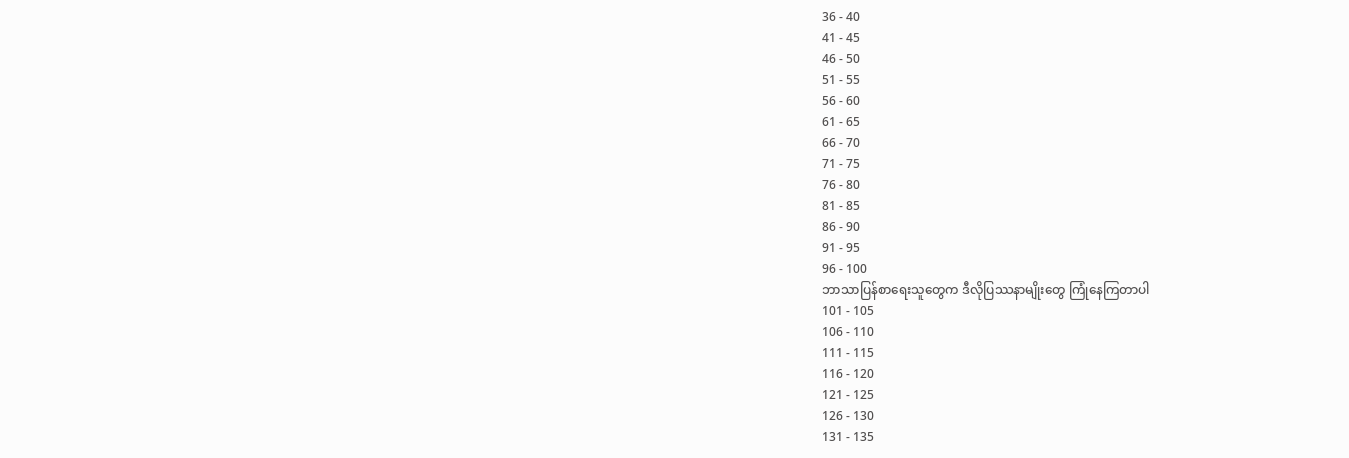36 - 40
41 - 45
46 - 50
51 - 55
56 - 60
61 - 65
66 - 70
71 - 75
76 - 80
81 - 85
86 - 90
91 - 95
96 - 100
ဘာသာပြန်စာရေးသူတွေက ဒီလိုပြဿနာမျိုးတွေ ကြုံနေကြတာပါ
101 - 105
106 - 110
111 - 115
116 - 120
121 - 125
126 - 130
131 - 135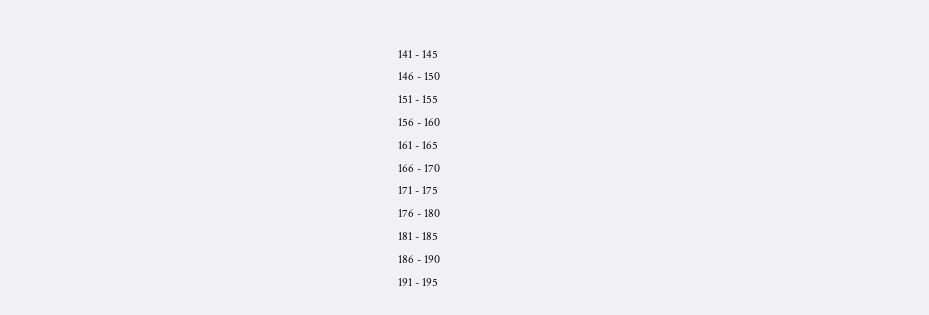141 - 145
146 - 150
151 - 155
156 - 160
161 - 165
166 - 170
171 - 175
176 - 180
181 - 185
186 - 190
191 - 195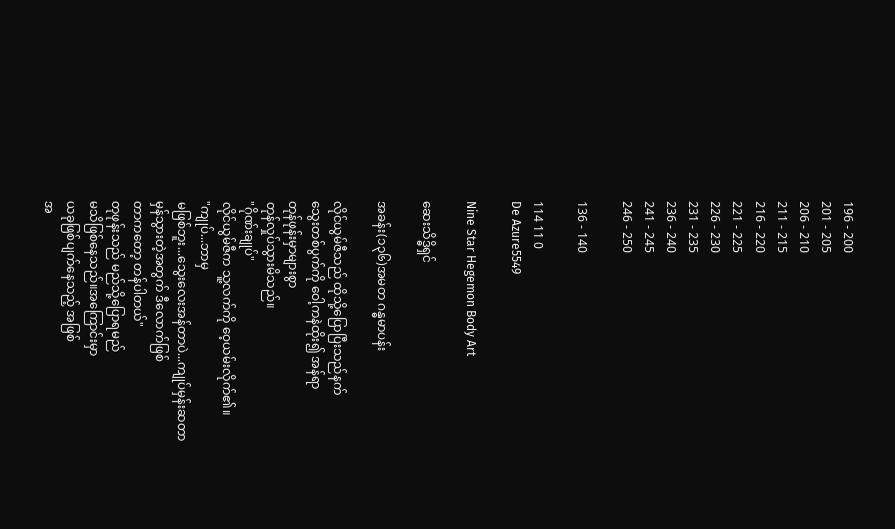196 - 200
201 - 205
206 - 210
211 - 215
216 - 220
221 - 225
226 - 230
231 - 235
236 - 240
241 - 245
246 - 250

136 - 140

114 11 0
De Azure5549

Nine Star Hegemon Body Art

ဆေးသိဒ္ဓိရှင်

အခန်း(၁၃၆)အမတ ဂန္ဓမာပန်း

လိုင်ယွမ်ဇီသည် ထိုသို့ပြောပြီးသည်နက်
သွေးတစ်ပွက်ကို ဝေါ့ကနဲထိုး၍ အန်ရာ
တုန်ဖုန်းမှာများစွာ
တုန်လှုပ်သွားမိသည်။
"ဂိုဏ်းချုပ်"
လိုင်ယွမ်ဇီက သူ့လက်ကို ဝေ့ယမ်းလိုက်၏။
"ကျုပ်...ဘာမှ
မဖြစ်ဘူး...သွေးလေးအန်တာပဲ...ကျုပ်မှန်းဆတာ
မှန်သွားတဲ့အတွက် ဒီလောက်ဖြစ်
တာကတော့ တန်ပါတယ်"
တုဖုန်းသည် မည်သို့ပြောရမည်
မသိဖြစ်နေသည်။အကြောင်းမှာ
ယခုဖြစ်ပျက်နေသည့် အဖြစ်
အ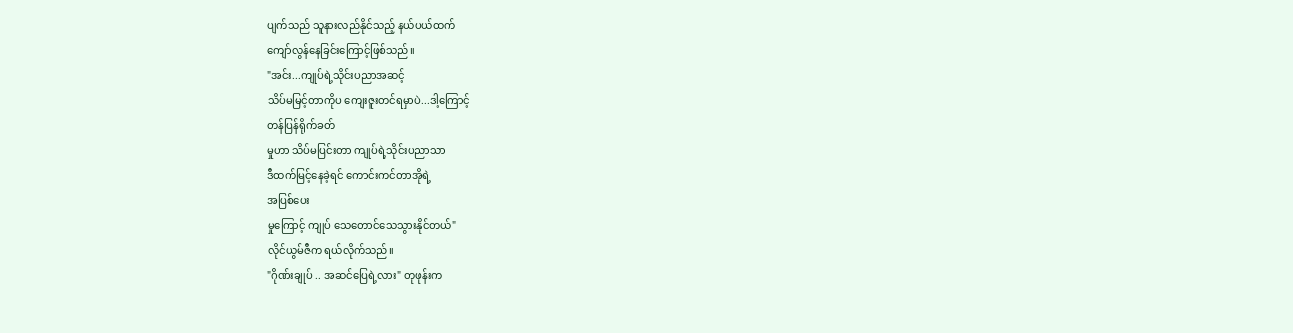ပျက်သည် သူနားလည်နိုင်သည့် နယ်ပယ်ထက်
ကျော်လွန်နေခြင်းကြောင့်ဖြစ်သည်။
"အင်း...ကျုပ်ရဲ့သိုင်းပညာအဆင့်
သိပ်မမြင့်တာကိုပ ကျေးဇူးတင်ရမှာပဲ...ဒါ့ကြောင့်
တန်ပြန်ရိုက်ခတ်
မှုဟာ သိပ်မပြင်းတာ ကျုပ်ရဲ့သိုင်းပညာသာ
ဒီထက်မြင့်နေခဲ့ရင် ကောင်းကင်တာအိုရဲ့
အပြစ်ပေး
မှုကြောင့် ကျုပ် သေတောင်သေသွားနိုင်တယ်"
လိုင်ယွမ်ဇီက ရယ်လိုက်သည်။
"ဂိုဏ်းချုပ် .. အဆင်ပြေရဲ့လား" တုဖုန်းက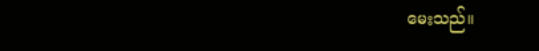မေးသည်။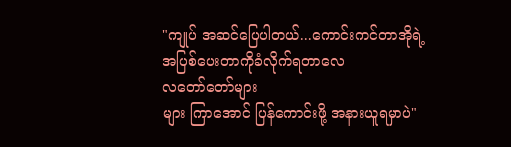"ကျုပ် အဆင်ပြေပါတယ်...ကောင်းကင်တာအိုရဲ့
အပြစ်ပေးတာကိုခံလိုက်ရတာလေ
လတော်တော်များ
များ ကြာအောင် ပြန်ကောင်းဖို့ အနားယူရမှာပဲ"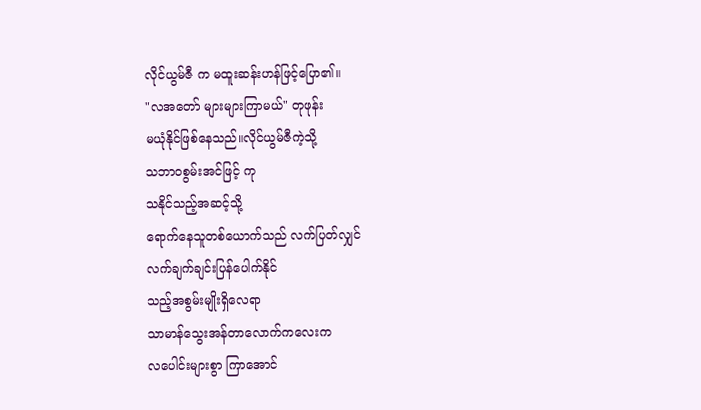လိုင်ယွမ်ဇီ က မထူးဆန်းဟန်ဖြင့်ပြော၏။
"လအတော် များများကြာမယ်" တုဖုန်း
မယုံနိုင်ဖြစ်နေသည်။လိုင်ယွမ်ဇီကဲ့သို့
သဘာ၀စွမ်းအင်ဖြင့် ကု
သနိုင်သည့်အဆင့်သို့
ရောက်နေသူတစ်ယောက်သည် လက်ပြတ်လျှင်
လက်ချက်ချင်းပြန်ပေါက်နိုင်
သည့်အစွမ်းမျိုးရှိလေရာ
သာမာန်သွေးအန်တာလောက်ကလေးက
လပေါင်းများစွာ ကြာအောင်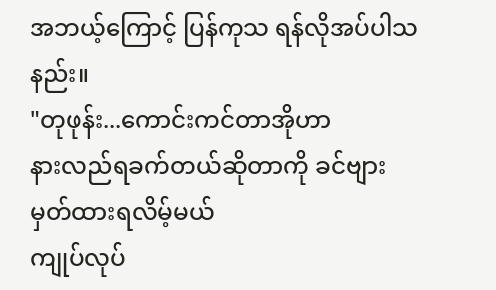အဘယ့်ကြောင့် ပြန်ကုသ ရန်လိုအပ်ပါသနည်း။
"တုဖုန်း...ကောင်းကင်တာအိုဟာ
နားလည်ရခက်တယ်ဆိုတာကို ခင်ဗျား
မှတ်ထားရလိမ့်မယ်
ကျုပ်လုပ်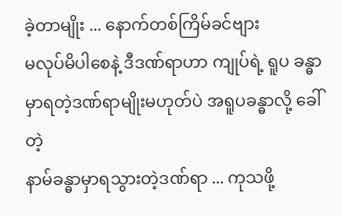ခဲ့တာမျိုး ... နောက်တစ်ကြိမ်ခင်ဗျား
မလုပ်မိပါစေနဲ့ ဒီဒဏ်ရာဟာ ကျုပ်ရဲ့ ရူပ ခန္ဓာ
မှာရတဲ့ဒဏ်ရာမျိုးမဟုတ်ပဲ အရူပခန္ဓာလို့ ခေါ်တဲ့
နာမ်ခန္ဓာမှာရသွားတဲ့ဒဏ်ရာ ... ကုသဖို့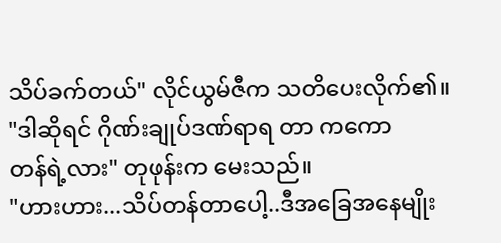သိပ်ခက်တယ်" လိုင်ယွမ်ဇီက သတိပေးလိုက်၏။
"ဒါဆိုရင် ဂိုဏ်းချုပ်ဒဏ်ရာရ တာ ကကော
တန်ရဲ့လား" တုဖုန်းက မေးသည်။
"ဟားဟား...သိပ်တန်တာပေါ့..ဒီအခြေအနေမျိုး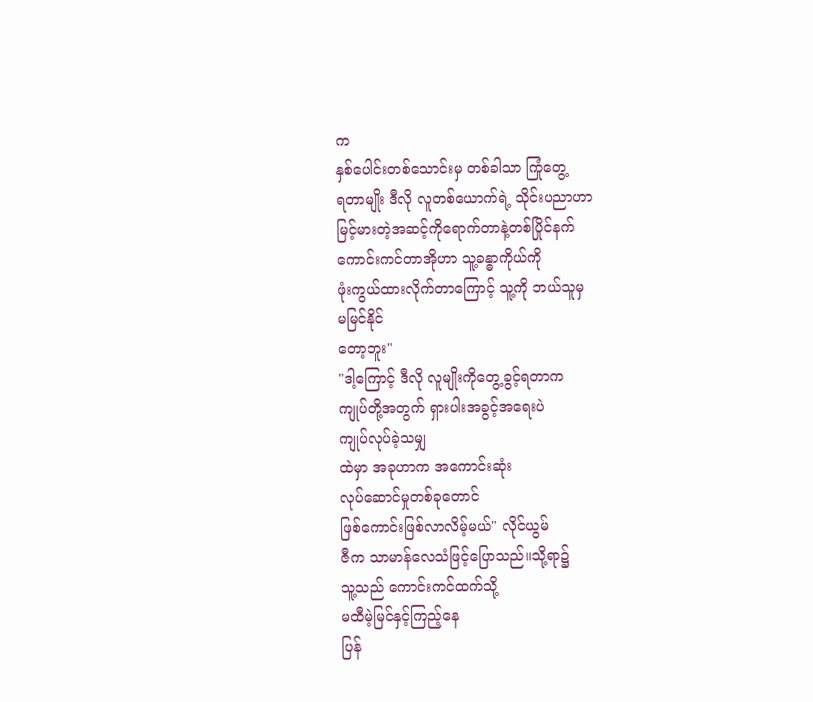က
နှစ်ပေါင်းတစ်သောင်းမှ တစ်ခါသာ ကြုံတွေ့
ရတာမျိုး ဒီလို လူတစ်ယောက်ရဲ့ သိုင်းပညာဟာ
မြင့်မားတဲ့အဆင့်ကိုရောက်တာနဲ့တစ်ပြိုင်နက်
ကောင်းကင်တာအိုဟာ သူ့ခန္ဓာကိုယ်ကို
ဖုံးကွယ်ထားလိုက်တာကြောင့် သူ့ကို ဘယ်သူမှ
မမြင်နိုင်
တော့ဘူး"
"ဒါ့ကြောင့် ဒီလို လူမျိုးကိုတွေ့ခွင့်ရတာက
ကျုပ်တို့အတွက် ရှားပါးအခွင့်အရေးပဲ
ကျုပ်လုပ်ခဲ့သမျှ
ထဲမှာ အခုဟာက အကောင်းဆုံး
လုပ်ဆောင်မှုတစ်ခုတောင်
ဖြစ်ကောင်းဖြစ်လာလိမ့်မယ်" လိုင်ယွမ်
ဇီက သာမာန်လေသံဖြင့်ပြောသည်။သို့ရာ၌
သူ့သည် ကောင်းကင်ထက်သို့
မထီမဲ့မြင်နှင့်ကြည့်နေ
ပြန်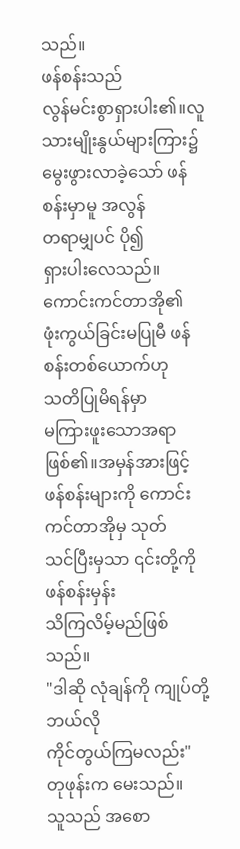သည်။
ဖန်စန်းသည်
လွန်မင်းစွာရှားပါး၏။လူသားမျိုးနွယ်များကြား၌
မွေးဖွားလာခဲ့သော် ဖန်စန်းမှာမူ အလွန်
တရာမျှပင် ပို၍
ရှားပါးလေသည်။ကောင်းကင်တာအို၏
ဖုံးကွယ်ခြင်းမပြုမီ ဖန်စန်းတစ်ယောက်ဟု
သတိပြုမိရန်မှာ
မကြားဖူးသောအရာဖြစ်၏။အမှန်အားဖြင့်
ဖန်စန်းများကို ကောင်းကင်တာအိုမှ သုတ်
သင်ပြီးမှသာ ၎င်းတို့ကို ဖန်စန်းမှန်း
သိကြလိမ့်မည်ဖြစ်သည်။
"ဒါဆို လုံချန်ကို ကျုပ်တို့ ဘယ်လို
ကိုင်တွယ်ကြမလည်း" တုဖုန်းက မေးသည်။
သူသည် အစော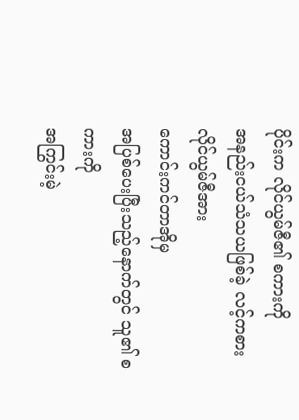ပိုင်းက လိုင်ယွမ်ဇီ၏ စကားကို
အနည်းငယ်သံသယဖြစ်ခဲ့ လင့်ကစား
လိုင်ယွမ်ဇီအား
ကောင်းကင်တာအိုမှ
အပြစ်ပေးပြီးသည့်နောက်တွင် သူ၏ စကားကို
အကြွင်းမဲ့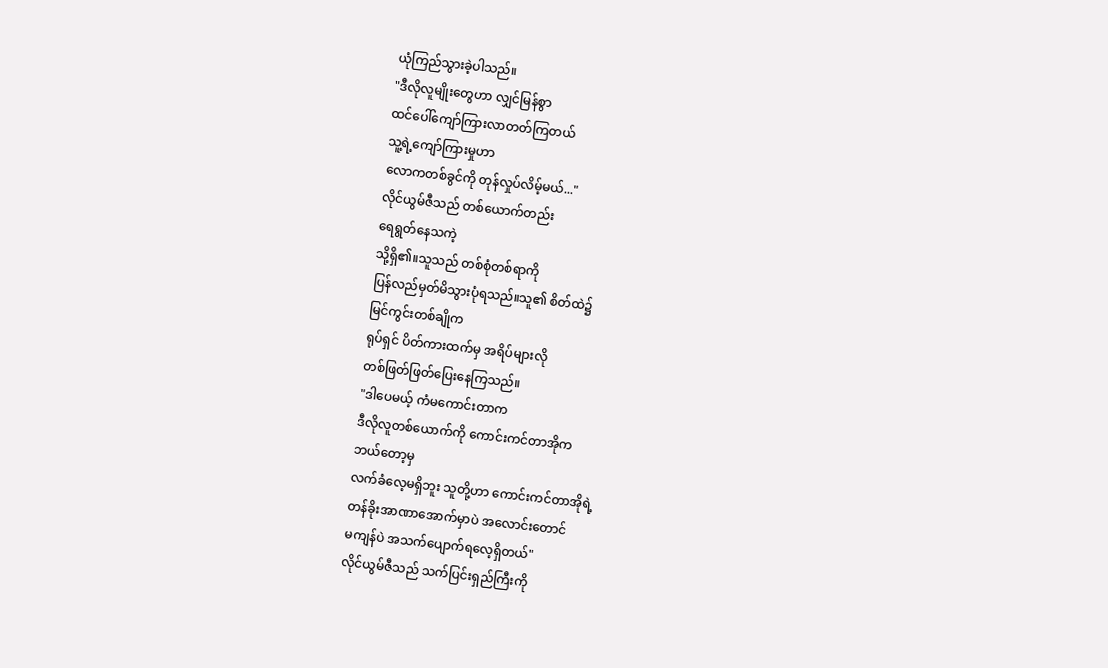ယုံကြည်သွားခဲ့ပါသည်။
"ဒီလိုလူမျိုးတွေဟာ လျှင်မြန်စွာ
ထင်ပေါ်ကျော်ကြားလာတတ်ကြတယ်
သူ့ရဲ့ကျော်ကြားမှုဟာ
လောကတစ်ခွင်ကို တုန်လှုပ်လိမ့်မယ်..."
လိုင်ယွမ်ဇီသည် တစ်ယောက်တည်း
ရေရွတ်နေသကဲ့
သို့ရှိ၏။သူသည် တစ်စုံတစ်ရာကို
ပြန်လည်မှတ်မိသွားပုံရသည်။သူ၏ စိတ်ထဲ၌
မြင်ကွင်းတစ်ချိုက
ရုပ်ရှင် ပိတ်ကားထက်မှ အရိပ်များလို
တစ်ဖြတ်ဖြတ်ပြေးနေကြသည်။
"ဒါပေမယ့် ကံမကောင်းတာက
ဒီလိုလူတစ်ယောက်ကို ကောင်းကင်တာအိုက
ဘယ်တော့မှ
လက်ခံလေ့မရှိဘူး သူတို့ဟာ ကောင်းကင်တာအိုရဲ့
တန်ခိုးအာဏာအောက်မှာပဲ အလောင်းတောင်
မကျန်ပဲ အသက်ပျောက်ရလေ့ရှိတယ်"
လိုင်ယွမ်ဇီသည် သက်ပြင်းရှည်ကြီးကို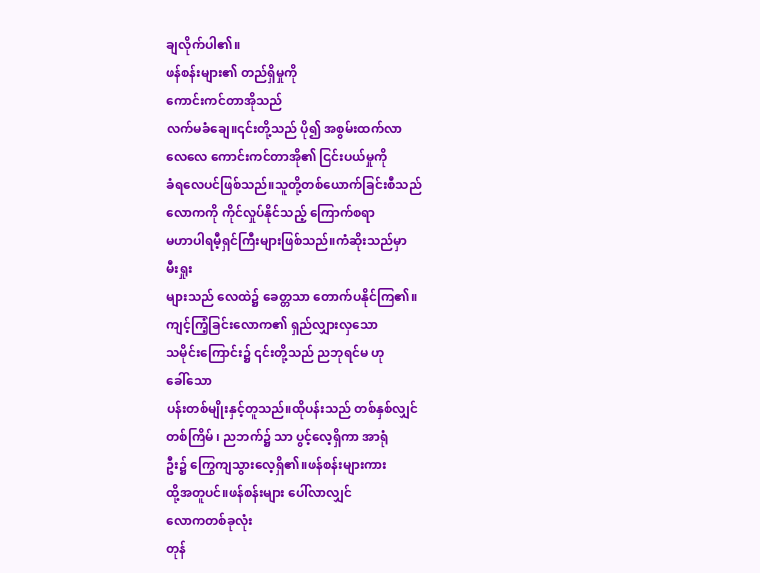ချလိုက်ပါ၏။
ဖန်စန်းများ၏ တည်ရှိမှုကို
ကောင်းကင်တာအိုသည်
လက်မခံချေ။၎င်းတို့သည် ပို၍ အစွမ်းထက်လာ
လေလေ ကောင်းကင်တာအို၏ ငြင်းပယ်မှုကို
ခံရလေပင်ဖြစ်သည်။သူတို့တစ်ယောက်ခြင်းစီသည်
လောကကို ကိုင်လှုပ်နိုင်သည့် ကြောက်စရာ
မဟာပါရမီ့ရှင်ကြီးများဖြစ်သည်။ကံဆိုးသည်မှာ
မီးရှုး
များသည် လေထဲ၌ ခေတ္တသာ တောက်ပနိုင်ကြ၏။
ကျင့်ကြံ့ခြင်းလောက၏ ရှည်လျှားလှသော
သမိုင်းကြောင်း၌ ၎င်းတို့သည် ညဘုရင်မ ဟု
ခေါ်သော
ပန်းတစ်မျိုးနှင့်တူသည်။ထိုပန်းသည် တစ်နှစ်လျှင်
တစ်ကြိမ် ၊ ညဘက်၌ သာ ပွင့်လေ့ရှိကာ အာရုံ
ဦး၌ ကြွေကျသွားလေ့ရှိ၏။ဖန်စန်းများကား
ထို့အတူပင်။ဖန်စန်းများ ပေါ်လာလျှင်
လောကတစ်ခုလုံး
တုန်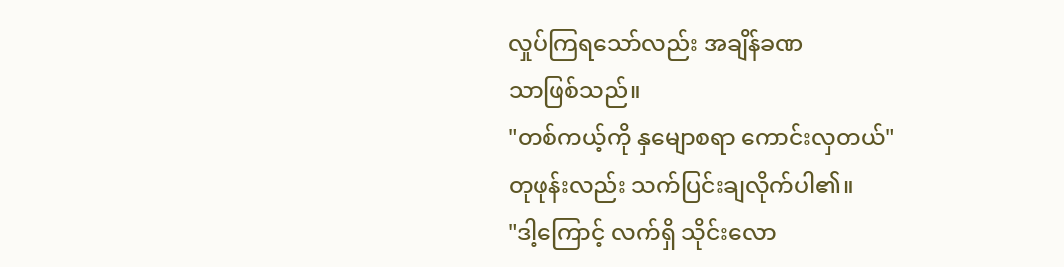လှုပ်ကြရသော်လည်း အချိန်ခဏ
သာဖြစ်သည်။
"တစ်ကယ့်ကို နှမျောစရာ ကောင်းလှတယ်"
တုဖုန်းလည်း သက်ပြင်းချလိုက်ပါ၏။
"ဒါ့ကြောင့် လက်ရှိ သိုင်းလော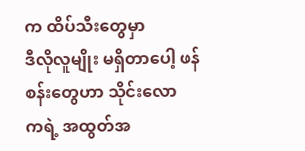က ထိပ်သီးတွေမှာ
ဒီလိုလူမျိုး မရှိတာပေါ့ ဖန်စန်းတွေဟာ သိုင်းလော
ကရဲ့ အထွတ်အ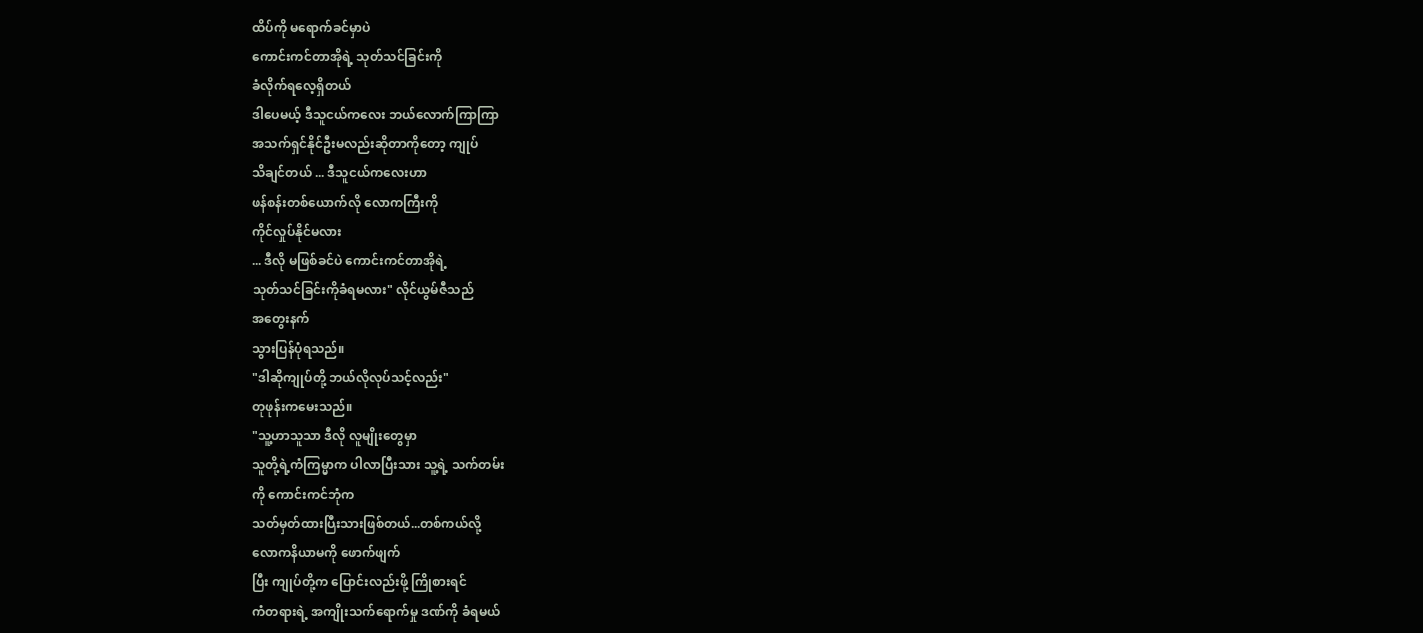ထိပ်ကို မရောက်ခင်မှာပဲ
ကောင်းကင်တာအိုရဲ့ သုတ်သင်ခြင်းကို
ခံလိုက်ရလေ့ရှိတယ်
ဒါပေမယ့် ဒီသူငယ်ကလေး ဘယ်လောက်ကြာကြာ
အသက်ရှင်နိုင်ဦးမလည်းဆိုတာကိုတော့ ကျုပ်
သိချင်တယ် ... ဒီသူငယ်ကလေးဟာ
ဖန်စန်းတစ်ယောက်လို လောကကြီးကို
ကိုင်လှုပ်နိုင်မလား
... ဒီလို မဖြစ်ခင်ပဲ ကောင်းကင်တာအိုရဲ့
သုတ်သင်ခြင်းကိုခံရမလား" လိုင်ယွမ်ဇီသည်
အတွေးနက်
သွားပြန်ပုံရသည်။
"ဒါဆိုကျုပ်တို့ ဘယ်လိုလုပ်သင့်လည်း"
တုဖုန်းကမေးသည်။
"သူ့ဟာသူသာ ဒီလို လူမျိုးတွေမှာ
သူတို့ရဲ့ကံကြမ္မာက ပါလာပြီးသား သူ့ရဲ့ သက်တမ်း
ကို ကောင်းကင်ဘုံက
သတ်မှတ်ထားပြီးသားဖြစ်တယ်...တစ်ကယ်လို့
လောကနိယာမကို ဖောက်ဖျက်
ပြီး ကျုပ်တို့က ပြောင်းလည်းဖို့ ကြိုစားရင်
ကံတရားရဲ့ အကျိုးသက်ရောက်မှု ဒဏ်ကို ခံရမယ်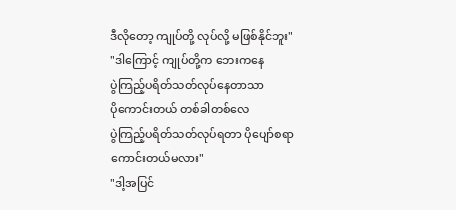ဒီလိုတော့ ကျုပ်တို့ လုပ်လို့ မဖြစ်နိုင်ဘူး"
"ဒါကြောင့် ကျုပ်တို့က ဘေးကနေ
ပွဲကြည့်ပရိတ်သတ်လုပ်နေတာသာ
ပိုကောင်းတယ် တစ်ခါတစ်လေ
ပွဲကြည့်ပရိတ်သတ်လုပ်ရတာ ပိုပျော်စရာ
ကောင်းတယ်မလား"
"ဒါ့အပြင်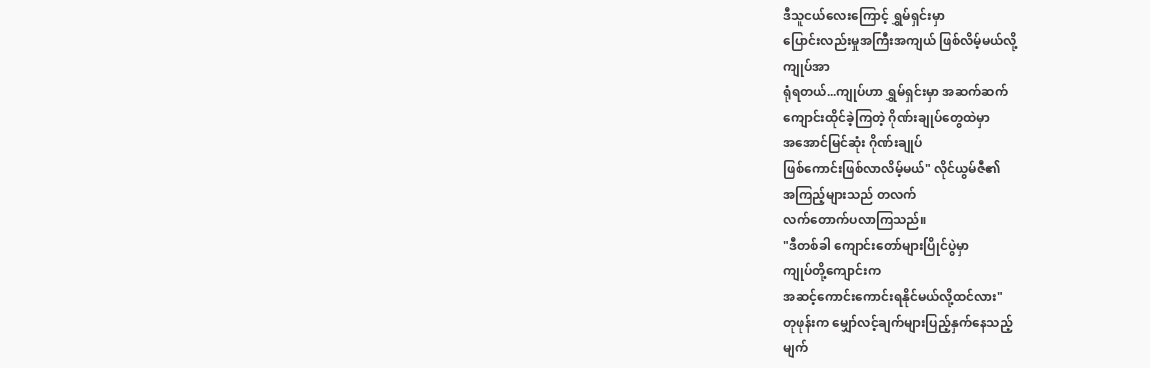ဒီသူငယ်လေးကြောင့် ရွှမ်ရှင်းမှာ
ပြောင်းလည်းမှုအကြီးအကျယ် ဖြစ်လိမ့်မယ်လို့
ကျုပ်အာ
ရုံရတယ်...ကျုပ်ဟာ ရွှမ်ရှင်းမှာ အဆက်ဆက်
ကျောင်းထိုင်ခဲ့ကြတဲ့ ဂိုဏ်းချုပ်တွေထဲမှာ
အအောင်မြင်ဆုံး ဂိုဏ်းချုပ်
ဖြစ်ကောင်းဖြစ်လာလိမ့်မယ်" လိုင်ယွမ်ဇီ၏
အကြည့်များသည် တလက်
လက်တောက်ပလာကြသည်။
"ဒီတစ်ခါ ကျောင်းတော်များပြိုင်ပွဲမှာ
ကျုပ်တို့ကျောင်းက
အဆင့်ကောင်းကောင်းရနိုင်မယ်လို့ထင်လား"
တုဖုန်းက မျှော်လင့်ချက်များပြည့်နှက်နေသည့်
မျက်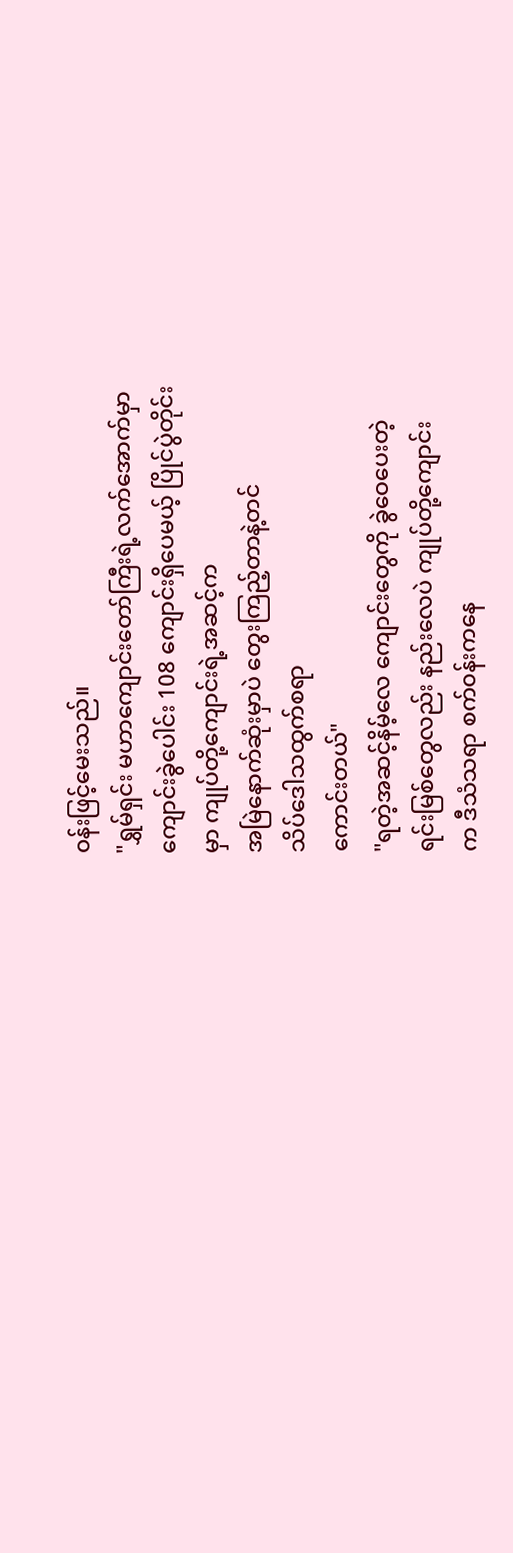၀န်းဖြင့်မေးသည်။
"ရွှမ်ရှင်း မဟာကျောင်းတော်ကြီးရဲ့လက်အောက်မှာ
ကျောင်းခွဲပေါင်း 108 ကျောင်းရှိပေမယ့် ပြိုင်ပွဲတိုင်း
မှာ ကျုပ်တို့ကျောင်းရဲ့အဆင့်က
အမြဲနောက်ဆုံးမှာပဲ တွေးကြည့်တာနဲ့တင်
သိပ်ဒေါသထွက်စရာ
ကောင်းတယ်"
"ရတဲ့အဆင့်နိမ့်လေ ကျောင်းတွေကို ခွဲဝေပေးတဲ့
ရင်းမြစ်တွေလည်း နည်းလေပဲ ကျုပ်တို့ကျောင်း
က ဒီသံသရာ စက်၀န်းကနေ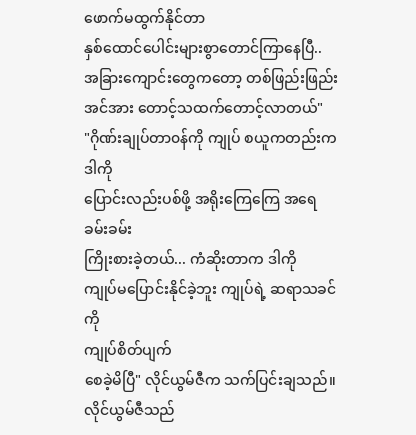ဖောက်မထွက်နိုင်တာ
နှစ်ထောင်ပေါင်းများစွာတောင်ကြာနေပြီ..
အခြားကျောင်းတွေကတော့ တစ်ဖြည်းဖြည်း
အင်အား တောင့်သထက်တောင့်လာတယ်"
"ဂိုဏ်းချုပ်တာ၀န်ကို ကျုပ် စယူကတည်းက ဒါကို
ပြောင်းလည်းပစ်ဖို့ အရိုးကြေကြေ အရေခမ်းခမ်း
ကြိုးစားခဲ့တယ်... ကံဆိုးတာက ဒါကို
ကျုပ်မပြောင်းနိုင်ခဲ့ဘူး ကျုပ်ရဲ့ ဆရာသခင်ကို
ကျုပ်စိတ်ပျက်
စေခဲ့မိပြီ" လိုင်ယွမ်ဇီက သက်ပြင်းချသည်။
လိုင်ယွမ်ဇီသည်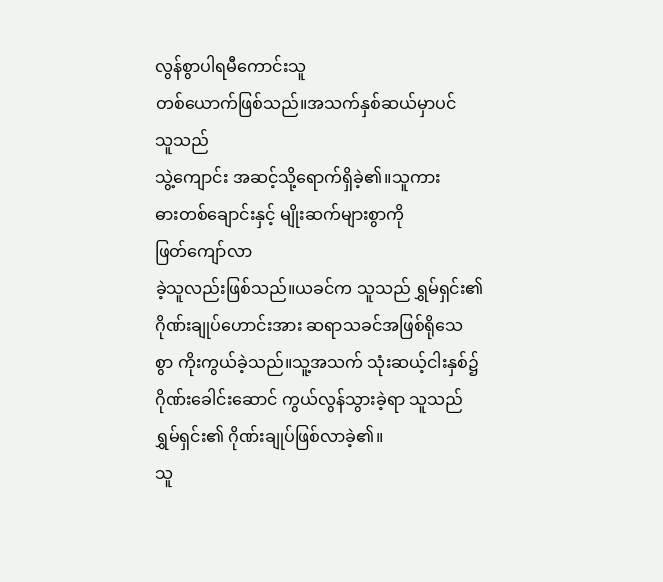လွန်စွာပါရမီကောင်းသူ
တစ်ယောက်ဖြစ်သည်။အသက်နှစ်ဆယ်မှာပင်
သူသည်
သွဲ့ကျောင်း အဆင့်သို့ရောက်ရှိခဲ့၏။သူကား
ဓားတစ်ချောင်းနှင့် မျိုးဆက်များစွာကို
ဖြတ်ကျော်လာ
ခဲ့သူလည်းဖြစ်သည်။ယခင်က သူသည် ရွှမ်ရှင်း၏
ဂိုဏ်းချုပ်ဟောင်းအား ဆရာသခင်အဖြစ်ရိုသေ
စွာ ကိုးကွယ်ခဲ့သည်။သူ့အသက် သုံးဆယ့်ငါးနှစ်၌
ဂိုဏ်းခေါင်းဆောင် ကွယ်လွန်သွားခဲ့ရာ သူသည်
ရွှမ်ရှင်း၏ ဂိုဏ်းချုပ်ဖြစ်လာခဲ့၏။
သူ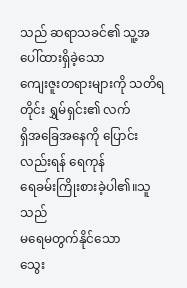သည် ဆရာသခင်၏ သူ့အပေါ်ထားရှိခဲ့သော
ကျေးဇူးတရားများကို သတိရတိုင်း ရွှမ်ရှင်း၏ လက်
ရှိအခြေအနေကို ပြောင်းလည်းရန် ရေကုန်
ရေခမ်းကြိုးစားခဲ့ပါ၏။သူသည်
မရေမတွက်နိုင်သော
သွေး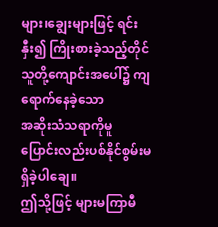များ၊ချွေးများဖြင့် ရင်းနှီး၍ ကြိုးစားခဲ့သည့်တိုင်
သူတို့ကျောင်းအပေါ်၌ ကျရောက်နေခဲ့သော
အဆိုးသံသရာကိုမူ
ပြောင်းလည်းပစ်နိုင်စွမ်းမရှိခဲ့ပါချေ။
ဤသို့ဖြင့် များမကြာမီ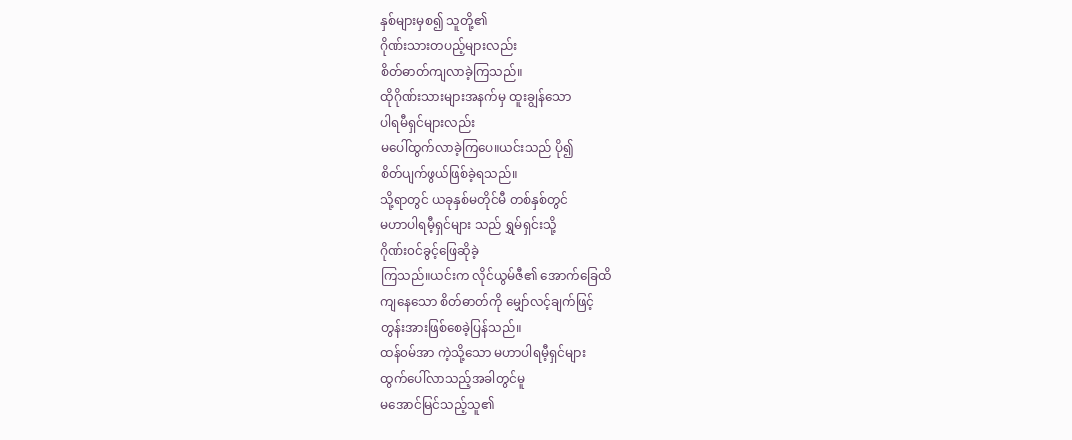နှစ်များမှစ၍ သူတို့၏
ဂိုဏ်းသားတပည့်များလည်း
စိတ်ဓာတ်ကျလာခဲ့ကြသည်။
ထိုဂိုဏ်းသားများအနက်မှ ထူးချွန်သော
ပါရမီရှင်များလည်း
မပေါ်ထွက်လာခဲ့ကြပေ။ယင်းသည် ပို၍
စိတ်ပျက်ဖွယ်ဖြစ်ခဲ့ရသည်။
သို့ရာတွင် ယခုနှစ်မတိုင်မီ တစ်နှစ်တွင်
မဟာပါရမီ့ရှင်များ သည် ရွှမ်ရှင်းသို့
ဂိုဏ်း၀င်ခွင့်ဖြေဆိုခဲ့
ကြသည်။ယင်းက လိုင်ယွမ်ဇီ၏ အောက်ခြေထိ
ကျနေသော စိတ်ဓာတ်ကို မျှော်လင့်ချက်ဖြင့်
တွန်းအားဖြစ်စေခဲ့ပြန်သည်။
ထန်၀မ်အာ ကဲ့သို့သော မဟာပါရမီ့ရှင်များ
ထွက်ပေါ်လာသည့်အခါတွင်မူ
မအောင်မြင်သည့်သူ၏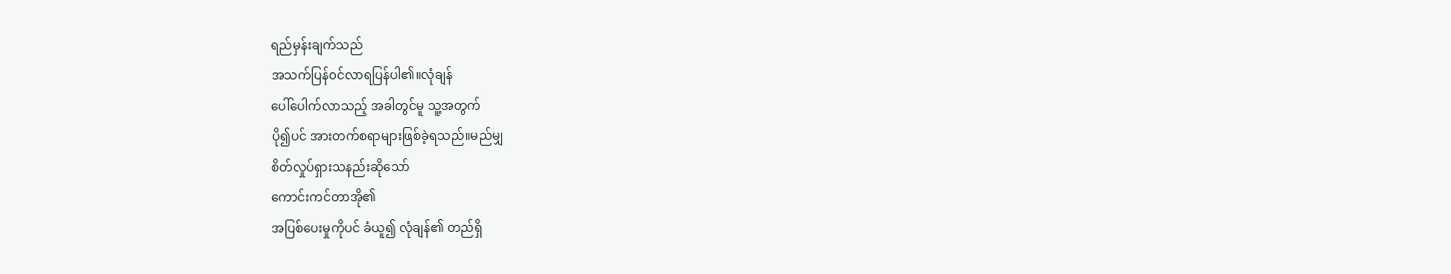ရည်မှန်းချက်သည်
အသက်ပြန်၀င်လာရပြန်ပါ၏။လုံချန်
ပေါ်ပေါက်လာသည့် အခါတွင်မူ သူ့အတွက်
ပို၍ပင် အားတက်စရာများဖြစ်ခဲ့ရသည်။မည်မျှ
စိတ်လှုပ်ရှားသနည်းဆိုသော်
ကောင်းကင်တာအို၏
အပြစ်ပေးမှုကိုပင် ခံယူ၍ လုံချန်၏ တည်ရှိ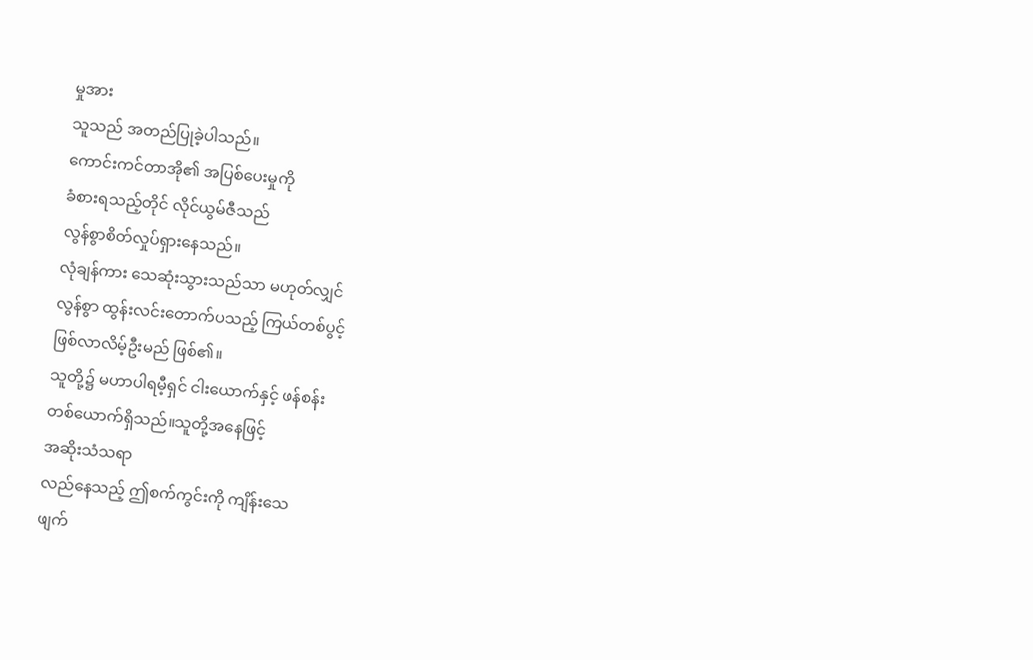မှုအား
သူသည် အတည်ပြုခဲ့ပါသည်။
ကောင်းကင်တာအို၏ အပြစ်ပေးမှုကို
ခံစားရသည့်တိုင် လိုင်ယွမ်ဇီသည်
လွန်စွာစိတ်လှုပ်ရှားနေသည်။
လုံချန်ကား သေဆုံးသွားသည်သာ မဟုတ်လျှင်
လွန်စွာ ထွန်းလင်းတောက်ပသည့် ကြယ်တစ်ပွင့်
ဖြစ်လာလိမ့်ဦးမည် ဖြစ်၏။
သူတို့၌ မဟာပါရမီ့ရှင် ငါးယောက်နှင့် ဖန်စန်း
တစ်ယောက်ရှိသည်။သူတို့အနေဖြင့်
အဆိုးသံသရာ
လည်နေသည့် ဤစက်ကွင်းကို ကျိန်းသေ
ဖျက်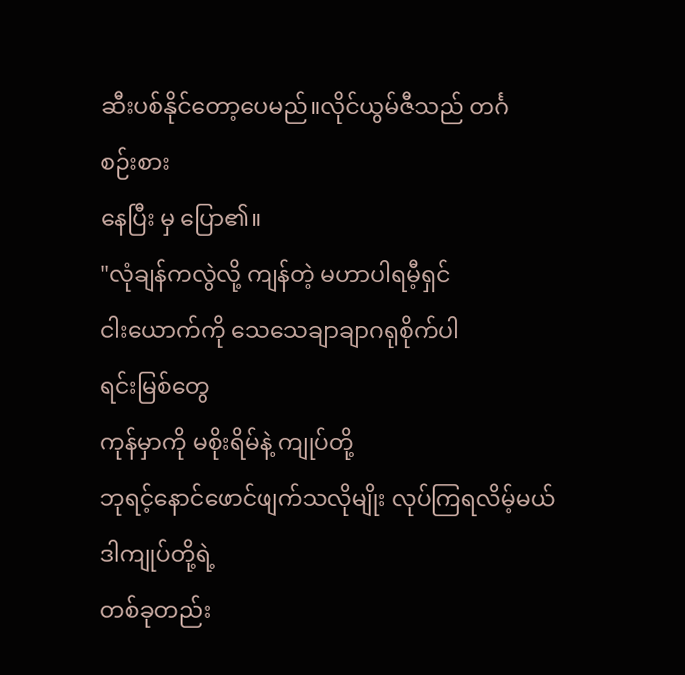ဆီးပစ်နိုင်တော့ပေမည်။လိုင်ယွမ်ဇီသည် တင်္ဂ
စဉ်းစား
နေပြီး မှ ပြော၏။
"လုံချန်ကလွဲလို့ ကျန်တဲ့ မဟာပါရမီ့ရှင်
ငါးယောက်ကို သေသေချာချာဂရုစိုက်ပါ
ရင်းမြစ်တွေ
ကုန်မှာကို မစိုးရိမ်နဲ့ ကျုပ်တို့
ဘုရင့်နောင်ဖောင်ဖျက်သလိုမျိုး လုပ်ကြရလိမ့်မယ်
ဒါကျုပ်တို့ရဲ့
တစ်ခုတည်း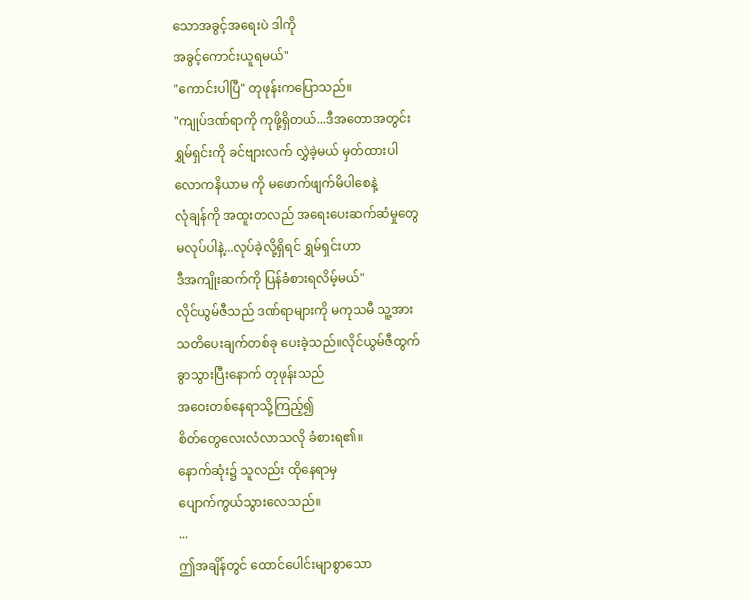သောအခွင့်အရေးပဲ ဒါကို
အခွင့်ကောင်းယူရမယ်"
"ကောင်းပါပြီ" တုဖုန်းကပြောသည်။
"ကျုပ်ဒဏ်ရာကို ကုဖို့ရှိတယ်...ဒီအတောအတွင်း
ရွှမ်ရှင်းကို ခင်ဗျားလက် လွှဲခဲ့မယ် မှတ်ထားပါ
လောကနိယာမ ကို မဖောက်ဖျက်မိပါစေနဲ့
လုံချန်ကို အထူးတလည် အရေးပေးဆက်ဆံမှုတွေ
မလုပ်ပါနဲ့...လုပ်ခဲ့လို့ရှိရင် ရွှမ်ရှင်းဟာ
ဒီအကျိုးဆက်ကို ပြန်ခံစားရလိမ့်မယ်"
လိုင်ယွမ်ဇီသည် ဒဏ်ရာများကို မကုသမီ သူ့အား
သတိပေးချက်တစ်ခု ပေးခဲ့သည်။လိုင်ယွမ်ဇီထွက်
ခွာသွားပြီးနောက် တုဖုန်းသည်
အဝေးတစ်နေရာသို့ကြည့်၍
စိတ်တွေလေးလံလာသလို ခံစားရ၏။
နောက်ဆုံး၌ သူလည်း ထိုနေရာမှ
ပျောက်ကွယ်သွားလေသည်။
...
ဤအချိန်တွင် ထောင်ပေါင်းမျာစွာသော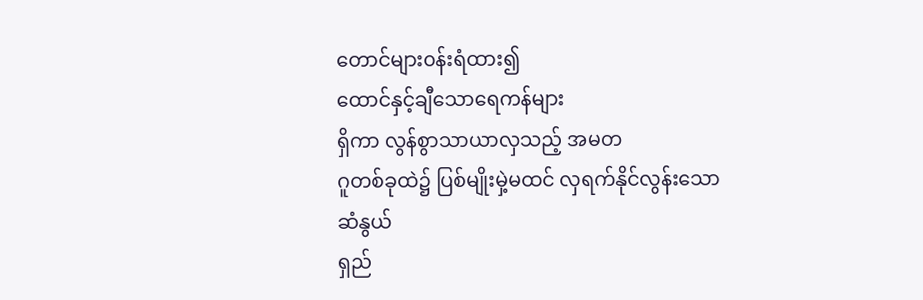တောင်များ၀န်းရံထား၍
ထောင်နှင့်ချီသောရေကန်များ
ရှိကာ လွန်စွာသာယာလှသည့် အမတ
ဂူတစ်ခုထဲ၌ ပြစ်မျိုးမှဲ့မထင် လှရက်နိုင်လွန်းသော
ဆံနွယ်
ရှည်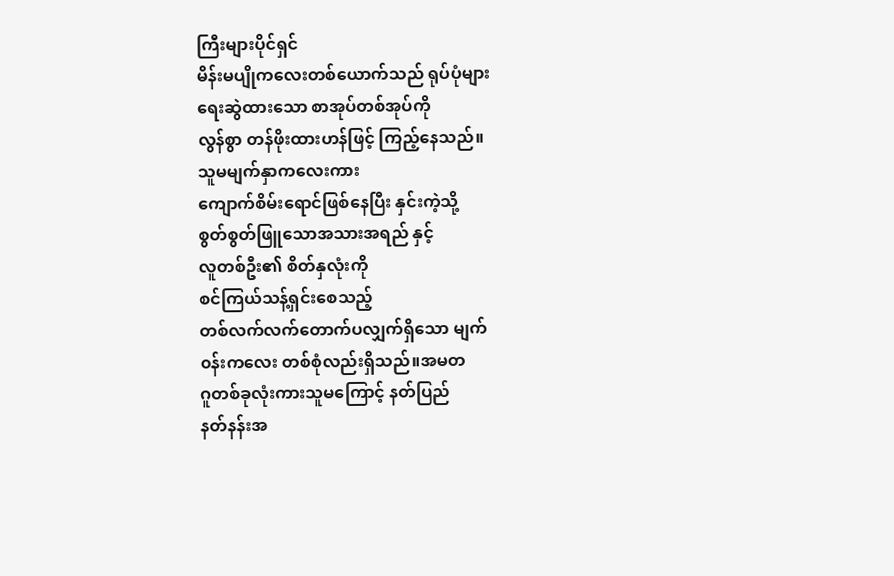ကြီးများပိုင်ရှင်
မိန်းမပျိုကလေးတစ်ယောက်သည် ရုပ်ပုံများ
ရေးဆွဲထားသော စာအုပ်တစ်အုပ်ကို
လွန်စွာ တန်ဖိုးထားဟန်ဖြင့် ကြည့်နေသည်။
သူမမျက်နှာကလေးကား
ကျောက်စိမ်းရောင်ဖြစ်နေပြီး နှင်းကဲ့သို့
စွတ်စွတ်ဖြူသောအသားအရည် နှင့်
လူတစ်ဦး၏ စိတ်နှလုံးကို
စင်ကြယ်သန့်ရှင်းစေသည့်
တစ်လက်လက်တောက်ပလျှက်ရှိသော မျက်
၀န်းကလေး တစ်စုံလည်းရှိသည်။အမတ
ဂူတစ်ခုလုံးကားသူမကြောင့် နတ်ပြည်
နတ်နန်းအ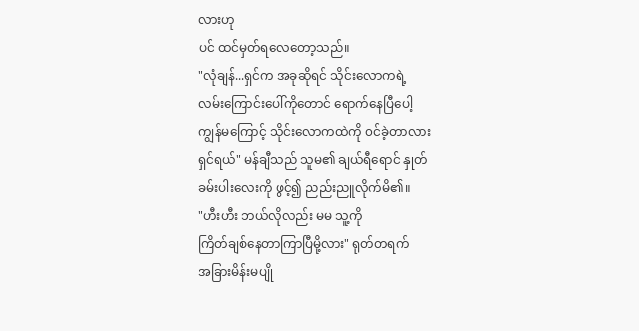လားဟု
ပင် ထင်မှတ်ရလေတော့သည်။
"လုံချန်...ရှင်က အခုဆိုရင် သိုင်းလောကရဲ့
လမ်းကြောင်းပေါ်ကိုတောင် ရောက်နေပြီပေါ့
ကျွန်မကြောင့် သိုင်းလောကထဲကို ၀င်ခဲ့တာလား
ရှင်ရယ်" မန်ချီသည် သူမ၏ ချယ်ရီရောင် နှုတ်
ခမ်းပါးလေးကို ဖွင့်၍ ညည်းညူလိုက်မိ၏။
"ဟီးဟီး ဘယ်လိုလည်း မမ သူ့ကို
ကြိတ်ချစ်နေတာကြာပြီမို့လား" ရုတ်တရက်
အခြားမိန်းမပျို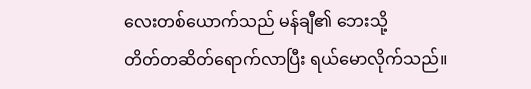လေးတစ်ယောက်သည် မန်ချီ၏ ဘေးသို့
တိတ်တဆိတ်ရောက်လာပြီး ရယ်မောလိုက်သည်။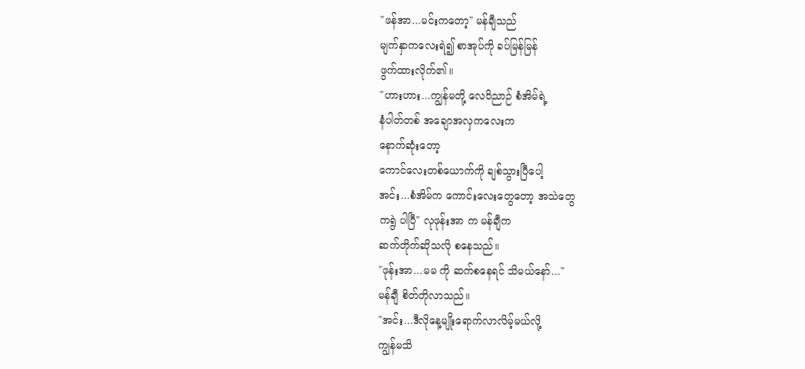"ဖန်အာ...မင်းကတော့" မန်ချီသည်
မျက်နှာကလေးရဲ၍ စာအုပ်ကို ခပ်မြန်မြန်
ဖွက်ထားလိုက်၏။
"ဟားဟား...ကျွန်မတို့ လေဝိညာဉ် စံအိမ်ရဲ့
နံပါတ်တစ် အချောအလှကလေးက
နောက်ဆုံးတော့
ကောင်လေးတစ်ယောက်ကို ချစ်သွားပြီပေါ့
အင်း...စံအိမ်က ကောင်းလေးတွေတော့ အသဲတွေ
ကရွဲ ပါပြီ" လုဖုန်းအာ က မန်ချီက
ဆက်တိုက်ဆိုသလို စနေသည်။
"ဖုန်းအာ...မမ ကို ဆက်စနေရင် သိမယ်နော်..."
မန်ချီ စိတ်တိုလာသည်။
"အင်း...ဒီလိုနေ့မျိုးရောက်လာလိမ့်မယ်လို့
ကျွန်မသိ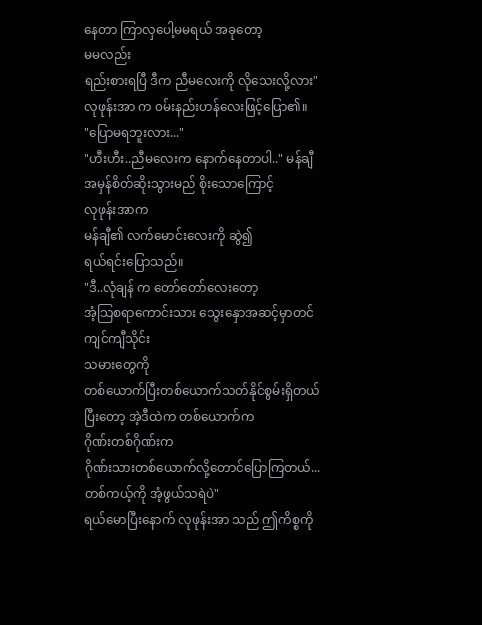နေတာ ကြာလှပေါ့မမရယ် အခုတော့
မမလည်း
ရည်းစားရပြီ ဒီက ညီမလေးကို လိုသေးလို့လား"
လုဖုန်းအာ က ၀မ်းနည်းဟန်လေးဖြင့်ပြော၏။
"ပြောမရဘူးလား..."
"ဟီးဟီး..ညီမလေးက နောက်နေတာပါ.." မန်ချီ
အမှန်စိတ်ဆိုးသွားမည် စိုးသောကြောင့်
လုဖုန်းအာက
မန်ချီ၏ လက်မောင်းလေးကို ဆွဲ၍
ရယ်ရင်းပြောသည်။
"ဒီ..လုံချန် က တော်တော်လေးတော့
အံ့သြစရာကောင်းသား သွေးနှောအဆင့်မှာတင်
ကျင်ကျီသိုင်း
သမားတွေကို
တစ်ယောက်ပြီးတစ်ယောက်သတ်နိုင်စွမ်းရှိတယ်
ပြီးတော့ အဲ့ဒီထဲက တစ်ယောက်က
ဂိုဏ်းတစ်ဂိုဏ်းက
ဂိုဏ်းသားတစ်ယောက်လို့တောင်ပြောကြတယ်...
တစ်ကယ့်ကို အံ့ဖွယ်သရဲပဲ"
ရယ်မောပြီးနောက် လုဖုန်းအာ သည် ဤကိစ္စကို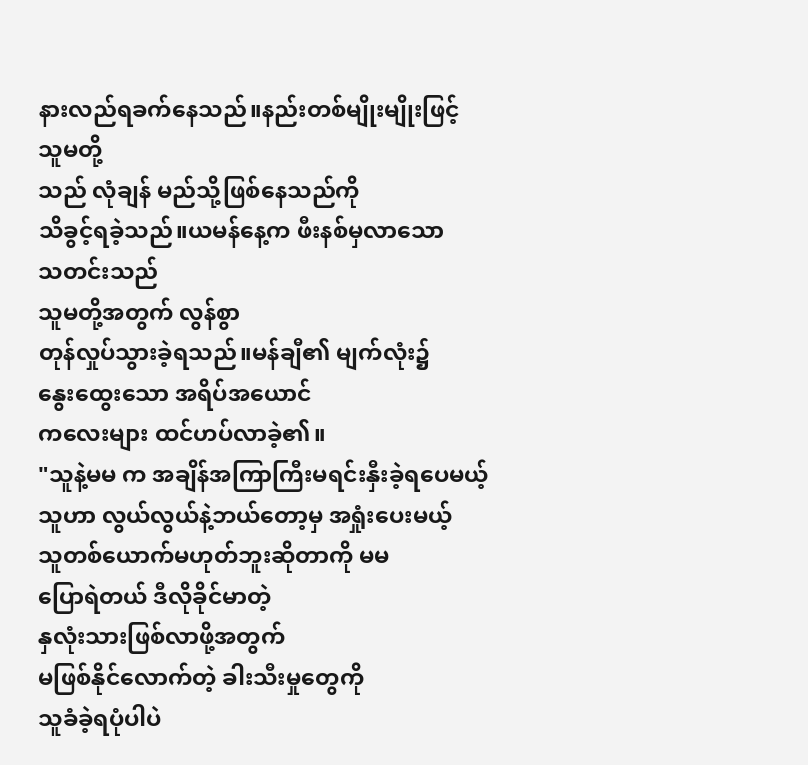နားလည်ရခက်နေသည်။နည်းတစ်မျိုးမျိုးဖြင့်
သူမတို့
သည် လုံချန် မည်သို့ဖြစ်နေသည်ကို
သိခွင့်ရခဲ့သည်။ယမန်နေ့က ဖီးနစ်မှလာသော
သတင်းသည်
သူမတို့အတွက် လွန်စွာ
တုန်လှုပ်သွားခဲ့ရသည်။မန်ချီ၏ မျက်လုံး၌
နွေးထွေးသော အရိပ်အယောင်
ကလေးများ ထင်ဟပ်လာခဲ့၏။
"သူနဲ့မမ က အချိန်အကြာကြီးမရင်းနှီးခဲ့ရပေမယ့်
သူဟာ လွယ်လွယ်နဲ့ဘယ်တော့မှ အရှုံးပေးမယ့်
သူတစ်ယောက်မဟုတ်ဘူးဆိုတာကို မမ
ပြောရဲတယ် ဒီလိုခိုင်မာတဲ့
နှလုံးသားဖြစ်လာဖို့အတွက်
မဖြစ်နိုင်လောက်တဲ့ ခါးသီးမှုတွေကို
သူခံခဲ့ရပုံပါပဲ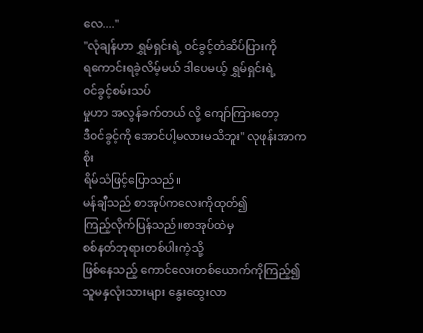လေ...."
"လုံချန်ဟာ ရွှမ်ရှင်းရဲ့ ၀င်ခွင့်တံဆိပ်ပြားကို
ရကောင်းရခဲ့လိမ့်မယ် ဒါပေမယ့် ရွှမ်ရှင်းရဲ့
၀င်ခွင့်စမ်းသပ်
မှုဟာ အလွန်ခက်တယ် လို့ ကျော်ကြားတော့
ဒီ၀င်ခွင့်ကို အောင်ပါ့မလားမသိဘူး" လုဖုန်းအာက
စိုး
ရိမ်သံဖြင့်ပြောသည်။
မန်ချီသည် စာအုပ်ကလေးကိုထုတ်၍
ကြည့်လိုက်ပြန်သည်။စာအုပ်ထဲမှ
စစ်နတ်ဘုရားတစ်ပါးကဲ့သို့
ဖြစ်နေသည့် ကောင်လေးတစ်ယောက်ကိုကြည့်၍
သူမနှလုံးသားများ နွေးထွေးလာ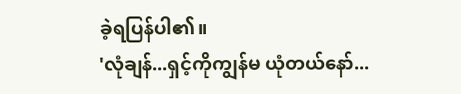ခဲ့ရပြန်ပါ၏။
'လုံချန်...ရှင့်ကိုကျွန်မ ယုံတယ်နော်...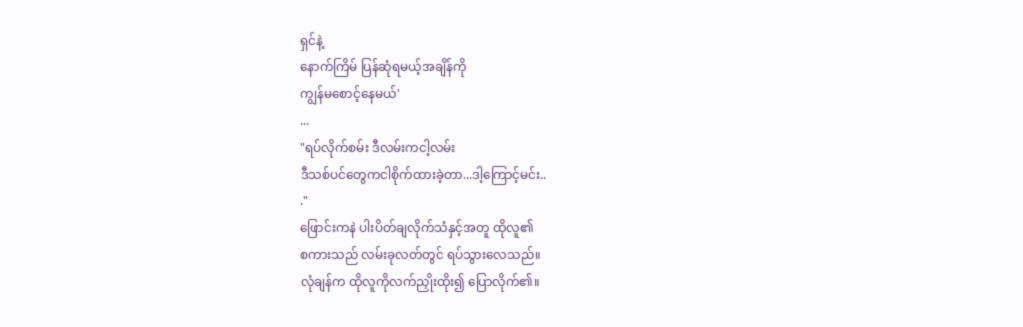ရှင်နဲ့
နောက်ကြိမ် ပြန်ဆုံရမယ့်အချိန်ကို
ကျွန်မစောင့်နေမယ်'
...
"ရပ်လိုက်စမ်း ဒီလမ်းကငါ့လမ်း
ဒီသစ်ပင်တွေကငါစိုက်ထားခဲ့တာ...ဒါ့ကြောင့်မင်း..
."
ဖြောင်းကနဲ ပါးပိတ်ချလိုက်သံနှင့်အတူ ထိုလူ၏
စကားသည် လမ်းခုလတ်တွင် ရပ်သွားလေသည်။
လုံချန်က ထိုလူကိုလက်ညှိုးထိုး၍ ပြောလိုက်၏။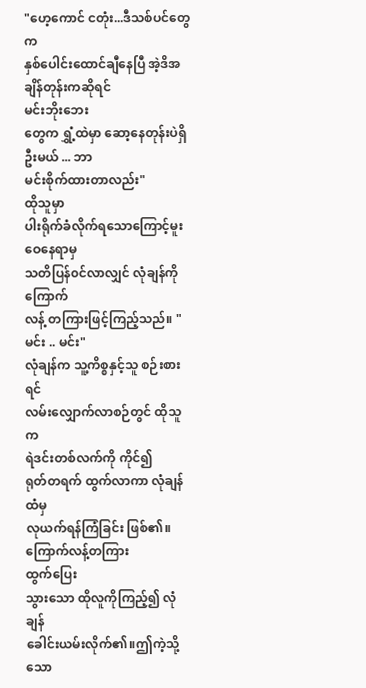"ဟေ့ကောင် ငတုံး...ဒီသစ်ပင်တွေက
နှစ်ပေါင်းထောင်ချီနေပြီ အဲ့ဒိအချိန်တုန်းကဆိုရင်
မင်းဘိုးဘေး
တွေက ရွှံ့ထဲမှာ ဆော့နေတုန်းပဲရှိဦးမယ် ... ဘာ
မင်းစိုက်ထားတာလည်း"
ထိုသူမှာ
ပါးရိုက်ခံလိုက်ရသောကြောင့်မူးဝေနေရာမှ
သတိပြန်၀င်လာလျှင် လုံချန်ကိုကြောက်
လန့် တကြားဖြင့်ကြည့်သည်။ "မင်း .. မင်း"
လုံချန်က သူ့ကိစ္စနှင့်သူ စဉ်းစားရင်
လမ်းလျှောက်လာစဉ်တွင် ထိုသူက
ရဲဒင်းတစ်လက်ကို ကိုင်၍
ရုတ်တရက် ထွက်လာကာ လုံချန်ထံမှ
လုယက်ရန်ကြံခြင်း ဖြစ်၏။ကြောက်လန့်တကြား
ထွက်ပြေး
သွားသော ထိုလူကိုကြည့်၍ လုံချန်
ခေါင်းယမ်းလိုက်၏။ဤကဲ့သို့သော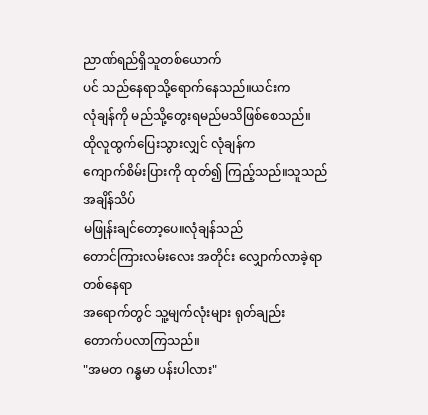ညာဏ်ရည်ရှိသူတစ်ယောက်
ပင် သည်နေရာသို့ရောက်နေသည်။ယင်းက
လုံချန်ကို မည်သို့တွေးရမည်မသိဖြစ်စေသည်။
ထိုလူထွက်ပြေးသွားလျှင် လုံချန်က
ကျောက်စိမ်းပြားကို ထုတ်၍ ကြည့်သည်။သူသည်
အချိန်သိပ်
မဖြုန်းချင်တော့ပေ။လုံချန်သည်
တောင်ကြားလမ်းလေး အတိုင်း လျှောက်လာခဲ့ရာ
တစ်နေရာ
အရောက်တွင် သူ့မျက်လုံးများ ရုတ်ချည်း
တောက်ပလာကြသည်။
"အမတ ဂန္ဓမာ ပန်းပါလား"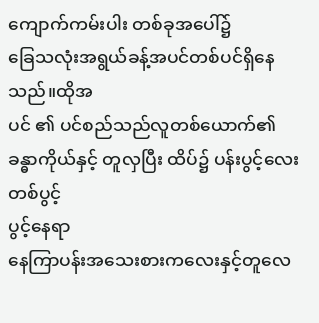ကျောက်ကမ်းပါး တစ်ခုအပေါ်၌
ခြေသလုံးအရွယ်ခန့်အပင်တစ်ပင်ရှိနေသည်။ထိုအ
ပင် ၏ ပင်စည်သည်လူတစ်ယောက်၏
ခန္ဓာကိုယ်နှင့် တူလှပြီး ထိပ်၌ ပန်းပွင့်လေးတစ်ပွင့်
ပွင့်နေရာ
နေကြာပန်းအသေးစားကလေးနှင့်တူလေ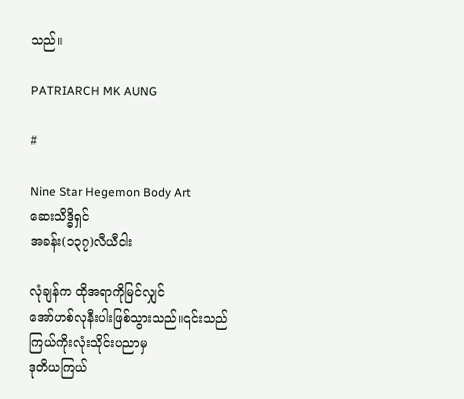သည်။

PATRIARCH MK AUNG

#

Nine Star Hegemon Body Art
ဆေးသိဒ္ဓိရှင်
အခန်း(၁၃၇)လီယီငါး

လုံချန်က ထိုအရာကိုမြင်လျှင်
အော်ဟစ်လုနီးပါးဖြစ်သွားသည်။၎င်းသည်
ကြယ်ကိုးလုံးသိုင်းပညာမှ
ဒုတိယကြယ်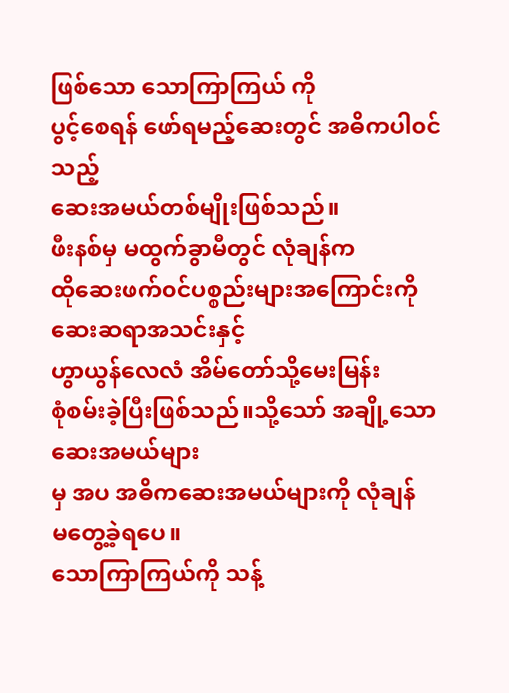ဖြစ်သော သောကြာကြယ် ကို
ပွင့်စေရန် ဖော်ရမည့်ဆေးတွင် အဓိကပါ၀င်သည့်
ဆေးအမယ်တစ်မျိုးဖြစ်သည်။
ဖီးနစ်မှ မထွက်ခွာမီတွင် လုံချန်က
ထိုဆေးဖက်၀င်ပစ္စည်းများအကြောင်းကို
ဆေးဆရာအသင်းနှင့်
ဟွာယွန်လေလံ အိမ်တော်သို့မေးမြန်း
စုံစမ်းခဲ့ပြီးဖြစ်သည်။သို့သော် အချို့သော
ဆေးအမယ်များ
မှ အပ အဓိကဆေးအမယ်များကို လုံချန်
မတွေ့ခဲ့ရပေ။
သောကြာကြယ်ကို သန့်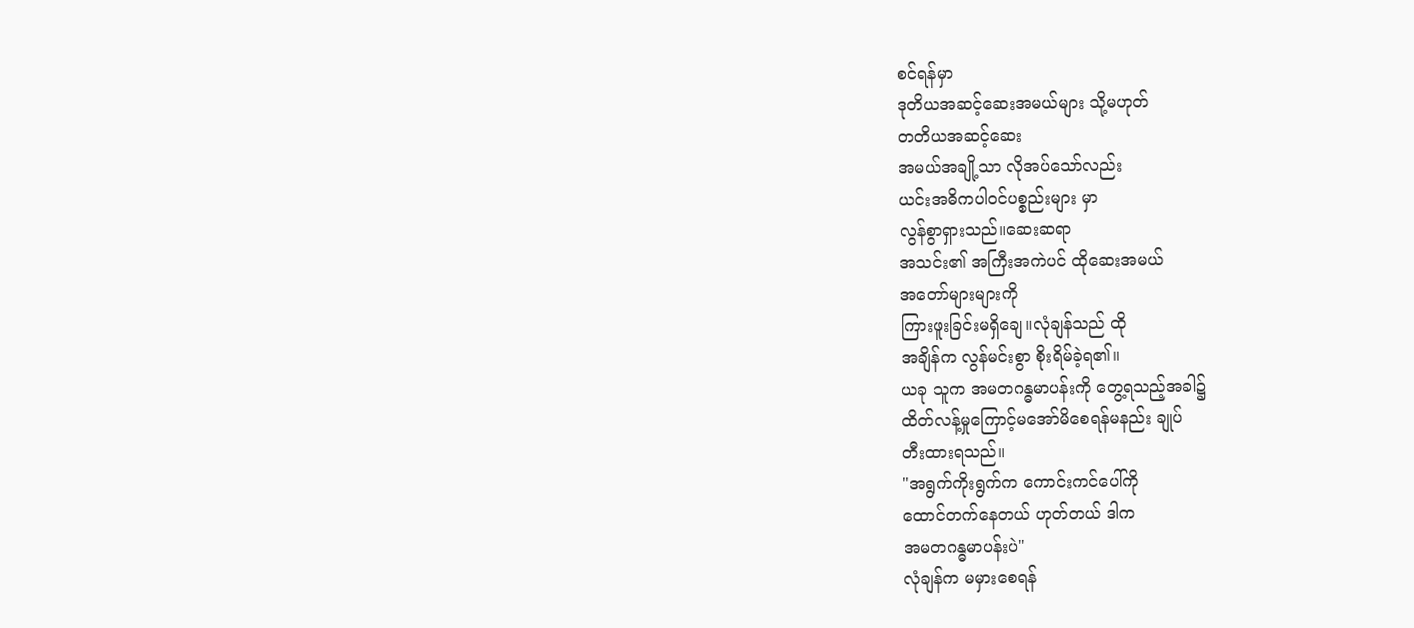စင်ရန်မှာ
ဒုတိယအဆင့်ဆေးအမယ်များ သို့မဟုတ်
တတိယအဆင့်ဆေး
အမယ်အချို့သာ လိုအပ်သော်လည်း
ယင်းအဓိကပါ၀င်ပစ္စည်းများ မှာ
လွန်စွာရှားသည်။ဆေးဆရာ
အသင်း၏ အကြီးအကဲပင် ထိုဆေးအမယ်
အတော်များများကို
ကြားဖူးခြင်းမရှိချေ။လုံချန်သည် ထို
အချိန်က လွန်မင်းစွာ စိုးရိမ်ခဲ့ရ၏။
ယခု သူက အမတဂန္ဓမာပန်းကို တွေ့ရသည့်အခါ၌
ထိတ်လန့်မှုကြောင့်မအော်မိစေရန်မနည်း ချုပ်
တီးထားရသည်။
"အရွက်ကိုးရွက်က ကောင်းကင်ပေါ်ကို
ထောင်တက်နေတယ် ဟုတ်တယ် ဒါက
အမတဂန္ဓမာပန်းပဲ"
လုံချန်က မမှားစေရန်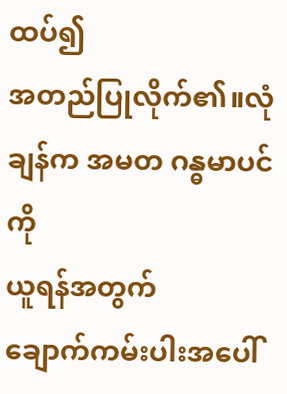ထပ်၍
အတည်ပြုလိုက်၏။လုံချန်က အမတ ဂန္ဓမာပင်ကို
ယူရန်အတွက်
ချောက်ကမ်းပါးအပေါ်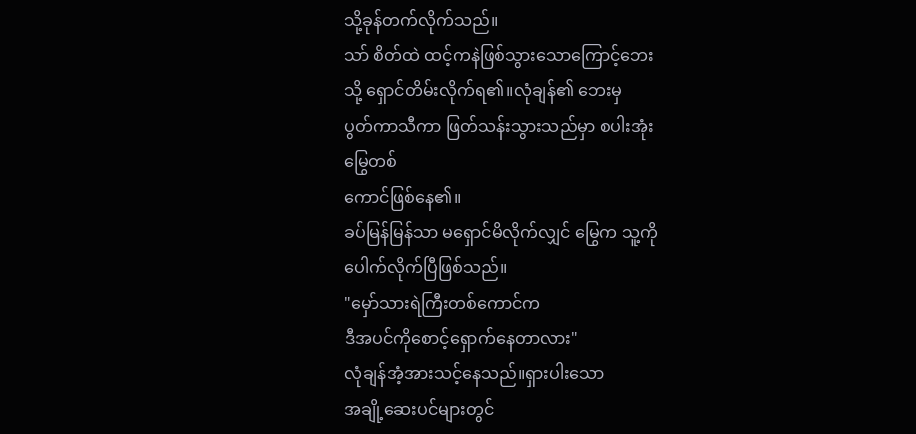သို့ခုန်တက်လိုက်သည်။
သာ် စိတ်ထဲ ထင့်ကနဲဖြစ်သွားသောကြောင့်ဘေး
သို့ ရှောင်တိမ်းလိုက်ရ၏။လုံချန်၏ ဘေးမှ
ပွတ်ကာသီကာ ဖြတ်သန်းသွားသည်မှာ စပါးအုံး
မြွေတစ်
ကောင်ဖြစ်နေ၏။
ခပ်မြန်မြန်သာ မရှောင်မိလိုက်လျှင် မြွေက သူ့ကို
ပေါက်လိုက်ပြီဖြစ်သည်။
"မှော်သားရဲကြီးတစ်ကောင်က
ဒီအပင်ကိုစောင့်ရှောက်နေတာလား"
လုံချန်အံ့အားသင့်နေသည်။ရှားပါးသော
အချို့ဆေးပင်များတွင်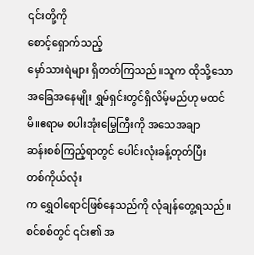၎င်းတို့ကို
စောင့်ရှောက်သည့်
မှော်သားရဲများ ရှိတတ်ကြသည်။သူက ထိုသို့သော
အခြေအနေမျိုး ရွှမ်ရှင်းတွင်ရှိလိမ့်မည်ဟု မထင်
မိ။ဧရာမ စပါးအုံးမြွေကြီးကို အသေအချာ
ဆန်းစစ်ကြည့်ရာတွင် ပေါင်းလုံးခန့်တုတ်ပြီး
တစ်ကိုယ်လုံး
က ရွှေဝါရောင်ဖြစ်နေသည်ကို လုံချန်တွေ့ရသည်။
စင်စစ်တွင် ၎င်း၏ အ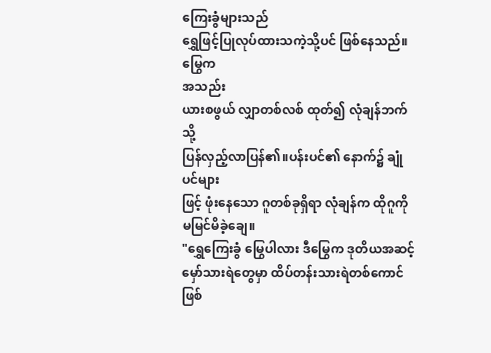ကြေးခွံများသည်
ရွှေဖြင့်ပြုလုပ်ထားသကဲ့သို့ပင် ဖြစ်နေသည်။မြွေက
အသည်း
ယားစဖွယ် လျှာတစ်လစ် ထုတ်၍ လုံချန်ဘက်သို့
ပြန်လှည့်လာပြန်၏။ပန်းပင်၏ နောက်၌ ချုံပင်များ
ဖြင့် ဖုံးနေသော ဂူတစ်ခုရှိရာ လုံချန်က ထိုဂူကို
မမြင်မိခဲ့ချေ။
"ရွှေကြေးခွံ မြွေပါလား ဒီမြွေက ဒုတိယအဆင့်
မှော်သားရဲတွေမှာ ထိပ်တန်းသားရဲတစ်ကောင်ဖြစ်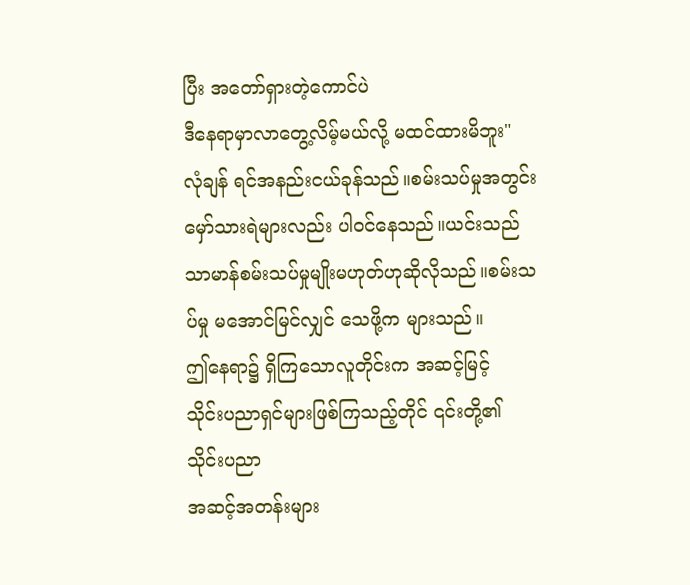ပြီး အတော်ရှားတဲ့ကောင်ပဲ
ဒီနေရာမှာလာတွေ့လိမ့်မယ်လို့ မထင်ထားမိဘူး"
လုံချန် ရင်အနည်းငယ်ခုန်သည်။စမ်းသပ်မှုအတွင်း
မှော်သားရဲများလည်း ပါ၀င်နေသည်။ယင်းသည်
သာမာန်စမ်းသပ်မှုမျိုးမဟုတ်ဟုဆိုလိုသည်။စမ်းသ
ပ်မှု မအောင်မြင်လျှင် သေဖို့က များသည်။
ဤနေရာ၌ ရှိကြသောလူတိုင်းက အဆင့်မြင့်
သိုင်းပညာရှင်များဖြစ်ကြသည့်တိုင် ၎င်းတို့၏
သိုင်းပညာ
အဆင့်အတန်းများ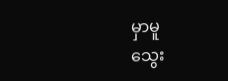မှာမူ
သွေး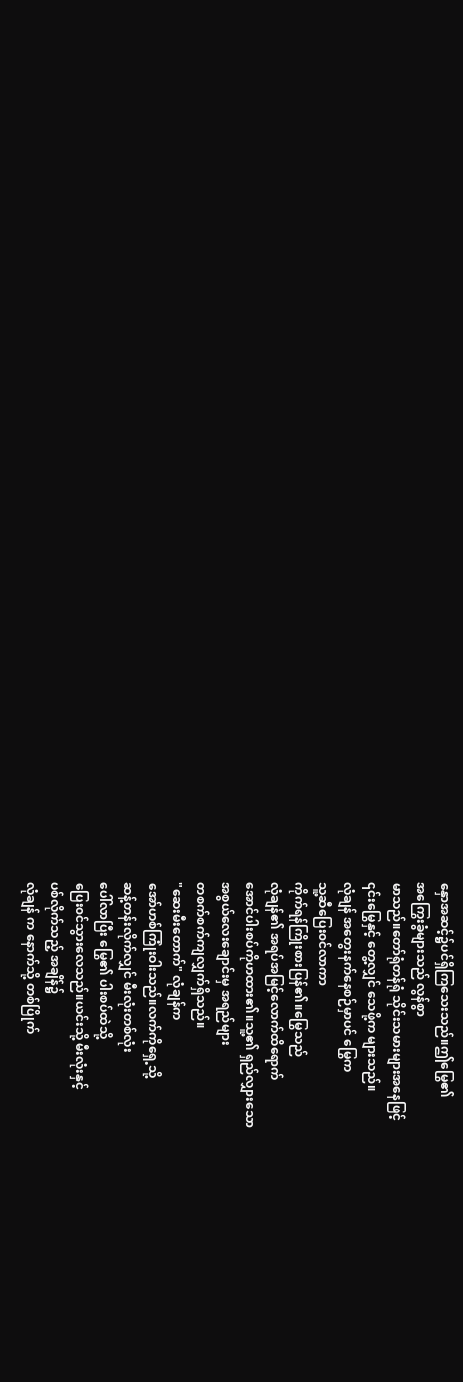နှောအဆင့်၌ပင်ရှိကြသေးသည်။ဤမြွေ၏
အကြွေးခွံများသည် လွန်စွာ
မာသည်။တော်ရုံတန်ရုံ သိုင်းသမားများအနေဖြင့်
၎င်းမြွေနှင့် တွေ့လျှင် သေဖို့က များသည်။
လုံချန် အတွေးနက်နေစဉ်မှာပင် မြွေက
သူ့ဆီပြေး၀င်လာကာ
ကိုက်ရန်ကြိုးစားပြန်၏။မြွေသည်
လုံချန်၏ အရပ်အမြင့်လောက်ထိရောက်
အောင်ပါးစပ်ကိုဟထား၏။သူ့၏ ရှည်လျှားသော
အစွယ်လေးချောင်းမှ အရည်များ
တစက်စက်ကျလျှက်ရှိသည်။
"ဆေးမီးတောက်" လုံချန်က
အော်ဟစ်ကြုံးဝါးသည်။လက်ကိုရှေ့သို့
ဆန့်တန်းလိုက်လျှင် မီးလုံးတစ်လုံး
ပေါ်လာပြီး မြွေ၏ ပါးစပ်ထဲသို့
ပြေး၀င်သွားလေသည်။ယင်းသို့ မီးလုံးနှင့်
ပစ်လိုက်သည့် အချိန်၌
လုံချန် က နောက်သို့ တစ်ပြိုက်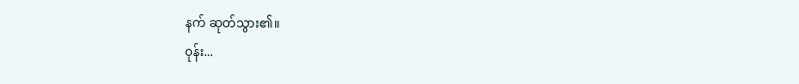နက် ဆုတ်သွား၏။
၀ုန်း...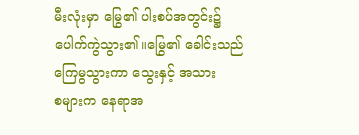မီးလုံးမှာ မြွေ၏ ပါးစပ်အတွင်း၌
ပေါက်ကွဲသွား၏။မြွေ၏ ခေါင်းသည်
ကြေမွသွားကာ သွေးနှင့် အသား
စများက နေရာအ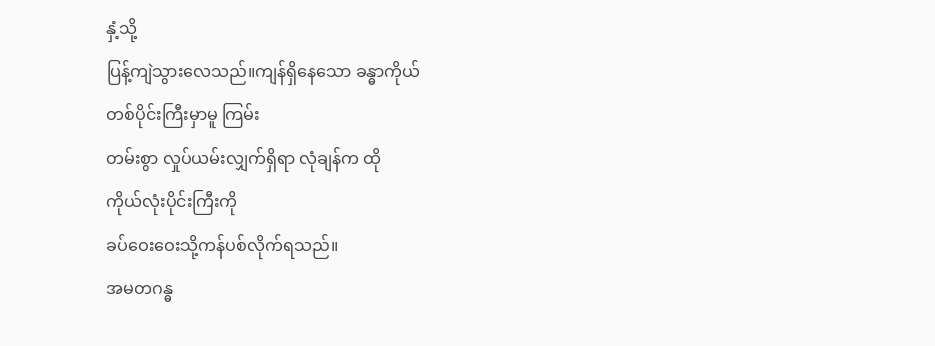နှံ့သို့
ပြန့်ကျဲသွားလေသည်။ကျန်ရှိနေသော ခန္ဓာကိုယ်
တစ်ပိုင်းကြီးမှာမူ ကြမ်း
တမ်းစွာ လှုပ်ယမ်းလျှက်ရှိရာ လုံချန်က ထို
ကိုယ်လုံးပိုင်းကြီးကို
ခပ်ဝေးဝေးသို့ကန်ပစ်လိုက်ရသည်။
အမတဂန္ဓ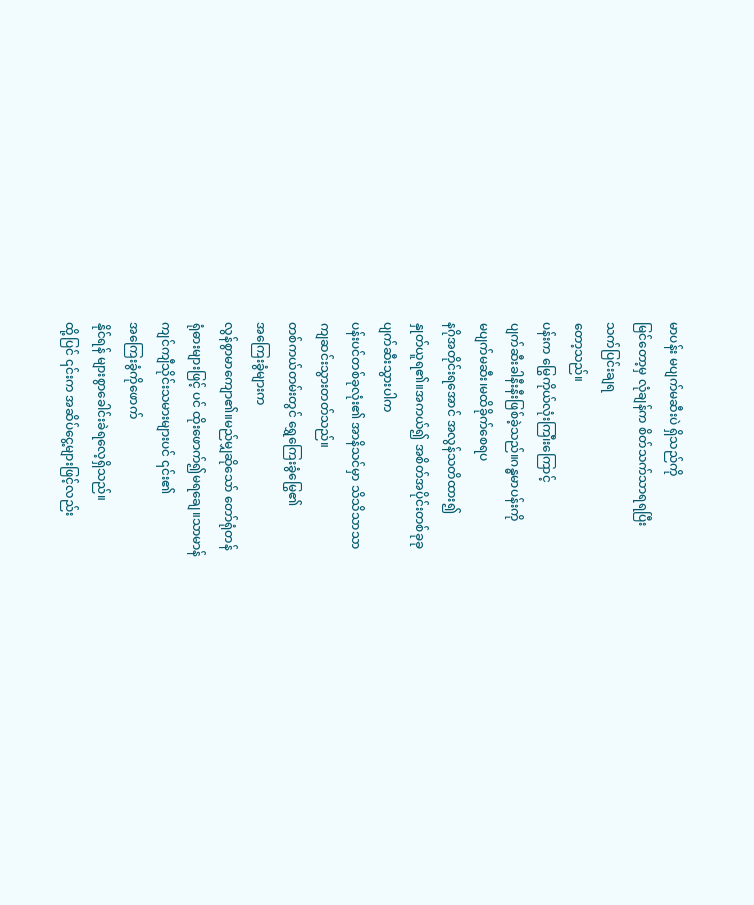မာပန်း မပျက်မဆီးပဲ ရှိသည်ကို
မြင်တော့မှ လုံချန်က စိတ်သက်သာရရပြီး
သက်ပြင်းချရ
တော့သည်။
ပန်းက မြွေကိုယ်လုံးကြ၊ီးကြောင့်
ပျက်ဆီးခါနီးနီးဖြစ်ခဲ့သည်။ဂန္ဓမာပန်းကို
မပျက်မဆီး၊မထိခိုက်စေရပ
နဂိုအတိုင်းရအောင် အလွန်သတိထား၍
နှုတ်ယူရ၏။အကယ်၍ အစိတ်အပိုင်းတစ်ခုခု
ပျက်ဆီးသွားပါက
ပန်းပင်တစ်ခုလုံး၏ အာနိသင်မှာ သိသိသာသာ
ကျဆင်းသွားတတ်သည်။
တစ်ကယ်တမ်းတွင် ရွှေကြေးခွံမြွေ၏
အကြေးခွံများက
လွန်စွာမာကျော၏။မည်မျှဆိုသော် တော်ရုံတန်
ရုံဓားများဖြင့် ပင် ထိုးဖောက်၍မရချေ။သာမာန်
ကျင်ကျီသိုင်းသမားများပင် ၎င်း၏
အကြေးခွံကိုဖောက်
နိုင်ရန် များစွာခေါင်းခဲရလေ့ရှိသည်။
ထို့ပြင် ၎င်းက အဆိပ်ငွေ့များဖြင့်လည်း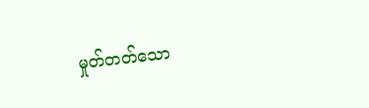မှုတ်တတ်သော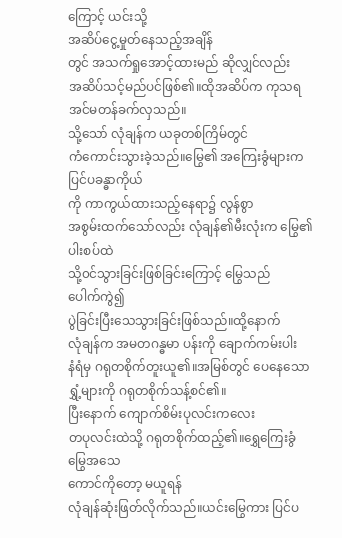ကြောင့် ယင်းသို့
အဆိပ်ငွေ့မှုတ်နေသည့်အချိန်
တွင် အသက်ရှုအောင့်ထားမည် ဆိုလျှင်လည်း
အဆိပ်သင့်မည်ပင်ဖြစ်၏။ထိုအဆိပ်က ကုသရ
အင်မတန်ခက်လှသည်။
သို့သော် လုံချန်က ယခုတစ်ကြိမ်တွင်
ကံကောင်းသွားခဲ့သည်။မြွေ၏ အကြေးခွံများက
ပြင်ပခန္ဓာကိုယ်
ကို ကာကွယ်ထားသည့်နေရာ၌ လွန်စွာ
အစွမ်းထက်သော်လည်း လုံချန်၏မီးလုံးက မြွေ၏
ပါးစပ်ထဲ
သို့၀င်သွားခြင်းဖြစ်ခြင်းကြောင့် မြွေသည်
ပေါက်ကွဲ၍
ပွဲခြင်းပြီးသေသွားခြင်းဖြစ်သည်။ထို့နောက်
လုံချန်က အမတဂန္ဓမာ ပန်းကို ချောက်ကမ်းပါး
နံရံမှ ဂရုတစိုက်တူးယူ၏။အမြစ်တွင် ပေနေသော
ရွှံ့များကို ဂရုတစိုက်သန့်စင်၏။
ပြီးနောက် ကျောက်စိမ်းပုလင်းကလေး
တပုလင်းထဲသို့ ဂရုတစိုက်ထည့်၏။ရွှေကြေးခွံ
မြွေအသေ
ကောင်ကိုတော့ မယူရန်
လုံချန်ဆုံးဖြတ်လိုက်သည်။ယင်းမြွေကား ပြင်ပ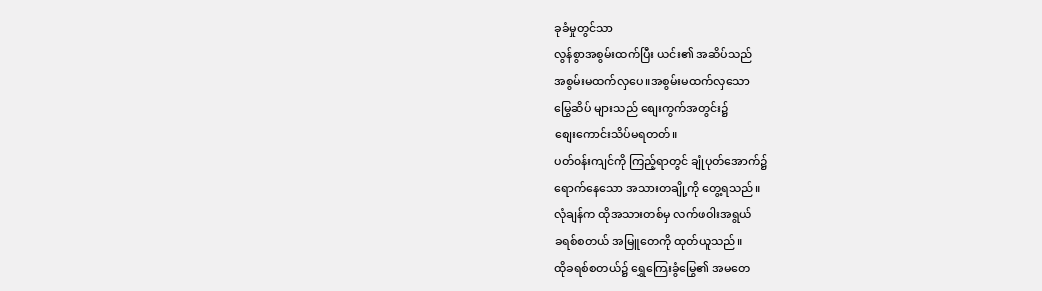ခုခံမှုတွင်သာ
လွန်စွာအစွမ်းထက်ပြီး ယင်း၏ အဆိပ်သည်
အစွမ်းမထက်လှပေ။အစွမ်းမထက်လှသော
မြွေဆိပ် များသည် စျေးကွက်အတွင်း၌
စျေးကောင်းသိပ်မရတတ်။
ပတ်၀န်းကျင်ကို ကြည့်ရာတွင် ချုံပုတ်အောက်၌
ရောက်နေသော အသားတချို့ကို တွေ့ရသည်။
လုံချန်က ထိုအသားတစ်မှ လက်ဖဝါးအရွယ်
ခရစ်စတယ် အမြူတေကို ထုတ်ယူသည်။
ထိုခရစ်စတယ်၌ ရွှေကြေးခွံမြွေ၏ အမတေ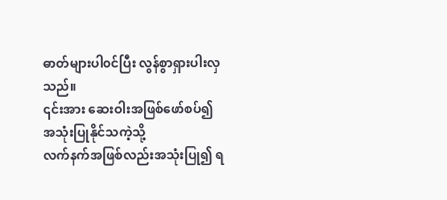ဓာတ်များပါ၀င်ပြီး လွန်စွာရှားပါးလှသည်။
၎င်းအား ဆေးဝါးအဖြစ်ဖော်စပ်၍
အသုံးပြုနိုင်သကဲ့သို့
လက်နက်အဖြစ်လည်းအသုံးပြု၍ ရ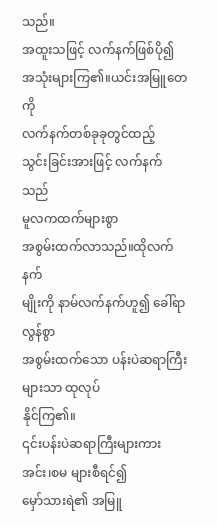သည်။
အထူးသဖြင့် လက်နက်ဖြစ်ပို၍
အသုံးများကြ၏။ယင်းအမြူတေကို
လက်နက်တစ်ခုခုတွင်ထည့်
သွင်းခြင်းအားဖြင့် လက်နက်သည်
မူလကထက်များစွာ
အစွမ်းထက်လာသည်။ထိုလက်နက်
မျိုးကို နာမ်လက်နက်ဟူ၍ ခေါ်ရာ လွန်စွာ
အစွမ်းထက်သော ပန်းပဲဆရာကြီးများသာ ထုလုပ်
နိုင်ကြ၏။
၎င်းပန်းပဲဆရာကြီးများကား အင်း၊စမ များစီရင်၍
မှော်သားရဲ၏ အမြူ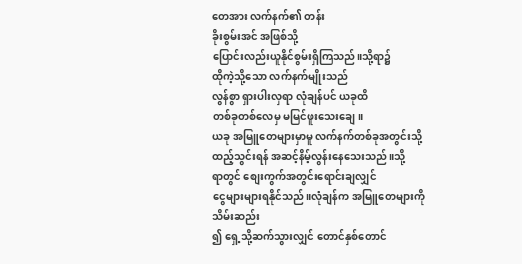တေအား လက်နက်၏ တန်း
ခိုးစွမ်းအင် အဖြစ်သို့
ပြောင်းလည်းယူနိုင်စွမ်းရှိကြသည်။သို့ရာ၌
ထိုကဲ့သို့သော လက်နက်မျိုးသည်
လွန်စွာ ရှားပါးလှရာ လုံချန်ပင် ယခုထိ
တစ်ခုတစ်လေမှ မမြင်ဖူးသေးချေ။
ယခု အမြူတေများမှာမူ လက်နက်တစ်ခုအတွင်းသို့
ထည့်သွင်းရန် အဆင့်နိမ့်လွန်းနေသေးသည်။သို့
ရာတွင် စျေးကွက်အတွင်းရောင်းချလျှင်
ငွေများများရနိုင်သည်။လုံချန်က အမြူတေများကို
သိမ်းဆည်း
၍ ရှေ့သို့ဆက်သွားလျှင် တောင်နှစ်တောင်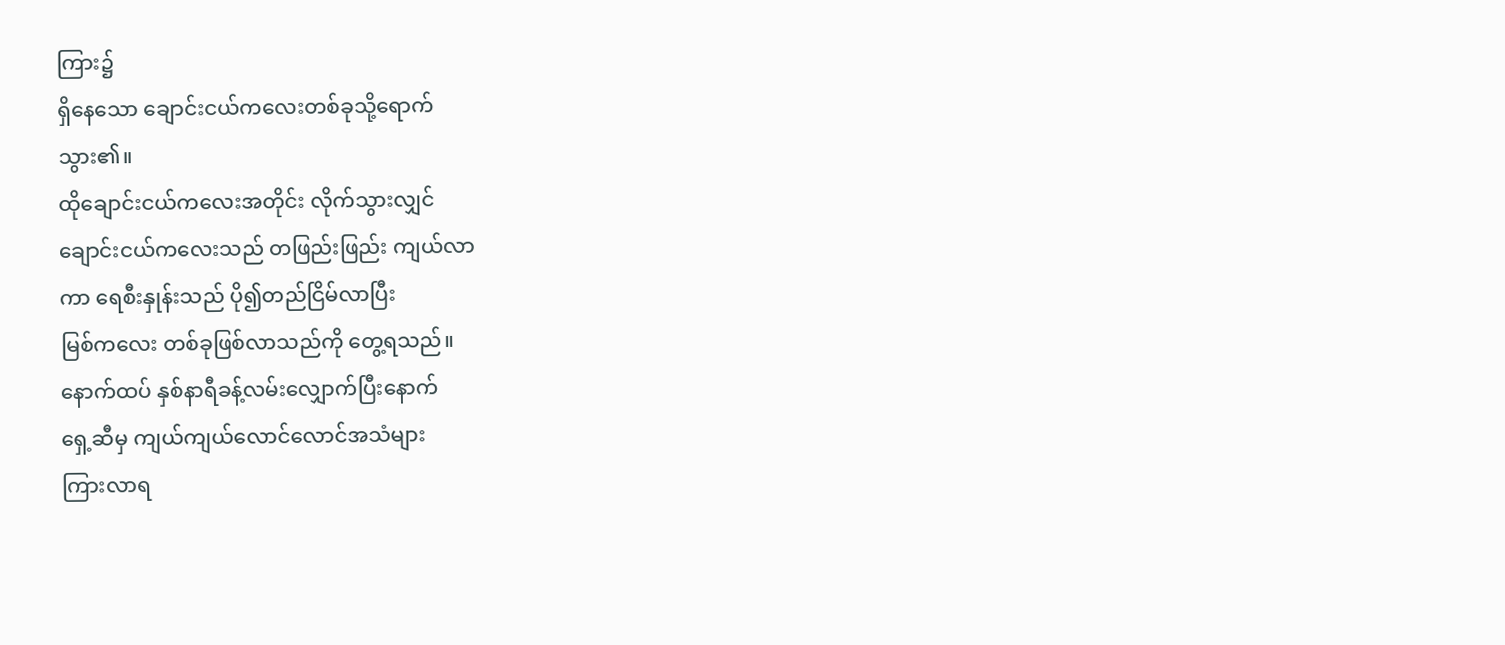ကြား၌
ရှိနေသော ချောင်းငယ်ကလေးတစ်ခုသို့ရောက်
သွား၏။
ထိုချောင်းငယ်ကလေးအတိုင်း လိုက်သွားလျှင်
ချောင်းငယ်ကလေးသည် တဖြည်းဖြည်း ကျယ်လာ
ကာ ရေစီးနှုန်းသည် ပို၍တည်ငြိမ်လာပြီး
မြစ်ကလေး တစ်ခုဖြစ်လာသည်ကို တွေ့ရသည်။
နောက်ထပ် နှစ်နာရီခန့်လမ်းလျှောက်ပြီးနောက်
ရှေ့ဆီမှ ကျယ်ကျယ်လောင်လောင်အသံများ
ကြားလာရ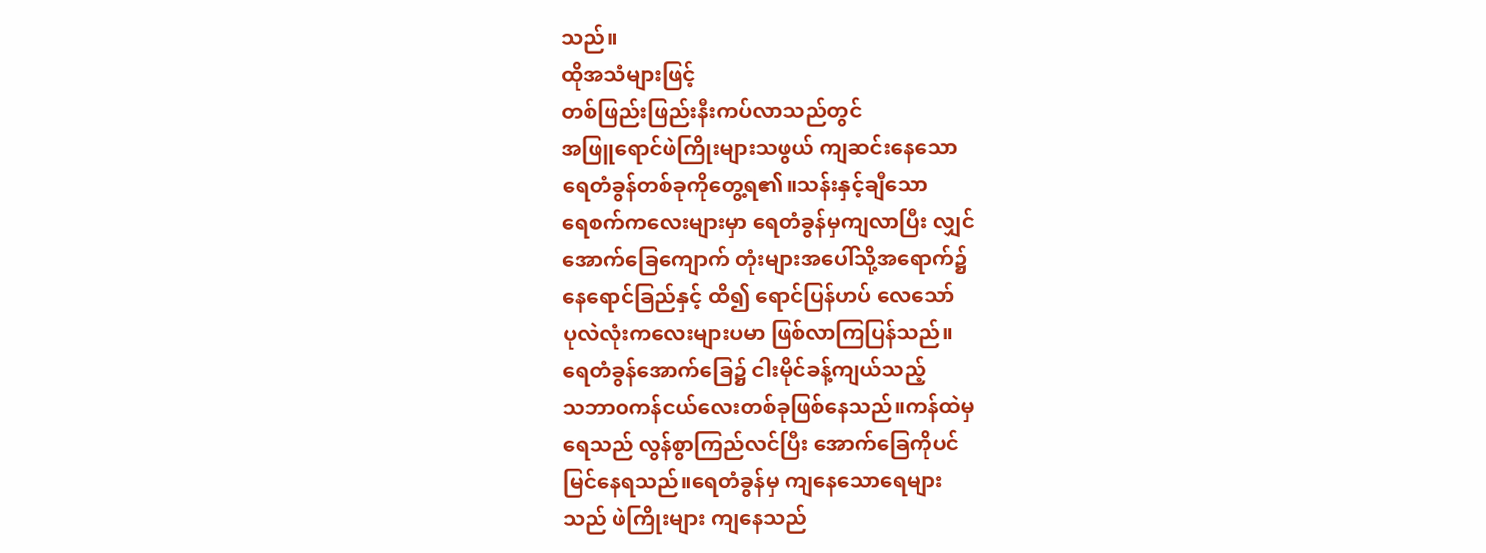သည်။
ထိုအသံများဖြင့်
တစ်ဖြည်းဖြည်းနီးကပ်လာသည်တွင်
အဖြူရောင်ဖဲကြိုးများသဖွယ် ကျဆင်းနေသော
ရေတံခွန်တစ်ခုကိုတွေ့ရ၏။သန်းနှင့်ချီသော
ရေစက်ကလေးများမှာ ရေတံခွန်မှကျလာပြီး လျှင်
အောက်ခြေကျောက် တုံးများအပေါ်သို့အရောက်၌
နေရောင်ခြည်နှင့် ထိ၍ ရောင်ပြန်ဟပ် လေသော်
ပုလဲလုံးကလေးများပမာ ဖြစ်လာကြပြန်သည်။
ရေတံခွန်အောက်ခြေ၌ ငါးမိုင်ခန့်ကျယ်သည့်
သဘာ၀ကန်ငယ်လေးတစ်ခုဖြစ်နေသည်။ကန်ထဲမှ
ရေသည် လွန်စွာကြည်လင်ပြီး အောက်ခြေကိုပင်
မြင်နေရသည်။ရေတံခွန်မှ ကျနေသောရေများ
သည် ဖဲကြိုးများ ကျနေသည်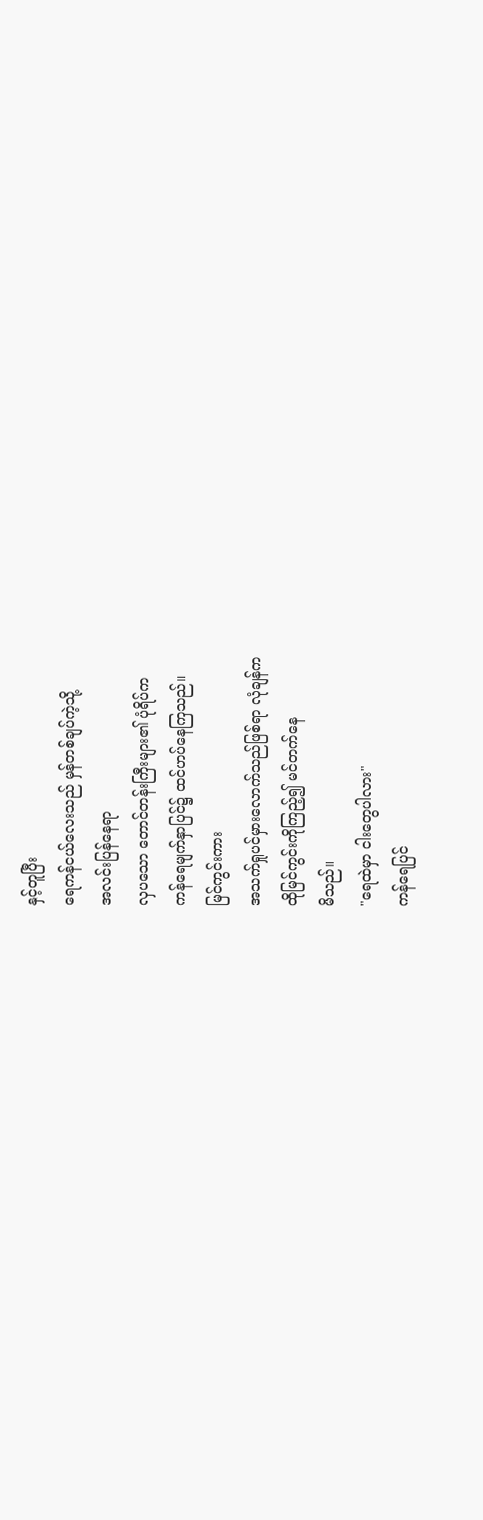နှင့်တူပြီး
ရေကန်ငယ်လေးသည် မှန်တစ်ချပ်ကဲ့သို့
အလင်းပြန်နေရာ
လှပသော တောင်တန်းကြီးများ၏ ပုံရိပ်က
ကန်ရေမျက်နှာပြင်၌ ထင်ဟပ်နေကြသည်။
မြင်ကွင်းကား
အသက်ရှုပင်မှားလောက်သည်ဖြစ်ရာ လုံချန်က
ထိုမြင်ကွင်းကိုကြည့်၍ မင်တက်နေ
မိသည်။
"ရေထဲမှာ ငါးတွေပါလား"
ကန်ရေပြင်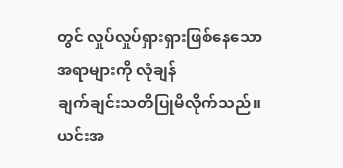တွင် လှုပ်လှုပ်ရှားရှားဖြစ်နေသော
အရာများကို လုံချန်
ချက်ချင်းသတိပြုမိလိုက်သည်။
ယင်းအ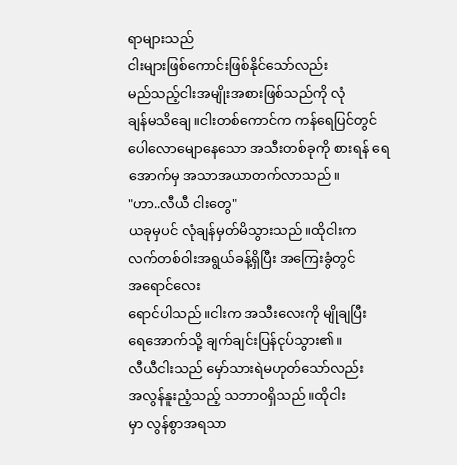ရာများသည်
ငါးများဖြစ်ကောင်းဖြစ်နိုင်သော်လည်း
မည်သည့်ငါးအမျိုးအစားဖြစ်သည်ကို လုံ
ချန်မသိချေ။ငါးတစ်ကောင်က ကန်ရေပြင်တွင်
ပေါလောမျောနေသော အသီးတစ်ခုကို စားရန် ရေ
အောက်မှ အသာအယာတက်လာသည်။
"ဟာ..လီယီ ငါးတွေ"
ယခုမှပင် လုံချန်မှတ်မိသွားသည်။ထိုငါးက
လက်တစ်ဝါးအရွယ်ခန့်ရှိပြီး အကြေးခွံတွင်
အရောင်လေး
ရောင်ပါသည်။ငါးက အသီးလေးကို မျိုချပြီး
ရေအောက်သို့ ချက်ချင်းပြန်ငုပ်သွား၏။
လီယီငါးသည် မှော်သားရဲမဟုတ်သော်လည်း
အလွန်နူးညံ့သည့် သဘာ၀ရှိသည်။ထိုငါး
မှာ လွန်စွာအရသာ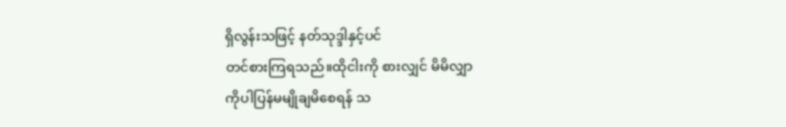ရှိလွန်းသဖြင့် နတ်သုဒ္ဒါနှင့်ပင်
တင်စားကြရသည်။ထိုငါးကို စားလျှင် မိမိလျှာ
ကိုပါပြန်မမျိုချမိစေရန် သ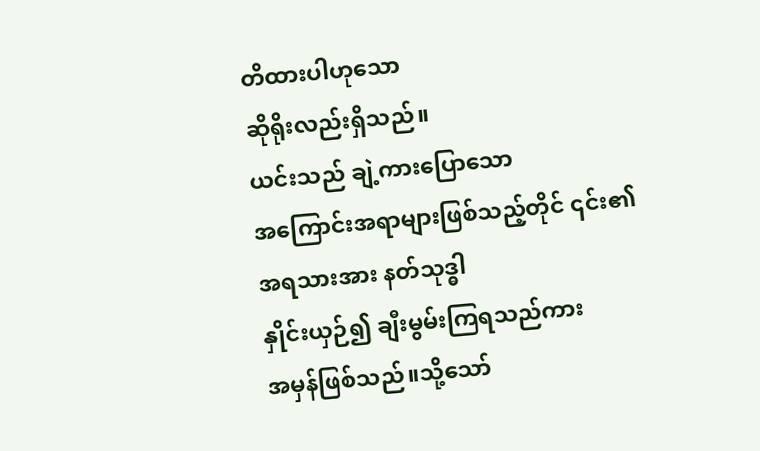တိထားပါဟုသော
ဆိုရိုးလည်းရှိသည်။
ယင်းသည် ချဲ့ကားပြောသော
အကြောင်းအရာများဖြစ်သည့်တိုင် ၎င်း၏
အရသားအား နတ်သုဒ္ဓါ
နှိုင်းယှဉ်၍ ချီးမွမ်းကြရသည်ကား
အမှန်ဖြစ်သည်။သို့သော်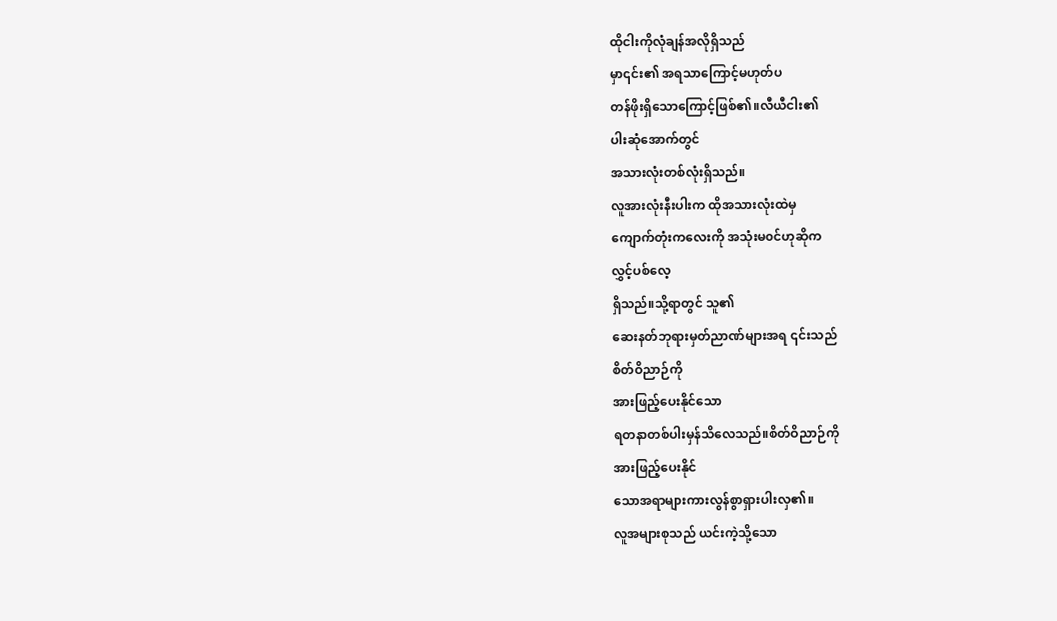ထိုငါးကိုလုံချန်အလိုရှိသည်
မှာ၎င်း၏ အရသာကြောင့်မဟုတ်ပ
တန်ဖိုးရှိသောကြောင့်ဖြစ်၏။လီယီငါး၏
ပါးဆုံအောက်တွင်
အသားလုံးတစ်လုံးရှိသည်။
လူအားလုံးနီးပါးက ထိုအသားလုံးထဲမှ
ကျောက်တုံးကလေးကို အသုံးမ၀င်ဟုဆိုက
လွှင့်ပစ်လေ့
ရှိသည်။သို့ရာတွင် သူ၏
ဆေးနတ်ဘုရားမှတ်ညာဏ်များအရ ၎င်းသည်
စိတ်ဝိညာဉ်ကို
အားဖြည့်ပေးနိုင်သော
ရတနာတစ်ပါးမှန်သိလေသည်။စိတ်ဝိညာဉ်ကို
အားဖြည့်ပေးနိုင်
သောအရာများကားလွန်စွာရှားပါးလှ၏။
လူအများစုသည် ယင်းကဲ့သို့သော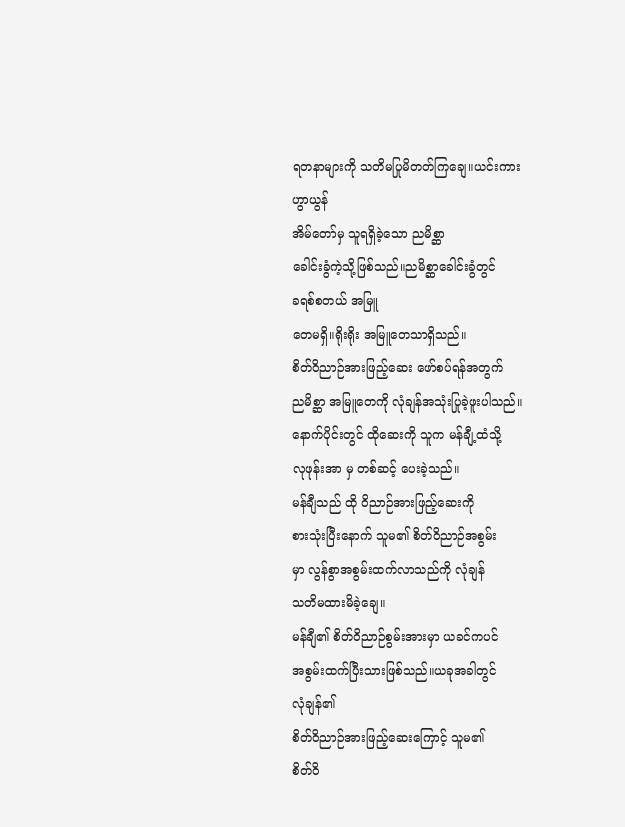ရတနာများကို သတိမပြုမိတတ်ကြချေ။ယင်းကား
ဟွာယွန်
အိမ်တော်မှ သူရရှိခဲ့သော ညမိစ္ဆာ
ခေါင်းခွံကဲ့သို့ဖြစ်သည်။ညမိစ္ဆာခေါင်းခွံတွင်
ခရစ်စတယ် အမြူ
တေမရှိ။ရိုးရိုး အမြူတေသာရှိသည်။
စိတ်ဝိညာဉ်အားဖြည့်ဆေး ဖော်စပ်ရန်အတွက်
ညမိစ္ဆာ အမြူတေကို လုံချန်အသုံးပြုခဲ့ဖူးပါသည်။
နောက်ပိုင်းတွင် ထိုဆေးကို သူက မန်ချီ့ထံသို့
လုဖုန်းအာ မှ တစ်ဆင့် ပေးခဲ့သည်။
မန်ချီသည် ထို ဝိညာဉ်အားဖြည့်ဆေးကို
စားသုံးပြီးနောက် သူမ၏ စိတ်ဝိညာဉ်အစွမ်း
မှာ လွန်စွာအစွမ်းထက်လာသည်ကို လုံချန်
သတိမထားမိခဲ့ချေ။
မန်ချီ၏ စိတ်ဝိညာဉ်စွမ်းအားမှာ ယခင်ကပင်
အစွမ်းထက်ပြီးသားဖြစ်သည်။ယခုအခါတွင်
လုံချန်၏
စိတ်ဝိညာဉ်အားဖြည့်ဆေးကြောင့် သူမ၏
စိတ်ဝိ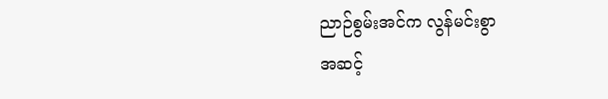ညာဉ်စွမ်းအင်က လွန်မင်းစွာ
အဆင့်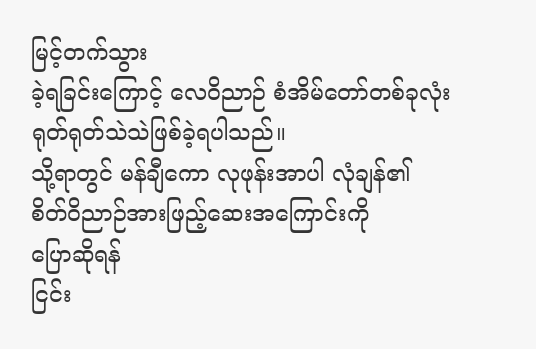မြင့်တက်သွား
ခဲ့ရခြင်းကြောင့် လေဝိညာဉ် စံအိမ်တော်တစ်ခုလုံး
ရုတ်ရုတ်သဲသဲဖြစ်ခဲ့ရပါသည်။
သို့ရာတွင် မန်ချီကော လုဖုန်းအာပါ လုံချန်၏
စိတ်ဝိညာဉ်အားဖြည့်ဆေးအကြောင်းကို
ပြောဆိုရန်
ငြင်း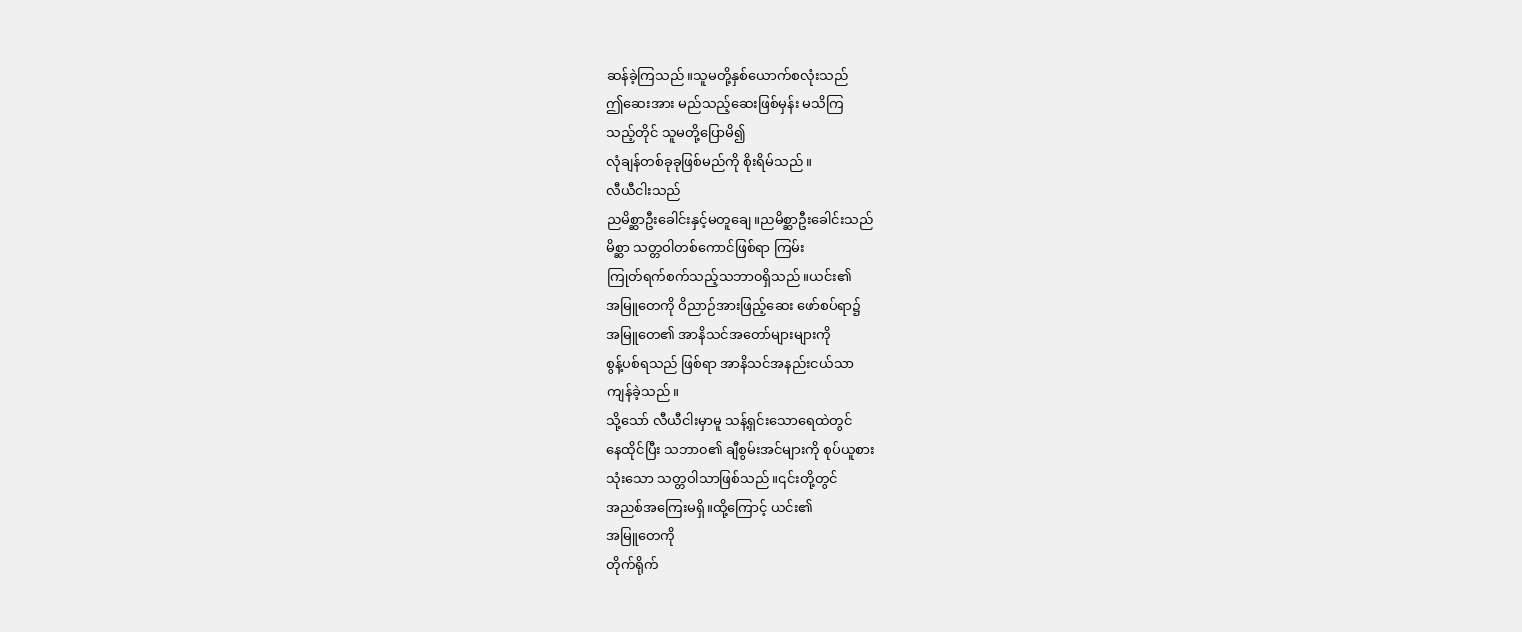ဆန်ခဲ့ကြသည်။သူမတို့နှစ်ယောက်စလုံးသည်
ဤဆေးအား မည်သည့်ဆေးဖြစ်မှန်း မသိကြ
သည့်တိုင် သူမတို့ပြောမိ၍
လုံချန်တစ်ခုခုဖြစ်မည်ကို စိုးရိမ်သည်။
လီယီငါးသည်
ညမိစ္ဆာဦးခေါင်းနှင့်မတူချေ။ညမိစ္ဆာဦးခေါင်းသည်
မိစ္ဆာ သတ္တဝါတစ်ကောင်ဖြစ်ရာ ကြမ်း
ကြုတ်ရက်စက်သည့်သဘာ၀ရှိသည်။ယင်း၏
အမြူတေကို ဝိညာဉ်အားဖြည့်ဆေး ဖော်စပ်ရာ၌
အမြူတေ၏ အာနိသင်အတော်များများကို
စွန့်ပစ်ရသည် ဖြစ်ရာ အာနိသင်အနည်းငယ်သာ
ကျန်ခဲ့သည်။
သို့သော် လီယီငါးမှာမူ သန့်ရှင်းသောရေထဲတွင်
နေထိုင်ပြီး သဘာ၀၏ ချီစွမ်းအင်များကို စုပ်ယူစား
သုံးသော သတ္တဝါသာဖြစ်သည်။၎င်းတို့တွင်
အညစ်အကြေးမရှိ။ထို့ကြောင့် ယင်း၏
အမြူတေကို
တိုက်ရိုက်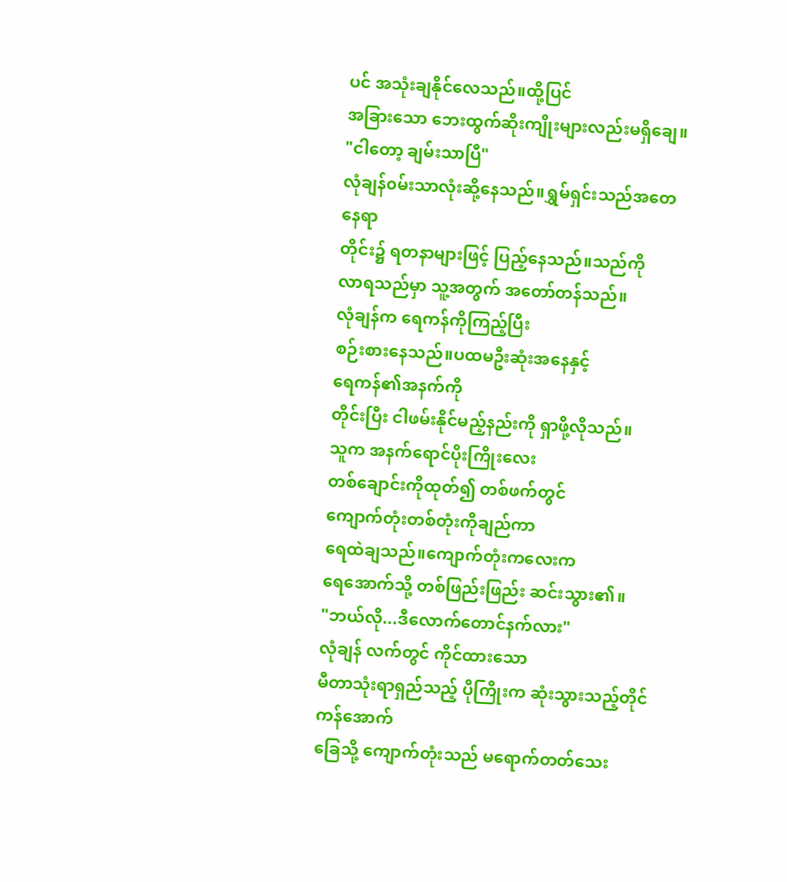ပင် အသုံးချနိုင်လေသည်။ထို့ပြင်
အခြားသော ဘေးထွက်ဆိုးကျိုးများလည်းမရှိချေ။
"ငါတော့ ချမ်းသာပြီ"
လုံချန်၀မ်းသာလုံးဆို့နေသည်။ရွှမ်ရှင်းသည်အတေ
နေရာ
တိုင်း၌ ရတနာများဖြင့် ပြည့်နေသည်။သည်ကို
လာရသည်မှာ သူ့အတွက် အတော်တန်သည်။
လုံချန်က ရေကန်ကိုကြည့်ပြီး
စဉ်းစားနေသည်။ပထမဦးဆုံးအနေနှင့်
ရေကန်၏အနက်ကို
တိုင်းပြီး ငါဖမ်းနိုင်မည့်နည်းကို ရှာဖို့လိုသည်။
သူက အနက်ရောင်ပိုးကြိုးလေး
တစ်ချောင်းကိုထုတ်၍ တစ်ဖက်တွင်
ကျောက်တုံးတစ်တုံးကိုချည်ကာ
ရေထဲချသည်။ကျောက်တုံးကလေးက
ရေအောက်သို့ တစ်ဖြည်းဖြည်း ဆင်းသွား၏။
"ဘယ်လို...ဒီလောက်တောင်နက်လား"
လုံချန် လက်တွင် ကိုင်ထားသော
မီတာသုံးရာရှည်သည့် ပိုကြိုးက ဆုံးသွားသည့်တိုင်
ကန်အောက်
ခြေသို့ ကျောက်တုံးသည် မရောက်တတ်သေး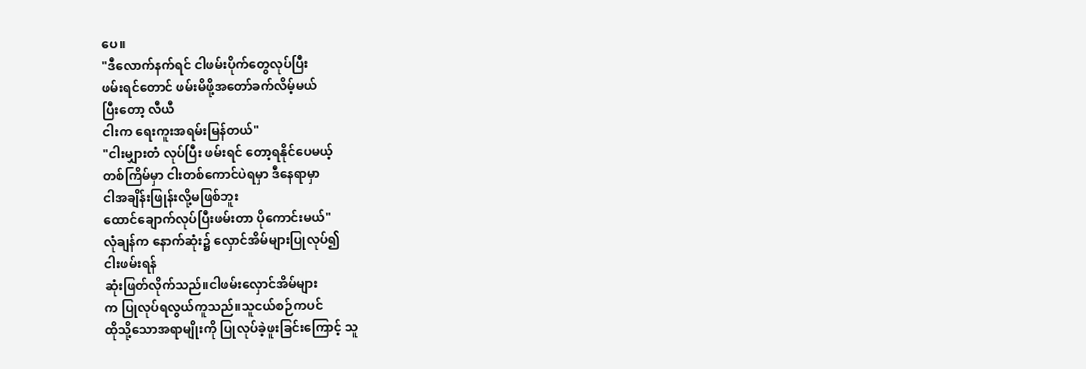ပေ။
"ဒီလောက်နက်ရင် ငါဖမ်းပိုက်တွေလုပ်ပြီး
ဖမ်းရင်တောင် ဖမ်းမိဖို့အတော်ခက်လိမ့်မယ်
ပြီးတော့ လီယီ
ငါးက ရေးကူးအရမ်းမြန်တယ်"
"ငါးမျှားတံ လုပ်ပြီး ဖမ်းရင် တော့ရနိုင်ပေမယ့်
တစ်ကြိမ်မှာ ငါးတစ်ကောင်ပဲရမှာ ဒီနေရာမှာ
ငါအချိန်းဖြုန်းလို့မဖြစ်ဘူး
ထောင်ချောက်လုပ်ပြီးဖမ်းတာ ပိုကောင်းမယ်"
လုံချန်က နောက်ဆုံး၌ လှောင်အိမ်များပြုလုပ်၍
ငါးဖမ်းရန်
ဆုံးဖြတ်လိုက်သည်။ငါဖမ်းလှောင်အိမ်များ
က ပြုလုပ်ရလွယ်ကူသည်။သူငယ်စဉ်ကပင်
ထိုသို့သောအရာမျိုးကို ပြုလုပ်ခဲ့ဖူးခြင်းကြောင့် သူ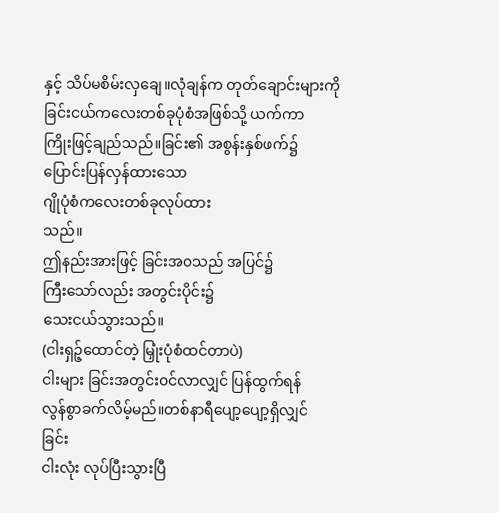နှင့် သိပ်မစိမ်းလှချေ။လုံချန်က တုတ်ချောင်းများကို
ခြင်းငယ်ကလေးတစ်ခုပုံစံအဖြစ်သို့ ယက်ကာ
ကြိုးဖြင့်ချည်သည်။ခြင်း၏ အစွန်းနှစ်ဖက်၌
ပြောင်းပြန်လှန်ထားသော
ဂျိုပုံစံကလေးတစ်ခုလုပ်ထား
သည်။
ဤနည်းအားဖြင့် ခြင်းအ၀သည် အပြင်၌
ကြီးသော်လည်း အတွင်းပိုင်း၌
သေးငယ်သွားသည်။
(ငါးရှဉ့်ထောင်တဲ့ မြှုံးပုံစံထင်တာပဲ)
ငါးများ ခြင်းအတွင်း၀င်လာလျှင် ပြန်ထွက်ရန်
လွန်စွာခက်လိမ့်မည်။တစ်နာရီပျော့ပျော့ရှိလျှင်
ခြင်း
ငါးလုံး လုပ်ပြီးသွားပြီ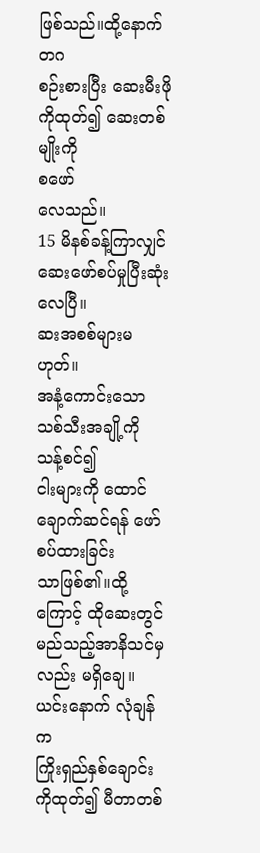ဖြစ်သည်။ထို့နောက် တဂ
စဉ်းစားပြီး ဆေးမီးဖိုကိုထုတ်၍ ဆေးတစ်မျိုးကို
စဖော်
လေသည်။
15 မိနစ်ခန့်ကြာလျှင်
ဆေးဖော်စပ်မှုပြီးဆုံးလေပြီ။
ဆးအစစ်များမဟုတ်။
အနံ့ကောင်းသော သစ်သီးအချို့ကို သန့်စင်၍
ငါးများကို ထောင်ချောက်ဆင်ရန် ဖော်စပ်ထားခြင်း
သာဖြစ်၏။ထို့ကြောင့် ထိုဆေးတွင်
မည်သည့်အာနိသင်မှလည်း မရှိချေ။
ယင်းနောက် လုံချန်က
ကြိုးရှည်နှစ်ချောင်းကိုထုတ်၍ မီတာတစ်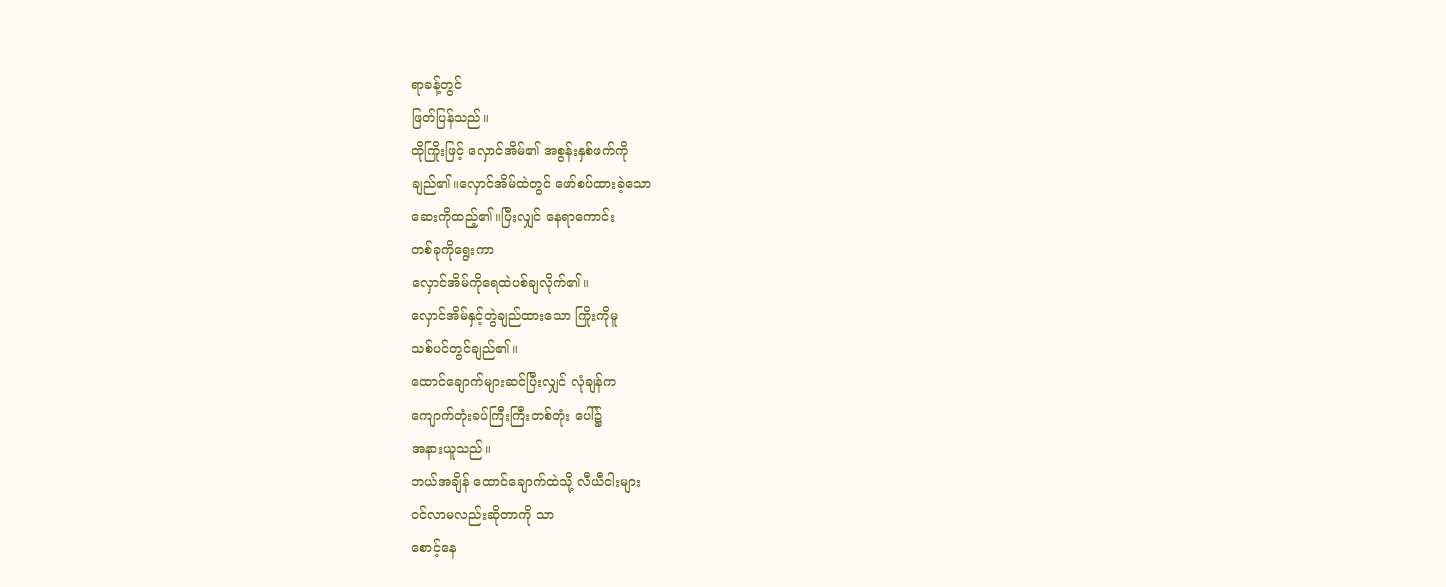ရာခန့်တွင်
ဖြတ်ပြန်သည်။
ထိုကြိုးဖြင့် လှောင်အိမ်၏ အစွန်းနှစ်ဖက်ကို
ချည်၏။လှောင်အိမ်ထဲတွင် ဖော်စပ်ထားခဲ့သော
ဆေးကိုထည့်၏။ပြီးလျှင် နေရာကောင်း
တစ်ခုကိုရွေးကာ
လှောင်အိမ်ကိုရေထဲပစ်ချလိုက်၏။
လှောင်အိမ်နှင့်တွဲချည်ထားသော ကြိုးကိုမူ
သစ်ပင်တွင်ချည်၏။
ထောင်ချောက်များဆင်ပြီးလျှင် လုံချန်က
ကျောက်တုံးခပ်ကြီးကြီးတစ်တုံး ပေါ်၌
အနားယူသည်။
ဘယ်အချိန် ထောင်ချောက်ထဲသို့ လီယီငါးများ
၀င်လာမလည်းဆိုတာကို သာ
စောင့်နေ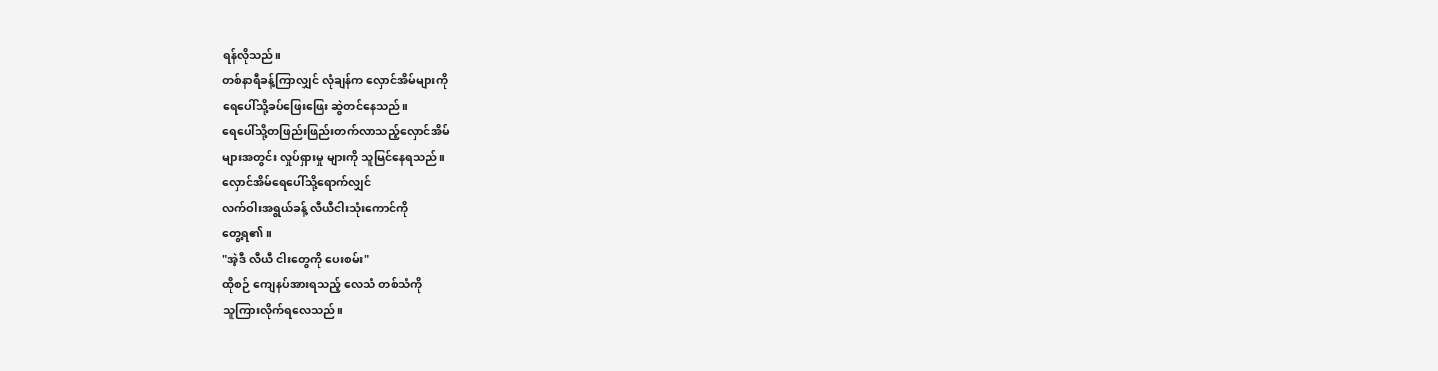ရန်လိုသည်။
တစ်နာရီခန့်ကြာလျှင် လုံချန်က လှောင်အိမ်များကို
ရေပေါ်သို့ခပ်ဖြေးဖြေး ဆွဲတင်နေသည်။
ရေပေါ်သို့တဖြည်းဖြည်းတက်လာသည့်လှောင်အိမ်
များအတွင်း လှုပ်ရှားမှု များကို သူမြင်နေရသည်။
လှောင်အိမ်ရေပေါ်သို့ရောက်လျှင်
လက်ဝါးအရွယ်ခန့် လီယီငါးသုံးကောင်ကို
တွေ့ရ၏။
"အဲ့ဒီ လီယီ ငါးတွေကို ပေးစမ်း"
ထိုစဉ် ကျေနပ်အားရသည့် လေသံ တစ်သံကို
သူကြားလိုက်ရလေသည်။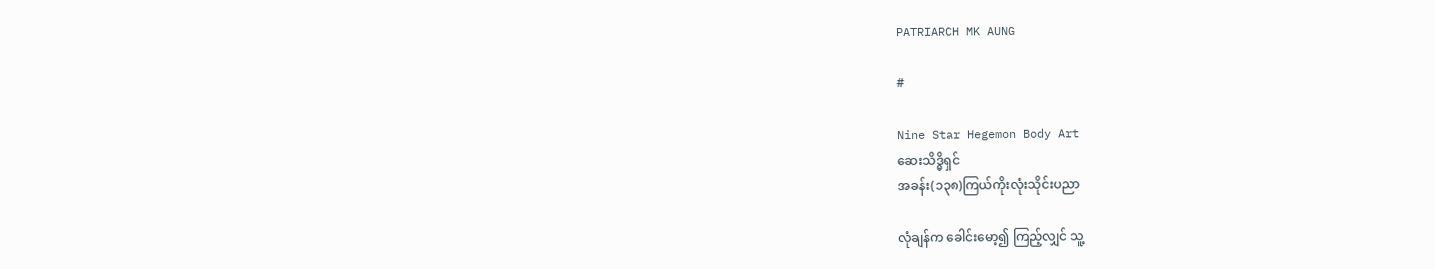PATRIARCH MK AUNG

#

Nine Star Hegemon Body Art
ဆေးသိဒ္ဓိရှင်
အခန်း(၁၃၈)ကြယ်ကိုးလုံးသိုင်းပညာ

လုံချန်က ခေါင်းမော့၍ ကြည့်လျှင် သူ့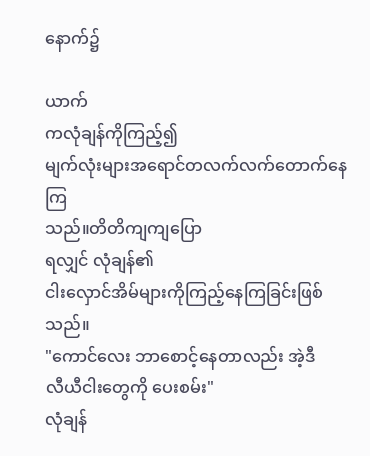နောက်၌

ယာက်
ကလုံချန်ကိုကြည့်၍
မျက်လုံးများအရောင်တလက်လက်တောက်နေကြ
သည်။တိတိကျကျပြော
ရလျှင် လုံချန်၏
ငါးလှောင်အိမ်များကိုကြည့်နေကြခြင်းဖြစ်သည်။
"ကောင်လေး ဘာစောင့်နေတာလည်း အဲ့ဒီ
လီယီငါးတွေကို ပေးစမ်း"
လုံချန်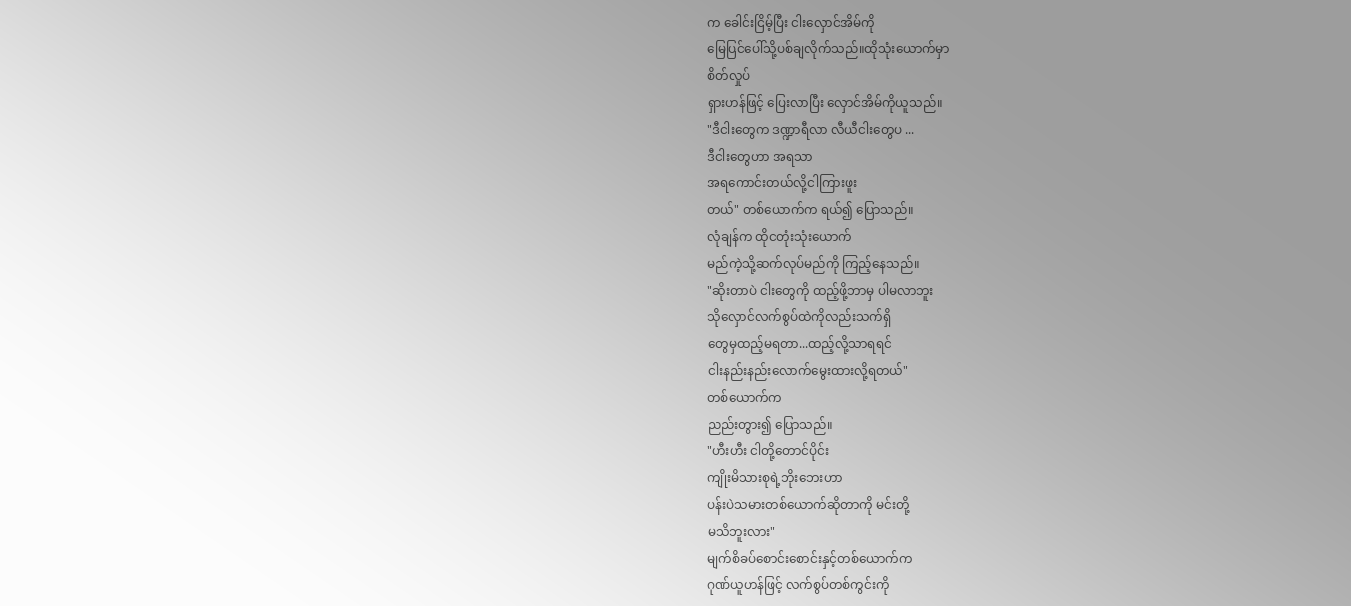က ခေါင်းငြိမ့်ပြီး ငါးလှောင်အိမ်ကို
မြေပြင်ပေါ်သို့ပစ်ချလိုက်သည်။ထိုသုံးယောက်မှာ
စိတ်လှုပ်
ရှားဟန်ဖြင့် ပြေးလာပြီး လှောင်အိမ်ကိုယူသည်။
"ဒီငါးတွေက ဒဏ္ဍာရီလာ လီယီငါးတွေပ ...
ဒီငါးတွေဟာ အရသာ
အရကောင်းတယ်လို့ငါကြားဖူး
တယ်" တစ်ယောက်က ရယ်၍ ပြောသည်။
လုံချန်က ထိုငတုံးသုံးယောက်
မည်ကဲ့သို့ဆက်လုပ်မည်ကို ကြည့်နေသည်။
"ဆိုးတာပဲ ငါးတွေကို ထည့်ဖို့ဘာမှ ပါမလာဘူး
သိုလှောင်လက်စွပ်ထဲကိုလည်းသက်ရှိ
တွေမှထည့်မရတာ...ထည့်လို့သာရရင်
ငါးနည်းနည်းလောက်မွေးထားလို့ရတယ်"
တစ်ယောက်က
ညည်းတွား၍ ပြောသည်။
"ဟီးဟီး ငါတို့တောင်ပိုင်း
ကျိုးမိသားစုရဲ့ဘိုးဘေးဟာ
ပန်းပဲသမားတစ်ယောက်ဆိုတာကို မင်းတို့
မသိဘူးလား"
မျက်စိခပ်စောင်းစောင်းနှင့်တစ်ယောက်က
ဂုဏ်ယူဟန်ဖြင့် လက်စွပ်တစ်ကွင်းကို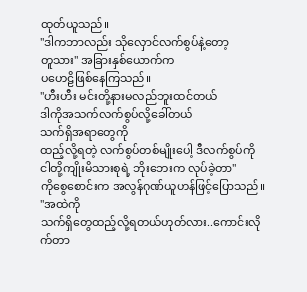ထုတ်ယူသည်။
"ဒါကဘာလည်း သိုလှောင်လက်စွပ်နဲ့တော့
တူသား" အခြားနှစ်ယောက်က
ပဟေဠိဖြစ်နေကြသည်။
"ဟီးဟီး မင်းတို့နားမလည်ဘူးထင်တယ်
ဒါကိုအသက်လက်စွပ်လို့ခေါ်တယ်
သက်ရှိအရာတွေကို
ထည့်လို့ရတဲ့ လက်စွပ်တစ်မျိုးပေါ့ ဒီလက်စွပ်ကို
ငါတို့ကျိုးမိသားစုရဲ့ ဘိုးဘေးက လုပ်ခဲ့တာ"
ကိုစွေစောင်းက အလွန်ဂုဏ်ယူဟန်ဖြင့်ပြောသည်။
"အထဲကို
သက်ရှိတွေထည့်လို့ရတယ်ဟုတ်လား..ကောင်းလို
က်တာ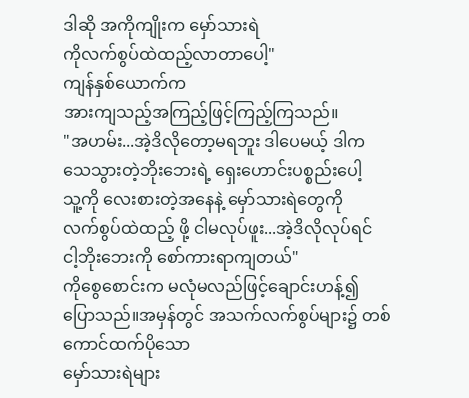ဒါဆို အကိုကျိုးက မှော်သားရဲ
ကိုလက်စွပ်ထဲထည့်လာတာပေါ့"
ကျန်နှစ်ယောက်က
အားကျသည့်အကြည့်ဖြင့်ကြည့်ကြသည်။
"အဟမ်း...အဲ့ဒိလိုတော့မရဘူး ဒါပေမယ့် ဒါက
သေသွားတဲ့ဘိုးဘေးရဲ့ ရှေးဟောင်းပစ္စည်းပေါ့
သူ့ကို လေးစားတဲ့အနေနဲ့ မှော်သားရဲတွေကို
လက်စွပ်ထဲထည့် ဖို့ ငါမလုပ်ဖူး...အဲ့ဒိလိုလုပ်ရင်
ငါ့ဘိုးဘေးကို စော်ကားရာကျတယ်"
ကိုစွေစောင်းက မလုံမလည်ဖြင့်ချောင်းဟန့်၍
ပြောသည်။အမှန်တွင် အသက်လက်စွပ်များ၌ တစ်
ကောင်ထက်ပိုသော
မှော်သားရဲများ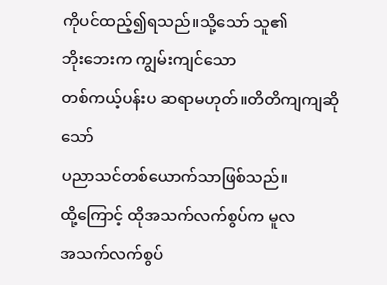ကိုပင်ထည့်၍ရသည်။သို့သော် သူ၏
ဘိုးဘေးက ကျွမ်းကျင်သော
တစ်ကယ့်ပန်းပ ဆရာမဟုတ်။တိတိကျကျဆိုသော်
ပညာသင်တစ်ယောက်သာဖြစ်သည်။
ထို့ကြောင့် ထိုအသက်လက်စွပ်က မူလ
အသက်လက်စွပ်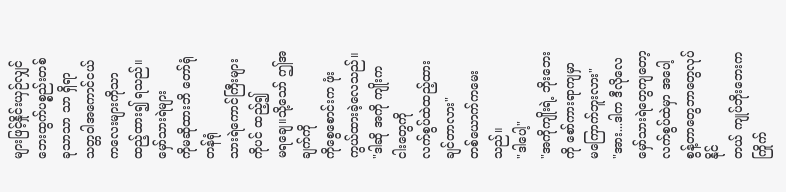များဖြင့်နှိုင်းယှဉ်လျှင်
ဘေးထွက်ပစ္စည်းတစ်
ခုသာသာ သာ ရှိရာ
သတ္တဝါအကောင်ငယ်ကလေးများကိုသာ
ထည့်ထား၍ ရသည်။မှော်သားရဲများ
ကိုမဆိုထားဘိ တော်ရုံတန်ရုံ
သားရဲကောင်ကြီးများကိုပင် ထည့်၍
မရချေ။သို့သော် ဤအချက်ကို
ကိုစွေစောင်းက ဖုံးကွယ်ထားခဲ့လေသည်။
"ဒါဆို အကို ကျိုးက ငါးတွေကို
လက်စွပ်ထဲထည့်ထားချင်တာလား"
တစ်ယောက်ကမေးသည်။
"ဒါပေါ့"
"အကိုကျိုးရဲ့ ဘိုးဘေးကို စော်ကားရာကျမှာ
မကြောက်ဘူးလား"
"အား...ဒါက ဒီလိုလေ မှော်သားရဲတွေကျတော့
လက်စွပ်ထဲမှာ အပေါ့စွန့်တာတွေဘာတွေလုပ်နိုင်
တယ် ကျုပ်ဘိုးဘေးက ကြိုက်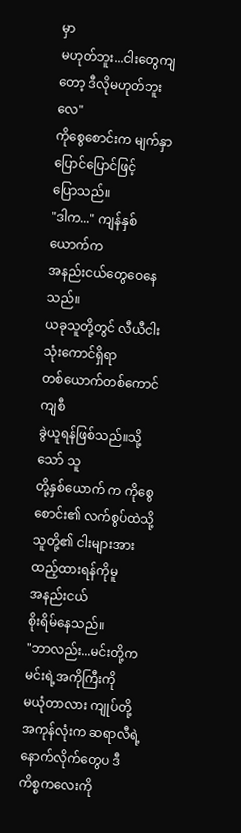မှာ
မဟုတ်ဘူး...ငါးတွေကျတော့ ဒီလိုမဟုတ်ဘူးလေ"
ကိုစွေစောင်းက မျက်နှာပြောင်ပြောင်ဖြင့်
ပြောသည်။
"ဒါက..." ကျန်နှစ်ယောက်က
အနည်းငယ်တွေဝေနေသည်။
ယခုသူတို့တွင် လီယီငါးသုံးကောင်ရှိရာ
တစ်ယောက်တစ်ကောင်ကျစီ
ခွဲယူရန်ဖြစ်သည်။သို့သော် သူ
တို့နှစ်ယောက် က ကိုစွေစောင်း၏ လက်စွပ်ထဲသို့
သူတို့၏ ငါးများအား ထည့်ထားရန်ကိုမူ
အနည်းငယ်
စိုးရိမ်နေသည်။
"ဘာလည်း...မင်းတို့က မင်းရဲ့အကိုကြီးကို
မယုံတာလား ကျုပ်တို့အကုန်လုံးက ဆရာလီရဲ့
နောက်လိုက်တွေပ ဒီကိစ္စကလေးကို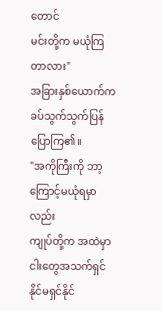တောင်
မင်းတို့က မယုံကြတာလား"
အခြားနှစ်ယောက်က
ခပ်သွက်သွက်ပြန်ပြောကြ၏။
"အကိုကြီးကို ဘာ့ကြောင့်မယုံရမှာလည်း
ကျုပ်တို့က အထဲမှာ ငါးတွေအသက်ရှင်နိုင်မရှင်နိုင်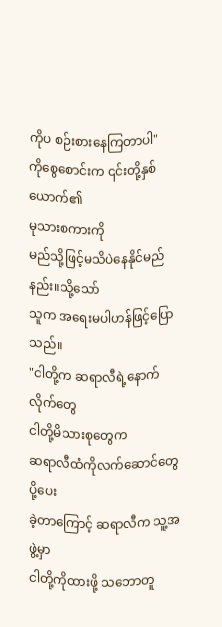ကိုပ စဉ်းစားနေကြတာပါ"
ကိုစွေစောင်းက ၎င်းတို့နှစ်ယောက်၏
မုသားစကားကို
မည်သို့ဖြင့်မသိပဲနေနိုင်မည်နည်း။သို့သော်
သူက အရေးမပါဟန်ဖြင့်ပြောသည်။
"ငါတို့က ဆရာလီရဲ့နောက်လိုက်တွေ
ငါတို့မိသားစုတွေက
ဆရာလီထံကိုလက်ဆောင်တွေပို့ပေး
ခဲ့တာကြောင့် ဆရာလီက သူ့အဖွဲ့မှာ
ငါတို့ကိုထားဖို့ သဘောတူ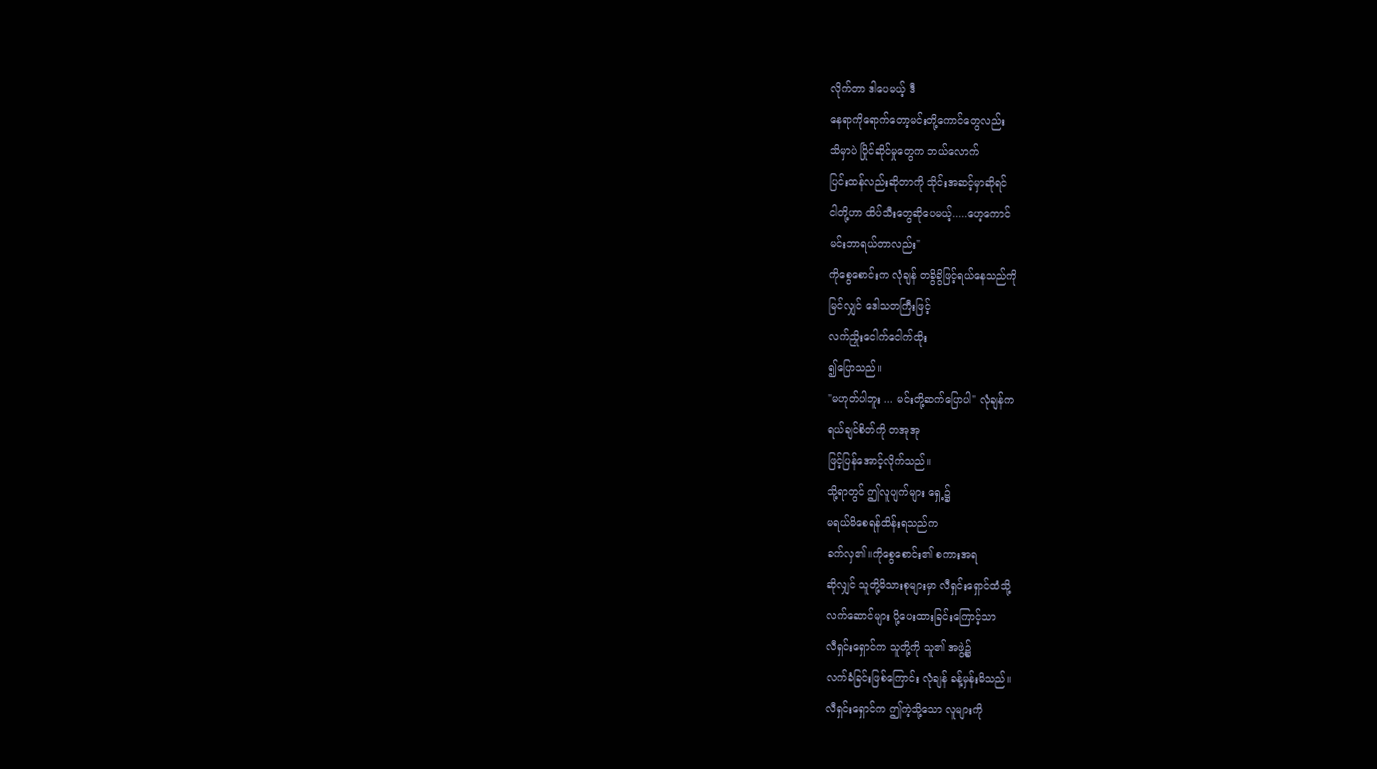လိုက်တာ ဒါပေမယ့် ဒီ
နေရာကိုရောက်တော့မင်းတို့ကောင်တွေလည်း
သိမှာပဲ ပြိုင်ဆိုင်မှုတွေက ဘယ်လောက်
ပြင်းထန်လည်းဆိုတာကို သိုင်းအဆင့်မှာဆိုရင်
ငါတို့ဟာ ထိပ်သီးတွေဆိုပေမယ့်.....ဟေ့ကောင်
မင်းဘာရယ်တာလည်း"
ကိုစွေစောင်းက လုံချန် တခွိခွိဖြင့်ရယ်နေသည်ကို
မြင်လျှင် ဒေါသတကြီးဖြင့်
လက်ညှိုးငေါက်ငေါက်ထိုး
၍ပြောသည်။
"မဟုတ်ပါဘူး ... မင်းတို့ဆက်ပြောပါ" လုံချန်က
ရယ်ချင်စိတ်ကို တအုအု
ဖြင့်ပြန်အောင့်လိုက်သည်။
သို့ရာတွင် ဤလူပျက်များ ရှေ့၌
မရယ်မိစေရန်ထိန်းရသည်က
ခက်လှ၏။ကိုစွေစောင်း၏ စကားအရ
ဆိုလျှင် သူတို့မိသားစုများမှာ လီရှင်းရှောင်ထံသို့
လက်ဆောင်များ ပို့ပေးထားခြင်းကြောင့်သာ
လီရှင်းရှောင်က သူတို့ကို သူ၏ အဖွဲ့၌
လက်ခံခြင်းဖြစ်ကြောင်း လုံချန် ခန့်မှန်းမိသည်။
လီရှင်းရှောင်က ဤကဲ့သို့သော လူများကို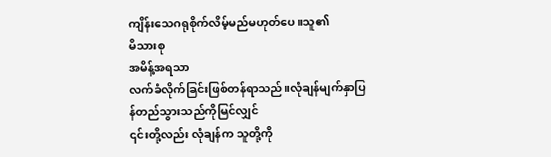ကျိန်းသေဂရုစိုက်လိမ့်မည်မဟုတ်ပေ။သူ၏
မိသားစု
အမိန့်အရသာ
လက်ခံလိုက်ခြင်းဖြစ်တန်ရာသည်။လုံချန်မျက်နှာပြ
န်တည်သွားသည်ကိုမြင်လျှင်
၎င်းတို့လည်း လုံချန်က သူတို့ကို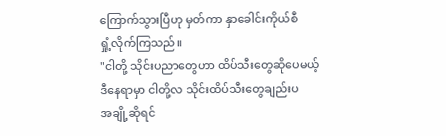ကြောက်သွားပြီဟု မှတ်ကာ နှာခေါင်းကိုယ်စီ
ရှုံ့လိုက်ကြသည်။
"ငါတို့ သိုင်းပညာတွေဟာ ထိပ်သီးတွေဆိုပေမယ့်
ဒီနေရာမှာ ငါတို့လ သိုင်းထိပ်သီးတွေချည်းပ
အချို့ဆိုရင်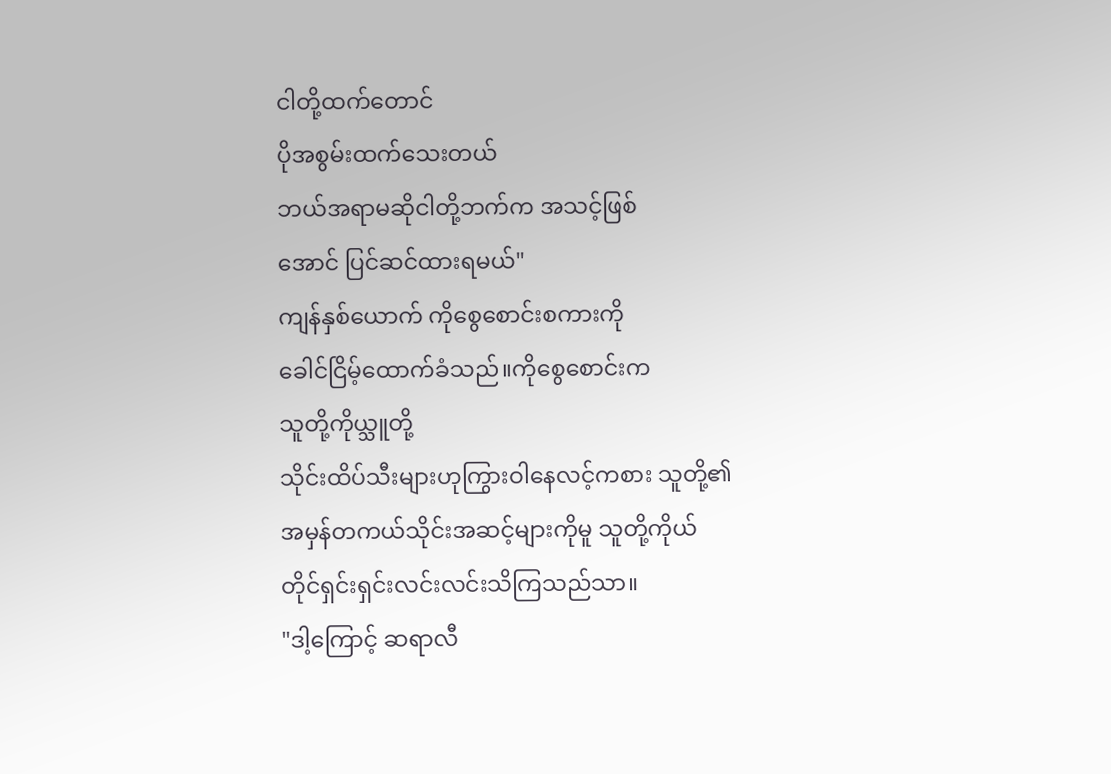ငါတို့ထက်တောင်
ပိုအစွမ်းထက်သေးတယ်
ဘယ်အရာမဆိုငါတို့ဘက်က အသင့်ဖြစ်
အောင် ပြင်ဆင်ထားရမယ်"
ကျန်နှစ်ယောက် ကိုစွေစောင်းစကားကို
ခေါင်ငြိမ့်ထောက်ခံသည်။ကိုစွေစောင်းက
သူတို့ကိုယ္သူတို့
သိုင်းထိပ်သီးများဟုကြွားဝါနေလင့်ကစား သူတို့၏
အမှန်တကယ်သိုင်းအဆင့်များကိုမူ သူတို့ကိုယ်
တိုင်ရှင်းရှင်းလင်းလင်းသိကြသည်သာ။
"ဒါ့ကြောင့် ဆရာလီ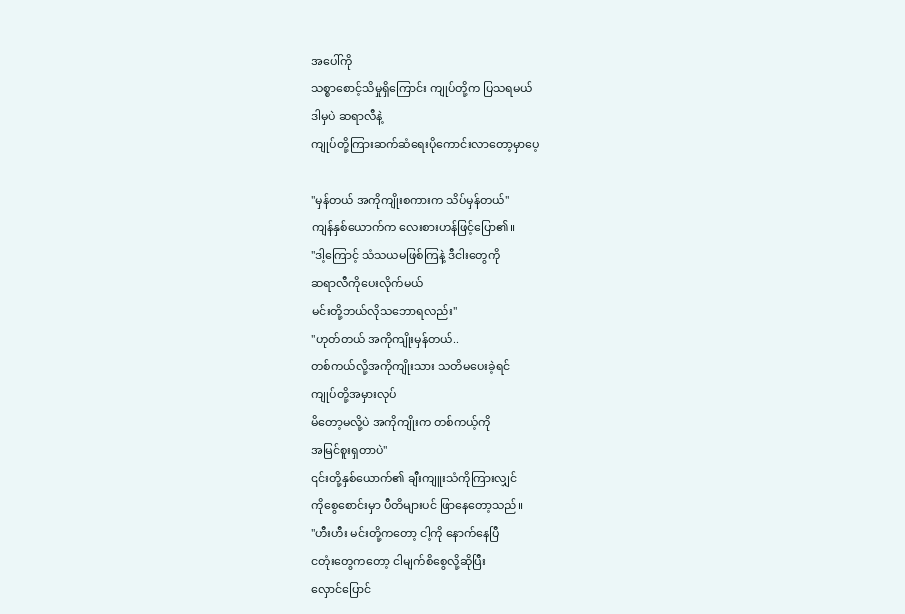အပေါ်ကို
သစ္စာစောင့်သိမှုရှိကြောင်း ကျုပ်တို့က ပြသရမယ်
ဒါမှပဲ ဆရာလီနဲ့
ကျုပ်တို့ကြားဆက်ဆံရေးပိုကောင်းလာတော့မှာပေ့

"မှန်တယ် အကိုကျိုးစကားက သိပ်မှန်တယ်"
ကျန်နှစ်ယောက်က လေးစားဟန်ဖြင့်ပြော၏။
"ဒါ့ကြောင့် သံသယမဖြစ်ကြနဲ့ ဒီငါးတွေကို
ဆရာလီကိုပေးလိုက်မယ်
မင်းတို့ဘယ်လိုသဘောရလည်း"
"ဟုတ်တယ် အကိုကျိုးမှန်တယ်..
တစ်ကယ်လို့အကိုကျိုးသား သတိမပေးခဲ့ရင်
ကျုပ်တို့အမှားလုပ်
မိတော့မလို့ပဲ အကိုကျိုးက တစ်ကယ့်ကို
အမြင်စူးရှတာပဲ"
၎င်းတို့နှစ်ယောက်၏ ချီးကျူးသံကိုကြားလျှင်
ကိုစွေစောင်းမှာ ပီတိများပင် ဖြာနေတော့သည်။
"ဟီးဟီး မင်းတို့ကတော့ ငါ့ကို နောက်နေပြီ
ငတုံးတွေကတော့ ငါမျက်စိစွေလို့ဆိုပြီး
လှောင်ပြောင်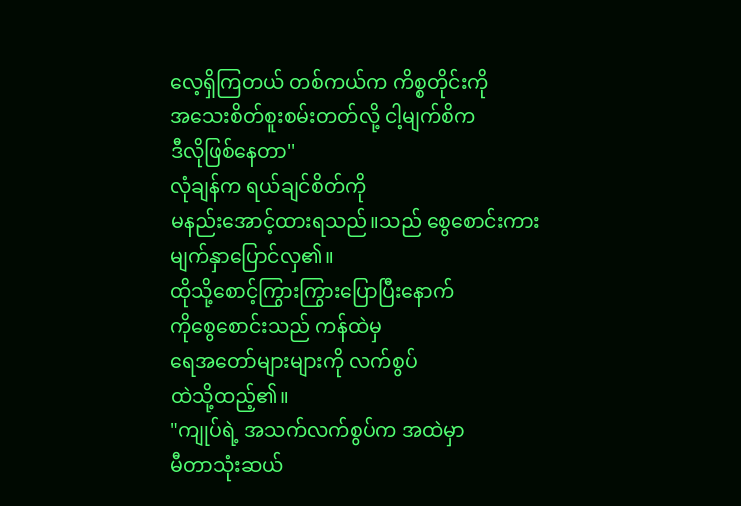လေ့ရှိကြတယ် တစ်ကယ်က ကိစ္စတိုင်းကို
အသေးစိတ်စူးစမ်းတတ်လို့ ငါ့မျက်စိက
ဒီလိုဖြစ်နေတာ''
လုံချန်က ရယ်ချင်စိတ်ကို
မနည်းအောင့်ထားရသည်။သည် စွေစောင်းကား
မျက်နှာပြောင်လှ၏။
ထိုသို့စောင့်ကြွားကြွားပြောပြီးနောက်
ကိုစွေစောင်းသည် ကန်ထဲမှ
ရေအတော်များများကို လက်စွပ်
ထဲသို့ထည့်၏။
"ကျုပ်ရဲ့ အသက်လက်စွပ်က အထဲမှာ
မီတာသုံးဆယ်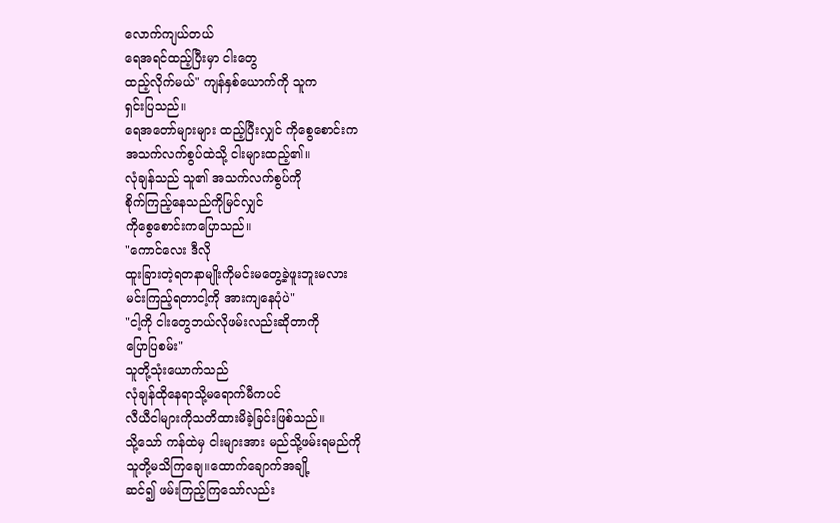လောက်ကျယ်တယ်
ရေအရင်ထည့်ပြီးမှာ ငါးတွေ
ထည့်လိုက်မယ်" ကျန်နှစ်ယောက်ကို သူက
ရှင်းပြသည်။
ရေအတော်များများ ထည့်ပြီးလျှင် ကိုစွေစောင်းက
အသက်လက်စွပ်ထဲသို့ ငါးများထည့်၏။
လုံချန်သည် သူ၏ အသက်လက်စွပ်ကို
စိုက်ကြည့်နေသည်ကိုမြင်လျှင်
ကိုစွေစောင်းကပြောသည်။
"ကောင်လေး ဒီလို
ထူးခြားတဲ့ရတနာမျိုးကိုမင်းမတွေ့ခဲ့ဖူးဘူးမလား
မင်းကြည့်ရတာငါ့ကို အားကျနေပုံပဲ"
"ငါ့ကို ငါးတွေဘယ်လိုဖမ်းလည်းဆိုတာကို
ပြောပြစမ်း"
သူတို့သုံးယောက်သည်
လုံချန်ထိုနေရာသို့မရောက်မီကပင်
လီယီငါများကိုသတိထားမိခဲ့ခြင်းဖြစ်သည်။
သို့သော် ကန်ထဲမှ ငါးများအား မည်သို့ဖမ်းရမည်ကို
သူတို့မသိကြချေ။ထောက်ချောက်အချို့
ဆင်၍ ဖမ်းကြည့်ကြသော်လည်း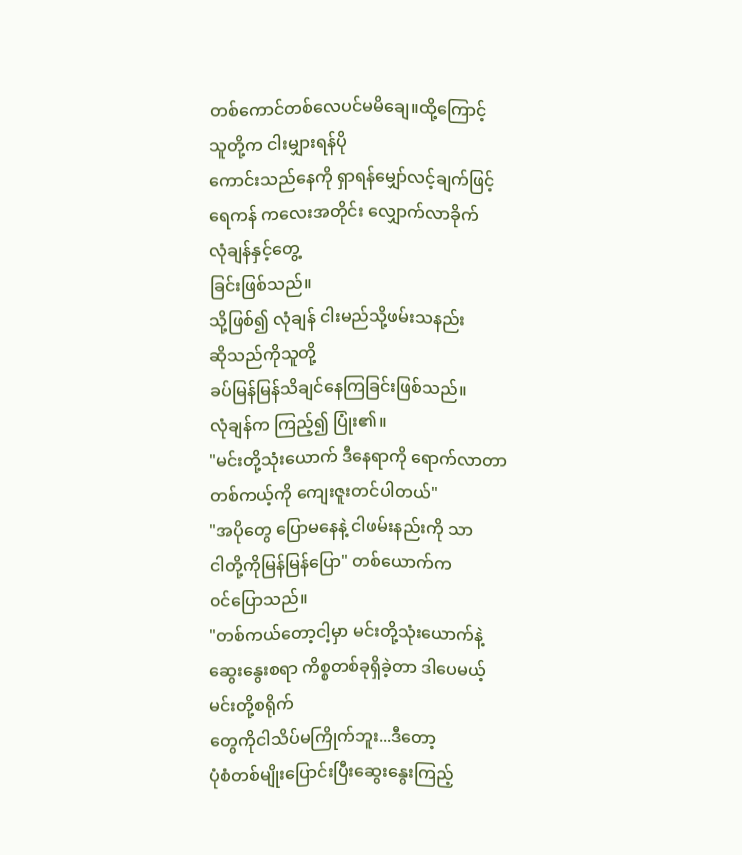တစ်ကောင်တစ်လေပင်မမိချေ။ထို့ကြောင့်
သူတို့က ငါးမျှားရန်ပို
ကောင်းသည်နေကို ရှာရန်မျှော်လင့်ချက်ဖြင့်
ရေကန် ကလေးအတိုင်း လျှောက်လာခိုက်
လုံချန်နှင့်တွေ့
ခြင်းဖြစ်သည်။
သို့ဖြစ်၍ လုံချန် ငါးမည်သို့ဖမ်းသနည်း
ဆိုသည်ကိုသူတို့
ခပ်မြန်မြန်သိချင်နေကြခြင်းဖြစ်သည်။
လုံချန်က ကြည့်၍ ပြုံး၏။
"မင်းတို့သုံးယောက် ဒီနေရာကို ရောက်လာတာ
တစ်ကယ့်ကို ကျေးဇူးတင်ပါတယ်"
"အပိုတွေ ပြောမနေနဲ့ ငါဖမ်းနည်းကို သာ
ငါတို့ကိုမြန်မြန်ပြော" တစ်ယောက်က
၀င်ပြောသည်။
"တစ်ကယ်တော့ငါ့မှာ မင်းတို့သုံးယောက်နဲ့
ဆွေးနွေးစရာ ကိစ္စတစ်ခုရှိခဲ့တာ ဒါပေမယ့်
မင်းတို့စရိုက်
တွေကိုငါသိပ်မကြိုက်ဘူး...ဒီတော့
ပုံစံတစ်မျိုးပြောင်းပြီးဆွေးနွေးကြည့်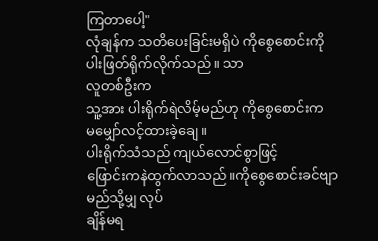ကြတာပေါ့"
လုံချန်က သတိပေးခြင်းမရှိပဲ ကိုစွေစောင်းကို
ပါးဖြတ်ရိုက်လိုက်သည်။ သာ
လူတစ်ဦးက
သူ့အား ပါးရိုက်ရဲလိမ့်မည်ဟု ကိုစွေစောင်းက
မမျှော်လင့်ထားခဲ့ချေ။
ပါးရိုက်သံသည် ကျယ်လောင်စွာဖြင့်
ဖြောင်းကနဲထွက်လာသည်။ကိုစွေစောင်းခင်ဗျာ
မည်သို့မျှ လုပ်
ချိန်မရ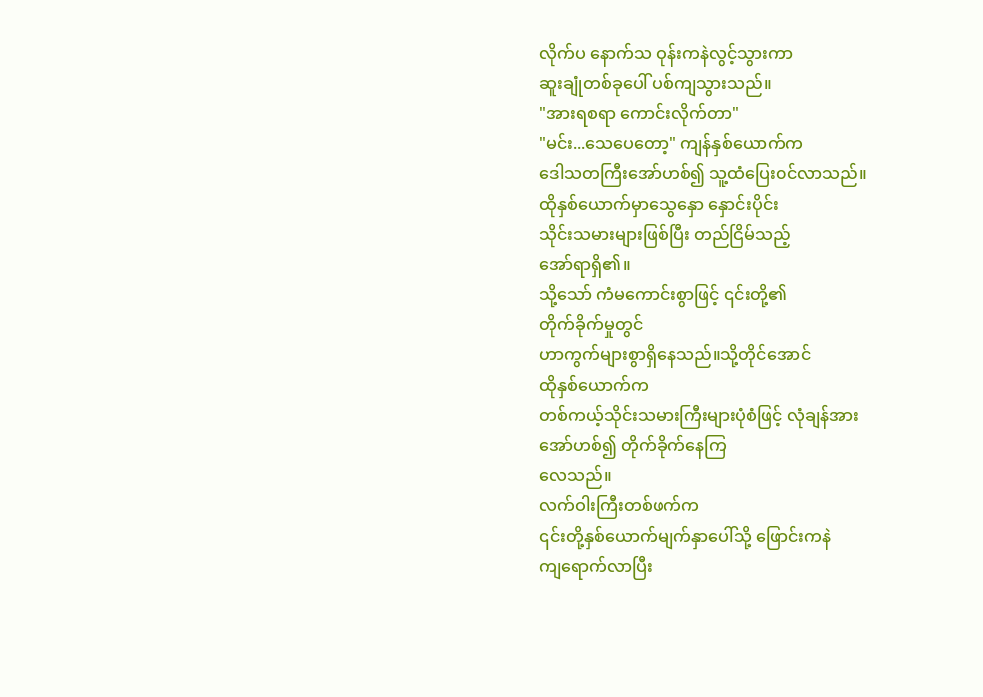လိုက်ပ နောက်သ ဝုန်းကနဲလွင့်သွားကာ
ဆူးချုံတစ်ခုပေါ် ပစ်ကျသွားသည်။
"အားရစရာ ကောင်းလိုက်တာ"
"မင်း...သေပေတော့" ကျန်နှစ်ယောက်က
ဒေါသတကြီးအော်ဟစ်၍ သူ့ထံပြေး၀င်လာသည်။
ထိုနှစ်ယောက်မှာသွေနှော နှောင်းပိုင်း
သိုင်းသမားများဖြစ်ပြီး တည်ငြိမ်သည့်
အော်ရာရှိ၏။
သို့သော် ကံမကောင်းစွာဖြင့် ၎င်းတို့၏
တိုက်ခိုက်မှုတွင်
ဟာကွက်များစွာရှိနေသည်။သို့တိုင်အောင်
ထိုနှစ်ယောက်က
တစ်ကယ့်သိုင်းသမားကြီးများပုံစံဖြင့် လုံချန်အား
အော်ဟစ်၍ တိုက်ခိုက်နေကြ
လေသည်။
လက်ဝါးကြီးတစ်ဖက်က
၎င်းတို့နှစ်ယောက်မျက်နှာပေါ်သို့ ဖြောင်းကနဲ
ကျရောက်လာပြီး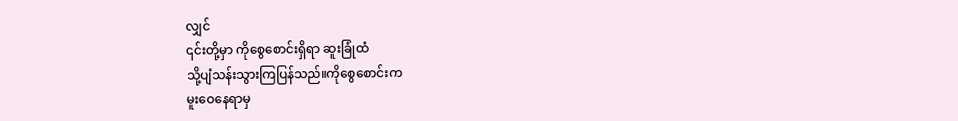လျှင်
၎င်းတို့မှာ ကိုစွေစောင်းရှိရာ ဆူးခြုံထံ
သို့ပျံသန်းသွားကြပြန်သည်။ကိုစွေစောင်းက
မူးဝေနေရာမှ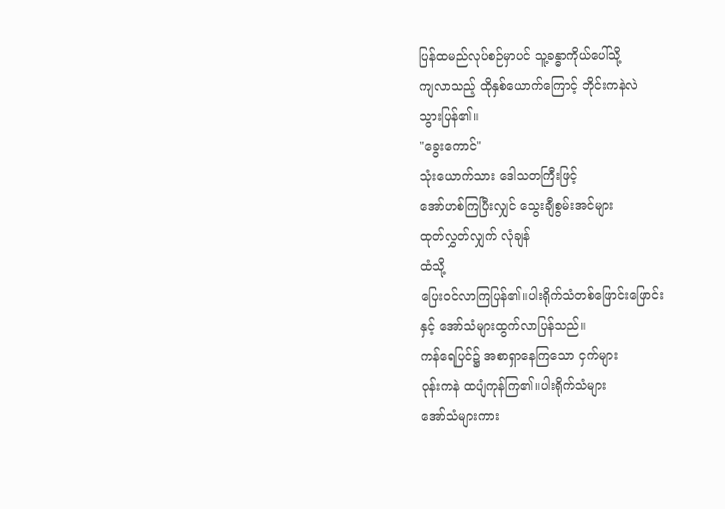ပြန်ထမည်လုပ်စဉ်မှာပင် သူ့ခန္ဓာကိုယ်ပေါ်သို့
ကျလာသည့် ထိုနှစ်ယောက်ကြောင့် ဘိုင်းကနဲလဲ
သွားပြန်၏။
"ခွေးကောင်"
သုံးယောက်သား ဒေါသတကြီးဖြင့်
အော်ဟစ်ကြပြီးလျှင် သွေးချီစွမ်းအင်များ
ထုတ်လွှတ်လျှက် လုံချန်
ထံသို့
ပြေး၀င်လာကြပြန်၏။ပါးရိုက်သံတစ်ဖြောင်းဖြောင်း
နှင့် အော်သံများထွက်လာပြန်သည်။
ကန်ရေပြင်၌ အစာရှာနေကြသော ငှက်များ
၀ုန်းကနဲ ထပျံကုန်ကြ၏။ပါးရိုက်သံများ
အော်သံများကား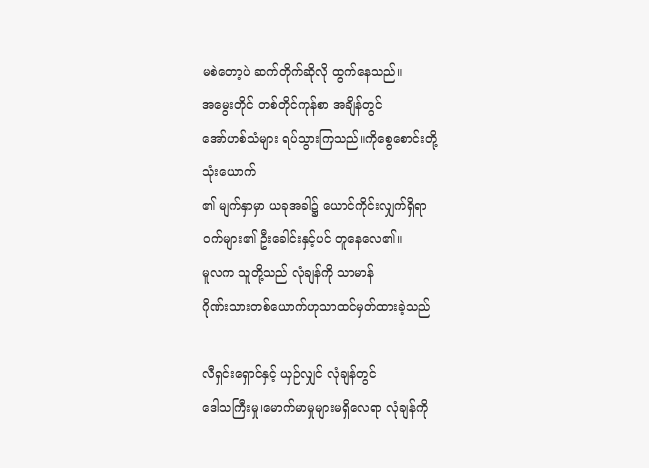မစဲတော့ပဲ ဆက်တိုက်ဆိုလို ထွက်နေသည်။
အမွေးတိုင် တစ်တိုင်ကုန်စာ အချိန်တွင်
အော်ဟစ်သံများ ရပ်သွားကြသည်။ကိုစွေစောင်းတို့
သုံးယောက်
၏ မျက်နှာမှာ ယခုအခါ၌ ယောင်ကိုင်းလျှက်ရှိရာ
၀က်များ၏ ဦးခေါင်းနှင့်ပင် တူနေလေ၏။
မူလက သူတို့သည် လုံချန်ကို သာမာန်
ဂိုဏ်းသားတစ်ယောက်ဟုသာထင်မှတ်ထားခဲ့သည်

လီရှင်းရှောင်နှင့် ယှဉ်လျှင် လုံချန်တွင်
ဒေါသကြီးမှု၊မောက်မာမှုများမရှိလေရာ လုံချန်ကို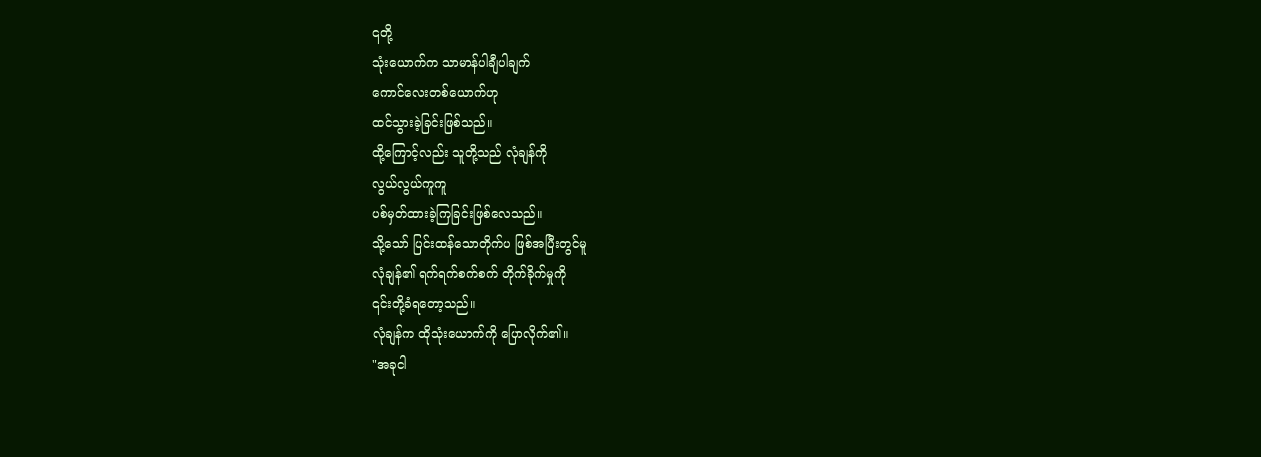၎တို့
သုံးယောက်က သာမာန်ပါချီပါချက်
ကောင်လေးတစ်ယောက်ဟု
ထင်သွားခဲ့ခြင်းဖြစ်သည်။
ထို့ကြောင့်လည်း သူတို့သည် လုံချန်ကို
လွယ်လွယ်ကူကူ
ပစ်မှတ်ထားခဲ့ကြခြင်းဖြစ်လေသည်။
သို့သော် ပြင်းထန်သောတိုက်ပ ဖြစ်အပြီးတွင်မူ
လုံချန်၏ ရက်ရက်စက်စက် တိုက်ခိုက်မှုကို
၎င်းတို့ခံရတော့သည်။
လုံချန်က ထိုသုံးယောက်ကို ပြောလိုက်၏။
"အခုငါ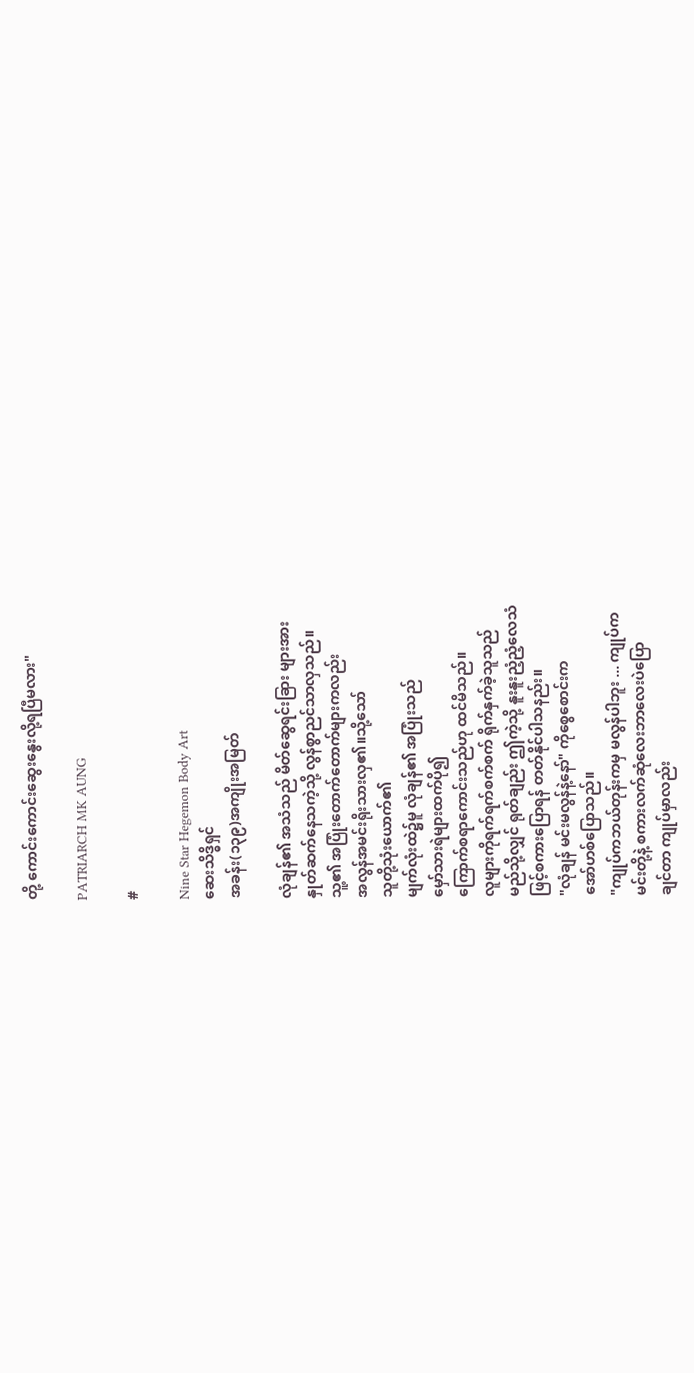တို့ ကောင်းကောင်းဆွေးနွေးလို့ရပြီမလား"

PATRIARCH MK AUNG

#

Nine Star Hegemon Body Art
ဆေးသိဒ္ဓိရှင်
အခန်း(၁၃၉)အကျိုးအမြတ်

လုံချန်၏ အသံသည် မိတ်ဆွေရင်းခြား များအား
နှုတ်ဆက်နေသကဲ့သို့ လွန်စွာညင်သာလှသည်။
သူ့၏ အပြုံးတောက်တောက်များကလည်း
အလွန်အမင်းရိုးသားလှ၏။သို့သော်
သူတို့သုံးယောက်၏
မျက်လုံးထဲ၌မူ လုံချန်၏ အပြုံးသည်
မှော်သားရဲများထက်ပို၍
ကြောက်စရာကောင်းသည်ဟု ထင်မိသည်။
လူများကိုရက်ရက်စက်စက် ရိုက်နှက်ခဲ့သူသည်
မည်သို့လျှင် ရုတ်ချည်း ဤကဲ့သို့ နူးနူးညံ့ညံ့လေသံ
ဖြင့်စကားပြောရန် တတ်နိုင်ပါသနည်း။
"လုံချန် မင်းမလွန်နဲ့နော်" ကိုစွေစောင်းက
အော်ဟစ်ပြောသည်။
"ကျုပ်ကဘယ်တုန်းကမှ မလွန်ပါဘူး ... ကျုပ်က
မင်းတို့နဲ့ စကားလက်ဆုံလေးဘာလေးပဲပြော
ချင်တာ ကျုပ်မှာလည်း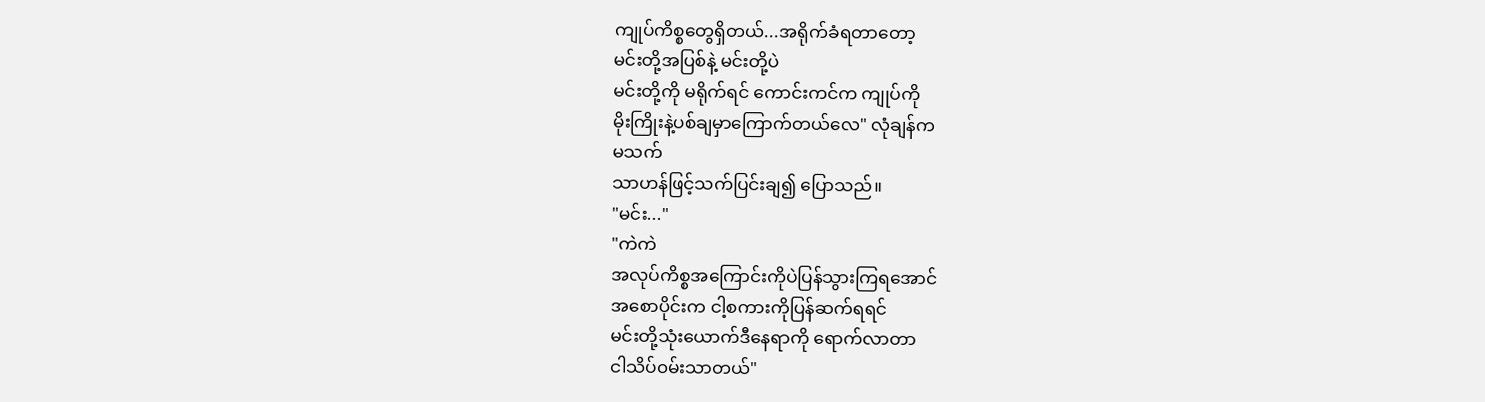ကျုပ်ကိစ္စတွေရှိတယ်...အရိုက်ခံရတာတော့
မင်းတို့အပြစ်နဲ့ မင်းတို့ပဲ
မင်းတို့ကို မရိုက်ရင် ကောင်းကင်က ကျုပ်ကို
မိုးကြိုးနဲ့ပစ်ချမှာကြောက်တယ်လေ" လုံချန်က
မသက်
သာဟန်ဖြင့်သက်ပြင်းချ၍ ပြောသည်။
"မင်း..."
"ကဲကဲ
အလုပ်ကိစ္စအကြောင်းကိုပဲပြန်သွားကြရအောင်
အစောပိုင်းက ငါ့စကားကိုပြန်ဆက်ရရင်
မင်းတို့သုံးယောက်ဒီနေရာကို ရောက်လာတာ
ငါသိပ်၀မ်းသာတယ်"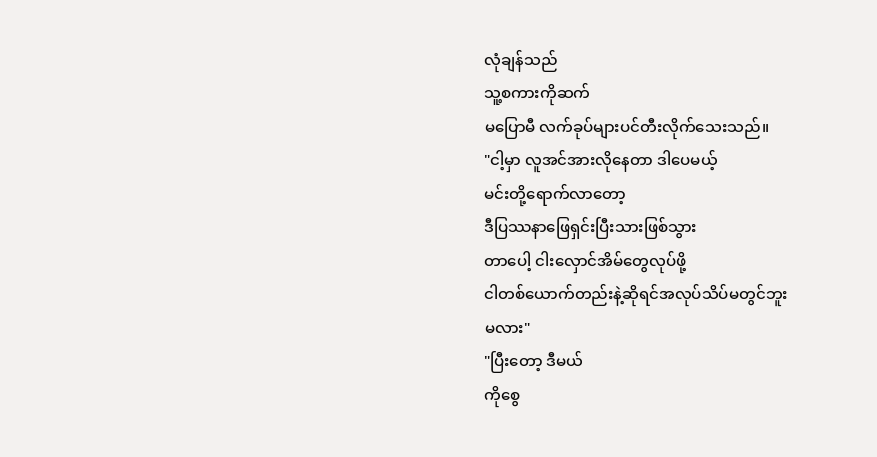လုံချန်သည်
သူ့စကားကိုဆက်
မပြောမီ လက်ခုပ်များပင်တီးလိုက်သေးသည်။
"ငါ့မှာ လူအင်အားလိုနေတာ ဒါပေမယ့်
မင်းတို့ရောက်လာတော့
ဒီပြဿနာဖြေရှင်းပြီးသားဖြစ်သွား
တာပေါ့ ငါးလှောင်အိမ်တွေလုပ်ဖို့
ငါတစ်ယောက်တည်းနဲ့ဆိုရင်အလုပ်သိပ်မတွင်ဘူး
မလား"
"ပြီးတော့ ဒီမယ်
ကိုစွေ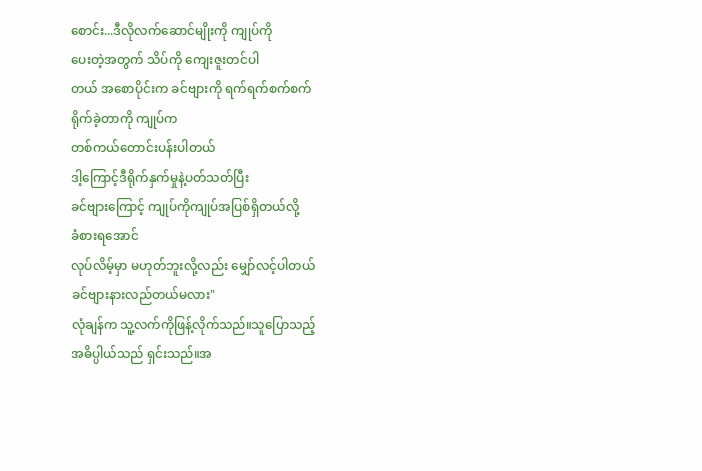စောင်း...ဒီလိုလက်ဆောင်မျိုးကို ကျုပ်ကို
ပေးတဲ့အတွက် သိပ်ကို ကျေးဇူးတင်ပါ
တယ် အစောပိုင်းက ခင်ဗျားကို ရက်ရက်စက်စက်
ရိုက်ခဲ့တာကို ကျုပ်က
တစ်ကယ်တောင်းပန်းပါတယ်
ဒါ့ကြောင့်ဒီရိုက်နှက်မှုနဲ့ပတ်သတ်ပြီး
ခင်ဗျားကြောင့် ကျုပ်ကိုကျုပ်အပြစ်ရှိတယ်လို့
ခံစားရအောင်
လုပ်လိမ့်မှာ မဟုတ်ဘူးလို့လည်း မျှော်လင့်ပါတယ်
ခင်ဗျားနားလည်တယ်မလား"
လုံချန်က သူ့လက်ကိုဖြန့်လိုက်သည်။သူပြောသည့်
အဓိပ္ပါယ်သည် ရှင်းသည်။အ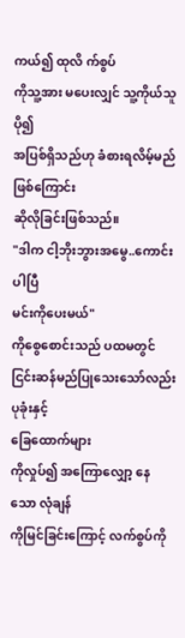ကယ်၍ ထုလိ က်စွပ်
ကိုသူ့အား မပေးလျှင် သူ့ကိုယ်သူ ပို၍
အပြစ်ရှိသည်ဟု ခံစားရလိမ့်မည်ဖြစ်ကြောင်း
ဆိုလိုခြင်းဖြစ်သည်။
"ဒါက ငါ့ဘိုးဘွားအမွေ..ကောင်းပါပြီ
မင်းကိုပေးမယ်"
ကိုစွေစောင်းသည် ပထမတွင်
ငြင်းဆန်မည်ပြုသေးသော်လည်း ပုခုံးနှင့်
ခြေထောက်များ
ကိုလှုပ်၍ အကြောလျှော့ နေသော လုံချန်
ကိုမြင်ခြင်းကြောင့် လက်စွပ်ကို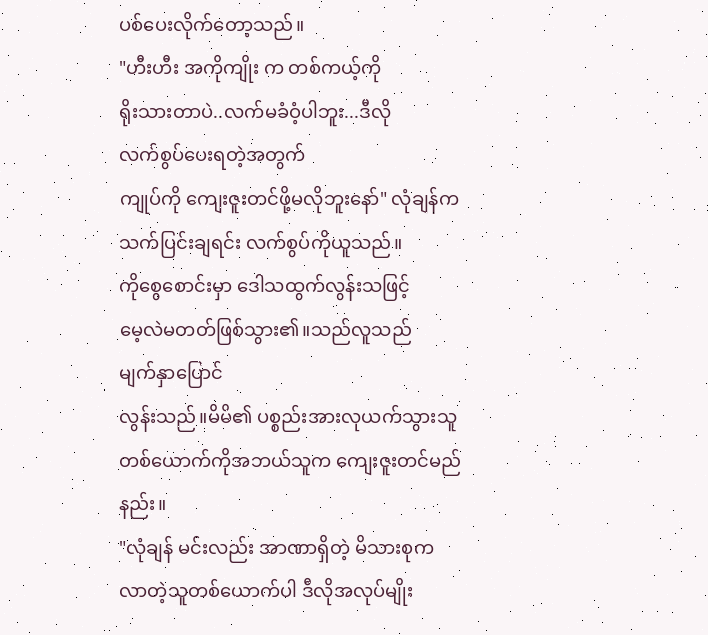ပစ်ပေးလိုက်တော့သည်။
"ဟီးဟီး အကိုကျိုး က တစ်ကယ့်ကို
ရိုးသားတာပဲ..လက်မခံဝံ့ပါဘူး...ဒီလို
လက်စွပ်ပေးရတဲ့အတွက်
ကျုပ်ကို ကျေးဇူးတင်ဖို့မလိုဘူးနော်" လုံချန်က
သက်ပြင်းချရင်း လက်စွပ်ကိုယူသည်။
ကိုစွေစောင်းမှာ ဒေါသထွက်လွန်းသဖြင့်
မေ့လဲမတတ်ဖြစ်သွား၏။သည်လူသည်
မျက်နှာပြောင်
လွန်းသည်။မိမိ၏ ပစ္စည်းအားလုယက်သွားသူ
တစ်ယောက်ကိုအဘယ်သူက ကျေးဇူးတင်မည်
နည်း။
"လုံချန် မင်းလည်း အာဏာရှိတဲ့ မိသားစုက
လာတဲ့သူတစ်ယောက်ပါ ဒီလိုအလုပ်မျိုး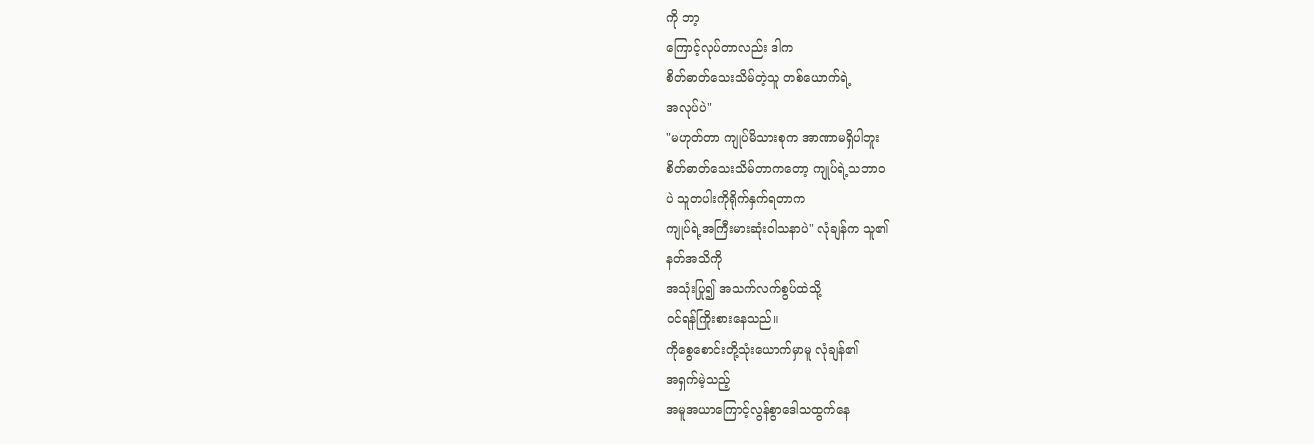ကို ဘာ့
ကြောင့်လုပ်တာလည်း ဒါက
စိတ်ဓာတ်သေးသိမ်တဲ့သူ တစ်ယောက်ရဲ့
အလုပ်ပဲ"
"မဟုတ်တာ ကျုပ်မိသားစုက အာဏာမရှိပါဘူး
စိတ်ဓာတ်သေးသိမ်တာကတော့ ကျုပ်ရဲ့သဘာ၀
ပဲ သူတပါးကိုရိုက်နှက်ရတာက
ကျုပ်ရဲ့အကြီးမားဆုံးဝါသနာပဲ" လုံချန်က သူ၏
နတ်အသိကို
အသုံးပြု၍ အသက်လက်စွပ်ထဲသို့
၀င်ရန်ကြိုးစားနေသည်။
ကိုစွေစောင်းတို့သုံးယောက်မှာမူ လုံချန်၏
အရှက်မဲ့သည့်
အမူအယာကြောင့်လွန်စွာဒေါသထွက်နေ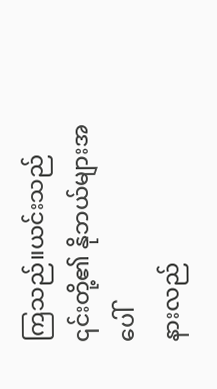ကြသည်။ယင်းသည် ၎င်းတို့၏ နိုဘယ်များအပေါ်
နားလည်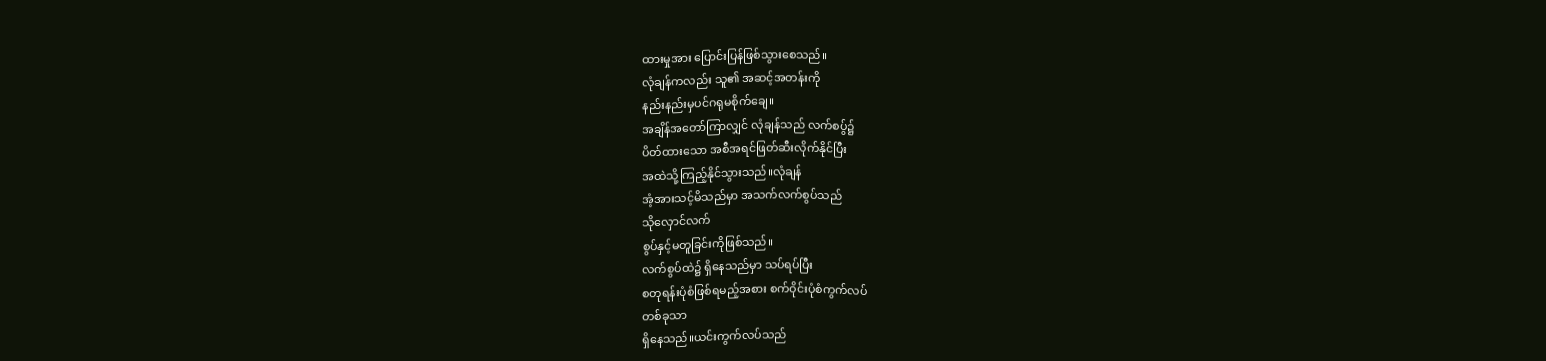ထားမှုအား ပြောင်းပြန်ဖြစ်သွားစေသည်။
လုံချန်ကလည်း သူ၏ အဆင့်အတန်းကို
နည်းနည်းမှပင်ဂရုမစိုက်ချေ။
အချိန်အတော်ကြာလျှင် လုံချန်သည် လက်စပွ်၌
ပိတ်ထားသော အစီအရင်ဖြတ်ဆီးလိုက်နိုင်ပြီး
အထဲသို့ကြည့်နိုင်သွားသည်။လုံချန်
အံ့အားသင့်မိသည်မှာ အသက်လက်စွပ်သည်
သိုလှောင်လက်
စွပ်နှင့်မတူခြင်းကိုဖြစ်သည်။
လက်စွပ်ထဲ၌ ရှိနေသည်မှာ သပ်ရပ်ပြီး
စတုရန်းပုံစံဖြစ်ရမည့်အစား စက်ဝိုင်းပုံစံကွက်လပ်
တစ်ခုသာ
ရှိနေသည်။ယင်းကွက်လပ်သည်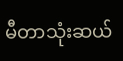မီတာသုံးဆယ်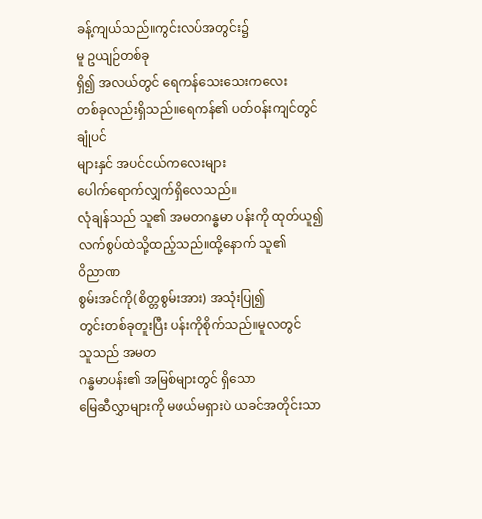ခန့်ကျယ်သည်။ကွင်းလပ်အတွင်း၌
မူ ဥယျဉ်တစ်ခု
ရှိ၍ အလယ်တွင် ရေကန်သေးသေးကလေး
တစ်ခုလည်းရှိသည်။ရေကန်၏ ပတ်၀န်းကျင်တွင်
ချုံပင်
များနှင် အပင်ငယ်ကလေးများ
ပေါက်ရောက်လျှက်ရှိလေသည်။
လုံချန်သည် သူ၏ အမတဂန္ဓမာ ပန်းကို ထုတ်ယူ၍
လက်စွပ်ထဲသို့ထည့်သည်။ထို့နောက် သူ၏
၀ိညာဏ
စွမ်းအင်ကို(စိတ္တစွမ်းအား) အသုံးပြု၍
တွင်းတစ်ခုတူးပြီး ပန်းကိုစိုက်သည်။မူလတွင်
သူသည် အမတ
ဂန္ဓမာပန်း၏ အမြစ်များတွင် ရှိသော
မြေဆီလွှာများကို မဖယ်မရှားပဲ ယခင်အတိုင်းသာ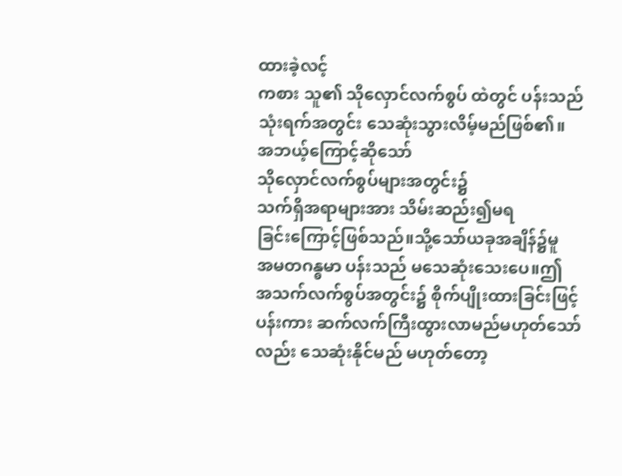ထားခဲ့လင့်
ကစား သူ၏ သိုလှောင်လက်စွပ် ထဲတွင် ပန်းသည်
သုံးရက်အတွင်း သေဆုံးသွားလိမ့်မည်ဖြစ်၏။
အဘယ့်ကြောင့်ဆိုသော်
သိုလှောင်လက်စွပ်များအတွင်း၌
သက်ရှိအရာများအား သိမ်းဆည်း၍မရ
ခြင်းကြောင့်ဖြစ်သည်။သို့သော်ယခုအချိန်၌မူ
အမတဂန္ဓမာ ပန်းသည် မသေဆုံးသေးပေ။ဤ
အသက်လက်စွပ်အတွင်း၌ စိုက်ပျိုးထားခြင်းဖြင့်
ပန်းကား ဆက်လက်ကြီးထွားလာမည်မဟုတ်သော်
လည်း သေဆုံးနိုင်မည် မဟုတ်တော့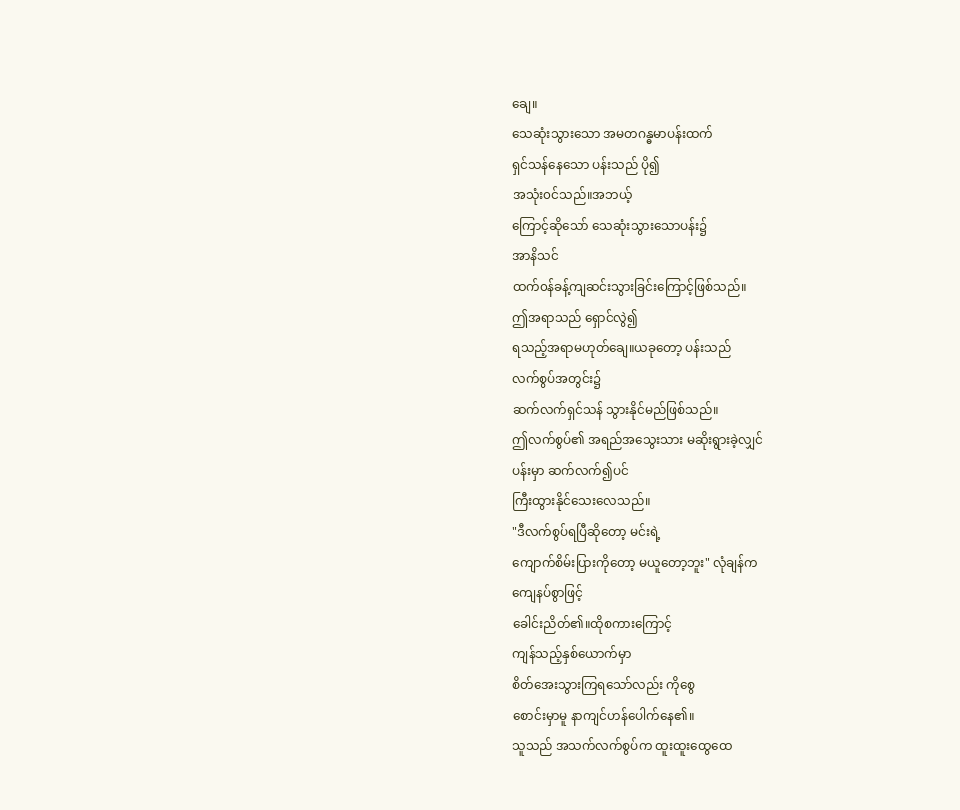ချေ။
သေဆုံးသွားသော အမတဂန္ဓမာပန်းထက်
ရှင်သန်နေသော ပန်းသည် ပို၍
အသုံး၀င်သည်။အဘယ့်
ကြောင့်ဆိုသော် သေဆုံးသွားသောပန်း၌
အာနိသင်
ထက်၀န်ခန့်ကျဆင်းသွားခြင်းကြောင့်ဖြစ်သည်။
ဤအရာသည် ရှောင်လွဲ၍
ရသည့်အရာမဟုတ်ချေ။ယခုတော့ ပန်းသည်
လက်စွပ်အတွင်း၌
ဆက်လက်ရှင်သန် သွားနိုင်မည်ဖြစ်သည်။
ဤလက်စွပ်၏ အရည်အသွေးသား မဆိုးရွားခဲ့လျှင်
ပန်းမှာ ဆက်လက်၍ပင်
ကြီးထွားနိုင်သေးလေသည်။
"ဒီလက်စွပ်ရပြီဆိုတော့ မင်းရဲ့
ကျောက်စိမ်းပြားကိုတော့ မယူတော့ဘူး" လုံချန်က
ကျေနပ်စွာဖြင့်
ခေါင်းညိတ်၏။ထိုစကားကြောင့်
ကျန်သည့်နှစ်ယောက်မှာ
စိတ်အေးသွားကြရသော်လည်း ကိုစွေ
စောင်းမှာမူ နာကျင်ဟန်ပေါက်နေ၏။
သူသည် အသက်လက်စွပ်က ထူးထူးထွေထေ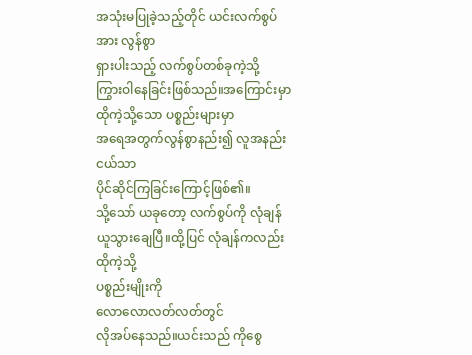အသုံးမပြုခဲ့သည့်တိုင် ယင်းလက်စွပ်အား လွန်စွာ
ရှားပါးသည့် လက်စွပ်တစ်ခုကဲ့သို့
ကြွားဝါနေခြင်းဖြစ်သည်။အကြောင်းမှာ
ထိုကဲ့သို့သော ပစ္စည်းများမှာ
အရေအတွက်လွန်စွာနည်း၍ လူအနည်းငယ်သာ
ပိုင်ဆိုင်ကြခြင်းကြောင့်ဖြစ်၏။
သို့သော် ယခုတော့ လက်စွပ်ကို လုံချန်
ယူသွားချေပြီ။ထို့ပြင် လုံချန်ကလည်း ထိုကဲ့သို့
ပစ္စည်းမျိုးကို
လောလောလတ်လတ်တွင်
လိုအပ်နေသည်။ယင်းသည် ကိုစွေ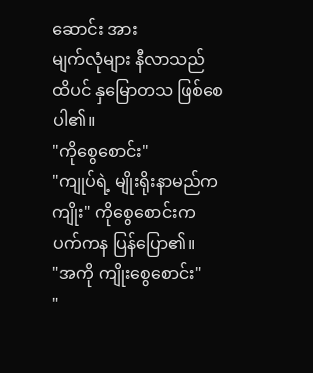ဆောင်း အား
မျက်လုံများ နီလာသည်
ထိပင် နှမြောတသ ဖြစ်စေပါ၏။
"ကိုစွေစောင်း"
"ကျုပ်ရဲ့ မျိုးရိုးနာမည်က ကျိုး" ကိုစွေစောင်းက
ပက်ကန ပြန်ပြော၏။
"အကို ကျိုးစွေစောင်း"
"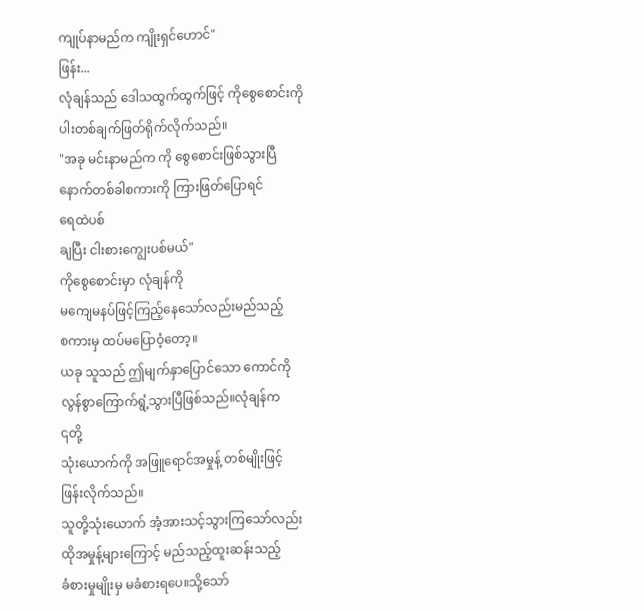ကျုပ်နာမည်က ကျိုးရှင်ဟောင်"
ဖြန်း...
လုံချန်သည် ဒေါသထွက်ထွက်ဖြင့် ကိုစွေစောင်းကို
ပါးတစ်ချက်ဖြတ်ရိုက်လိုက်သည်။
"အခု မင်းနာမည်က ကို စွေစောင်းဖြစ်သွားပြီ
နောက်တစ်ခါစကားကို ကြားဖြတ်ပြောရင်
ရေထဲပစ်
ချပြီး ငါးစားကျွေးပစ်မယ်"
ကိုစွေစောင်းမှာ လုံချန်ကို
မကျေမနပ်ဖြင့်ကြည့်နေသော်လည်းမည်သည့်
စကားမှ ထပ်မပြောဝံ့တော့။
ယခု သူသည် ဤမျက်နှာပြောင်သော ကောင်ကို
လွန်စွာကြောက်ရွံ့သွားပြီဖြစ်သည်။လုံချန်က
၎တို့
သုံးယောက်ကို အဖြူရောင်အမှုန့် တစ်မျိုးဖြင့်
ဖြန်းလိုက်သည်။
သူတို့သုံးယောက် အံ့အားသင့်သွားကြသော်လည်း
ထိုအမှုန့်များကြောင့် မည်သည့်ထူးဆန်းသည့်
ခံစားမှုမျိုးမှ မခံစားရပေ။သို့သော်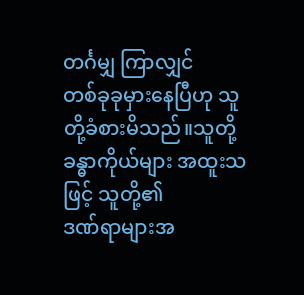တင်္ဂမျှ ကြာလျှင်
တစ်ခုခုမှားနေပြီဟု သူတို့ခံစားမိသည်။သူတို့
ခန္ဓာကိုယ်များ အထူးသဖြင့် သူတို့၏
ဒဏ်ရာများအ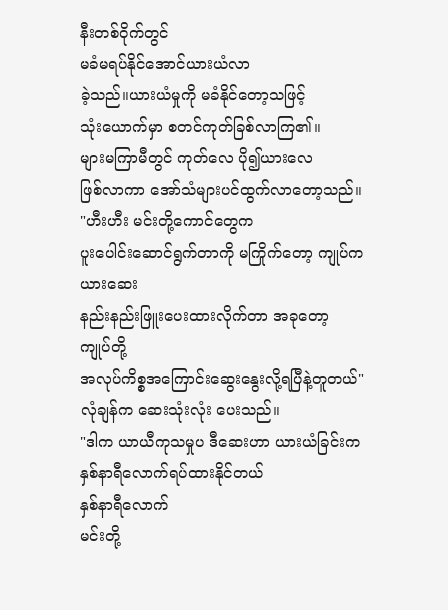နီးတစ်ဝိုက်တွင်
မခံမရပ်နိုင်အောင်ယားယံလာ
ခဲ့သည်။ယားယံမှုကို မခံနိုင်တော့သဖြင့်
သုံးယောက်မှာ စတင်ကုတ်ခြစ်လာကြ၏။
များမကြာမီတွင် ကုတ်လေ ပို၍ယားလေ
ဖြစ်လာကာ အော်သံများပင်ထွက်လာတော့သည်။
"ဟီးဟီး မင်းတို့ကောင်တွေက
ပူးပေါင်းဆောင်ရွက်တာကို မကြိုက်တော့ ကျုပ်က
ယားဆေး
နည်းနည်းဖြူးပေးထားလိုက်တာ အခုတော့
ကျုပ်တို့
အလုပ်ကိစ္စအကြောင်းဆွေးနွေးလို့ရပြီနဲ့တူတယ်"
လုံချန်က ဆေးသုံးလုံး ပေးသည်။
"ဒါက ယာယီကုသမှုပ ဒီဆေးဟာ ယားယံခြင်းက
နှစ်နာရီလောက်ရပ်ထားနိုင်တယ်
နှစ်နာရီလောက်
မင်းတို့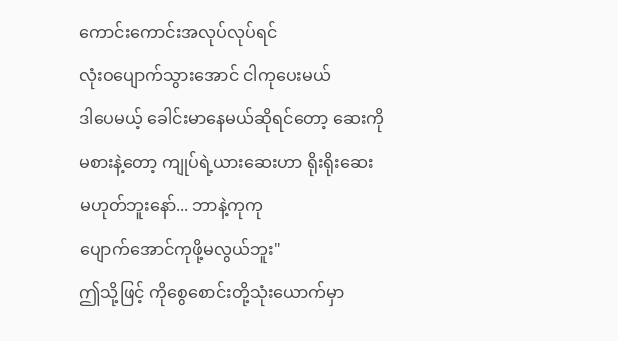ကောင်းကောင်းအလုပ်လုပ်ရင်
လုံးဝပျောက်သွားအောင် ငါကုပေးမယ်
ဒါပေမယ့် ခေါင်းမာနေမယ်ဆိုရင်တော့ ဆေးကို
မစားနဲ့တော့ ကျုပ်ရဲ့ယားဆေးဟာ ရိုးရိုးဆေး
မဟုတ်ဘူးနော်... ဘာနဲ့ကုကု
ပျောက်အောင်ကုဖို့မလွယ်ဘူး"
ဤသို့ဖြင့် ကိုစွေစောင်းတို့သုံးယောက်မှာ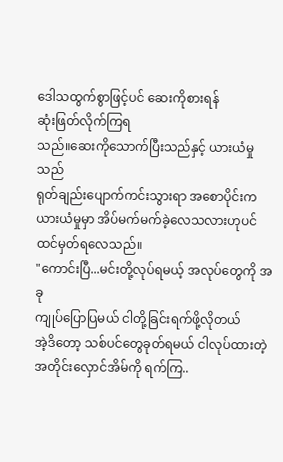ဒေါသထွက်စွာဖြင့်ပင် ဆေးကိုစားရန်
ဆုံးဖြတ်လိုက်ကြရ
သည်။ဆေးကိုသောက်ပြီးသည်နှင့် ယားယံမှုသည်
ရုတ်ချည်းပျောက်ကင်းသွားရာ အစောပိုင်းက
ယားယံမှုမှာ အိပ်မက်မက်ခဲ့လေသလားဟုပင်
ထင်မှတ်ရလေသည်။
"ကောင်းပြီ...မင်းတို့လုပ်ရမယ့် အလုပ်တွေကို အခု
ကျုပ်ပြောပြမယ် ငါတို့ခြင်းရက်ဖို့လိုတယ်
အဲ့ဒိတော့ သစ်ပင်တွေခုတ်ရမယ် ငါလုပ်ထားတဲ့
အတိုင်းလှောင်အိမ်ကို ရက်ကြ..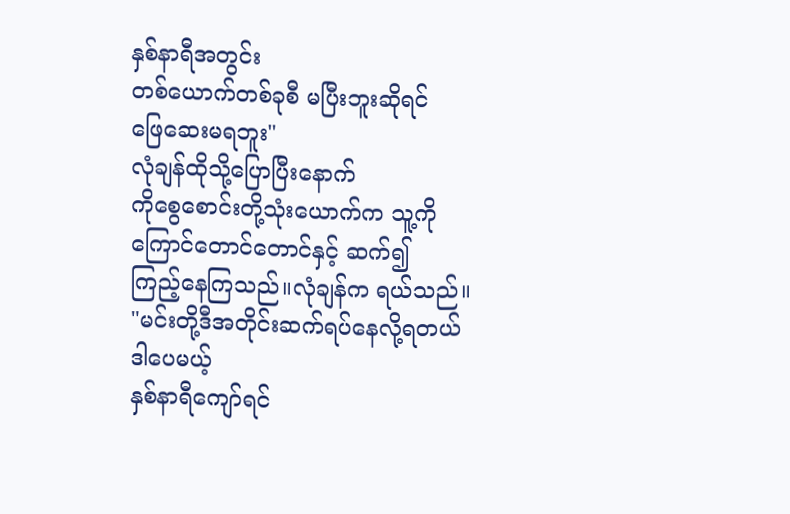နှစ်နာရီအတွင်း
တစ်ယောက်တစ်ခုစီ မပြီးဘူးဆိုရင်
ဖြေဆေးမရဘူး"
လုံချန်ထိုသို့ပြောပြီးနောက်
ကိုစွေစောင်းတို့သုံးယောက်က သူ့ကို
ကြောင်တောင်တောင်နှင့် ဆက်၍
ကြည့်နေကြသည်။လုံချန်က ရယ်သည်။
"မင်းတို့ဒီအတိုင်းဆက်ရပ်နေလို့ရတယ် ဒါပေမယ့်
နှစ်နာရီကျော်ရင်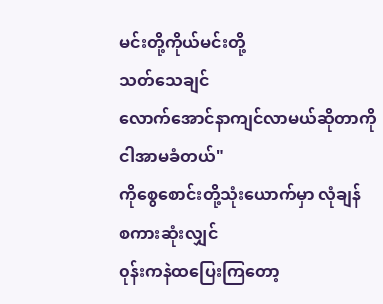မင်းတို့ကိုယ်မင်းတို့
သတ်သေချင်
လောက်အောင်နာကျင်လာမယ်ဆိုတာကို
ငါအာမခံတယ်"
ကိုစွေစောင်းတို့သုံးယောက်မှာ လုံချန်
စကားဆုံးလျှင်
၀ုန်းကနဲထပြေးကြတော့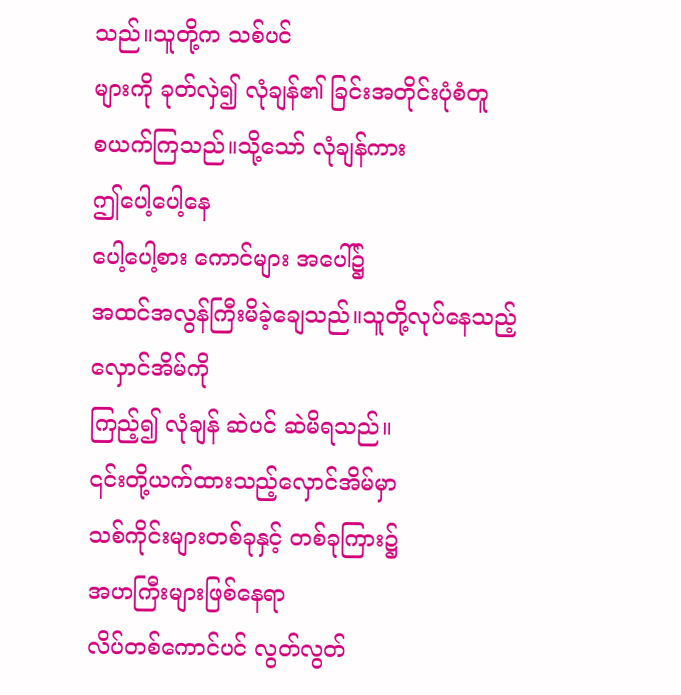သည်။သူတို့က သစ်ပင်
များကို ခုတ်လှဲ၍ လုံချန်၏ ခြင်းအတိုင်းပုံစံတူ
စယက်ကြသည်။သို့သော် လုံချန်ကား
ဤပေါ့ပေါ့နေ
ပေါ့ပေါ့စား ကောင်များ အပေါ်၌
အထင်အလွန်ကြီးမိခဲ့ချေသည်။သူတို့လုပ်နေသည့်
လှောင်အိမ်ကို
ကြည့်၍ လုံချန် ဆဲပင် ဆဲမိရသည်။
၎င်းတို့ယက်ထားသည့်လှောင်အိမ်မှာ
သစ်ကိုင်းများတစ်ခုနှင့် တစ်ခုကြား၌
အဟကြီးများဖြစ်နေရာ
လိပ်တစ်ကောင်ပင် လွတ်လွတ်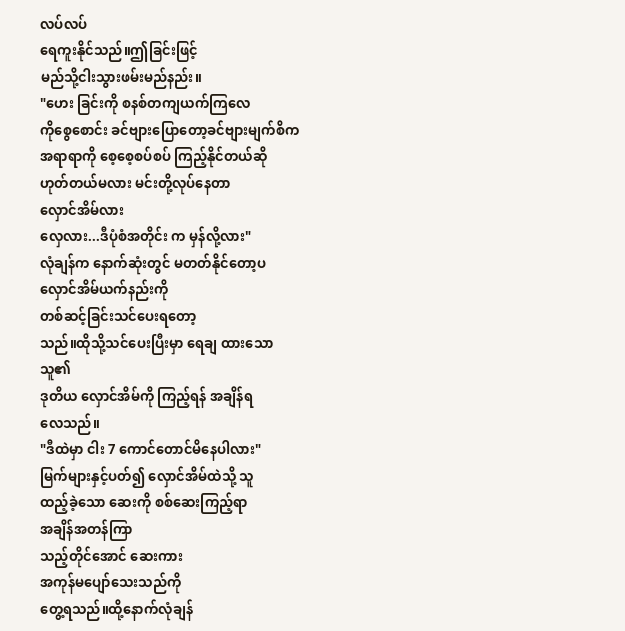လပ်လပ်
ရေကူးနိုင်သည်။ဤခြင်းဖြင့်
မည်သို့ငါးသွားဖမ်းမည်နည်း။
"ဟေး ခြင်းကို စနစ်တကျယက်ကြလေ
ကိုစွေစောင်း ခင်ဗျားပြောတော့ခင်ဗျားမျက်စိက
အရာရာကို စေ့စေ့စပ်စပ် ကြည့်နိုင်တယ်ဆို
ဟုတ်တယ်မလား မင်းတို့လုပ်နေတာ
လှောင်အိမ်လား
လှေလား...ဒီပုံစံအတိုင်း က မှန်လို့လား"
လုံချန်က နောက်ဆုံးတွင် မတတ်နိုင်တော့ပ
လှောင်အိမ်ယက်နည်းကို
တစ်ဆင့်ခြင်းသင်ပေးရတော့
သည်။ထိုသို့သင်ပေးပြီးမှာ ရေချ ထားသော သူ၏
ဒုတိယ လှောင်အိမ်ကို ကြည့်ရန် အချိန်ရ
လေသည်။
"ဒီထဲမှာ ငါး 7 ကောင်တောင်မိနေပါလား"
မြက်များနှင့်ပတ်၍ လှောင်အိမ်ထဲသို့ သူ
ထည့်ခဲ့သော ဆေးကို စစ်ဆေးကြည့်ရာ
အချိန်အတန်ကြာ
သည့်တိုင်အောင် ဆေးကား
အကုန်မပျော်သေးသည်ကို
တွေ့ရသည်။ထို့နောက်လုံချန်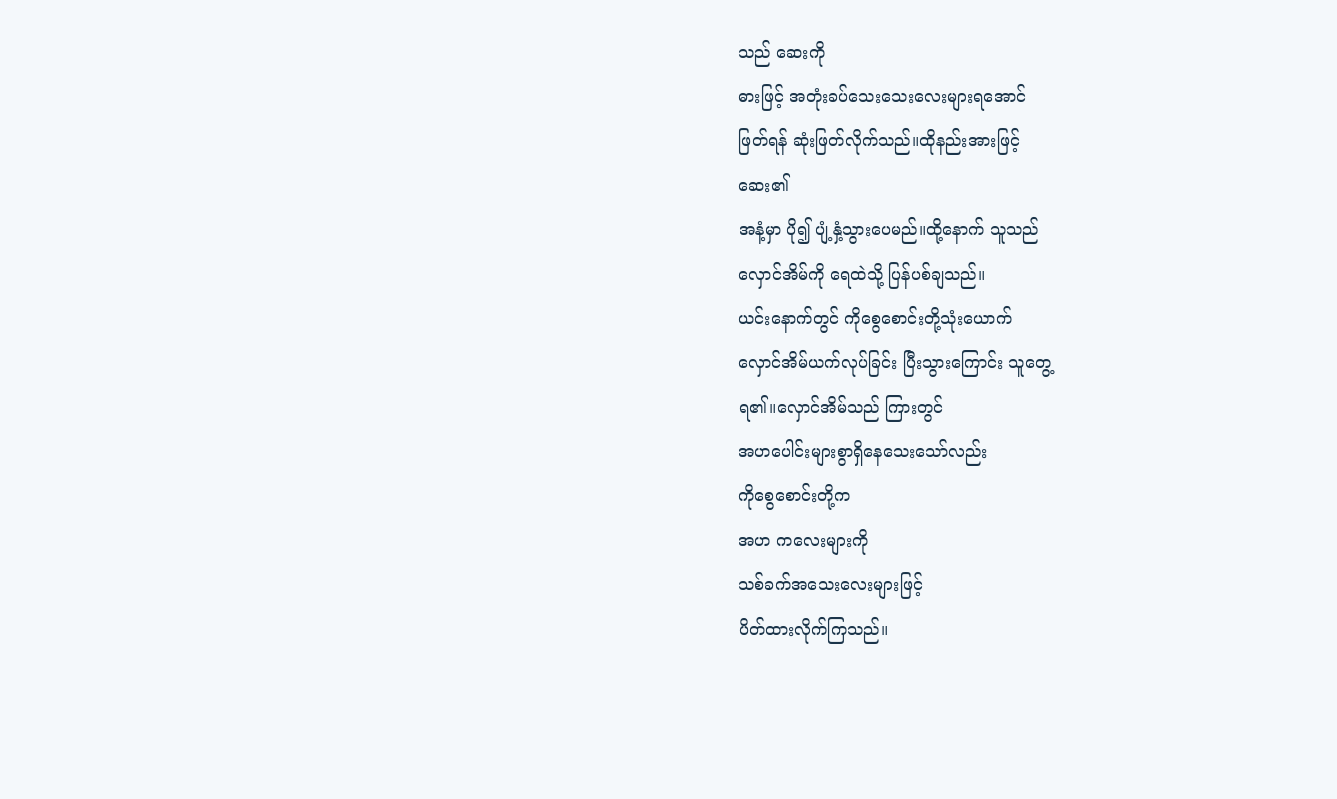သည် ဆေးကို
ဓားဖြင့် အတုံးခပ်သေးသေးလေးများရအောင်
ဖြတ်ရန် ဆုံးဖြတ်လိုက်သည်။ထိုနည်းအားဖြင့်
ဆေး၏
အနံ့မှာ ပို၍ ပျံ့နှံ့သွားပေမည်။ထို့နောက် သူသည်
လှောင်အိမ်ကို ရေထဲသို့ ပြန်ပစ်ချသည်။
ယင်းနောက်တွင် ကိုစွေစောင်းတို့သုံးယောက်
လှောင်အိမ်ယက်လုပ်ခြင်း ပြီးသွားကြောင်း သူတွေ့
ရ၏။လှောင်အိမ်သည် ကြားတွင်
အဟပေါင်းများစွာရှိနေသေးသော်လည်း
ကိုစွေစောင်းတို့က
အဟ ကလေးများကို
သစ်ခက်အသေးလေးများဖြင့်
ပိတ်ထားလိုက်ကြသည်။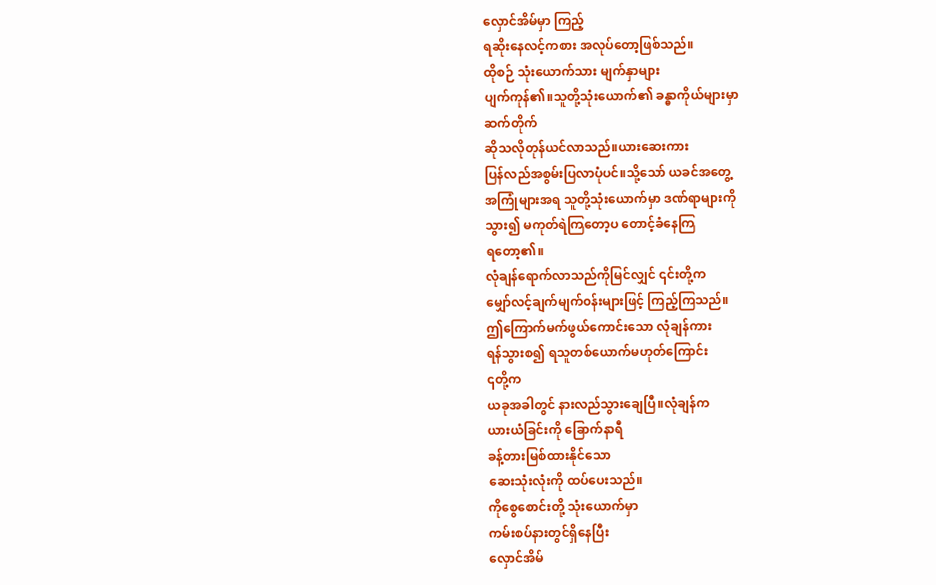လှောင်အိမ်မှာ ကြည့်
ရဆိုးနေလင့်ကစား အလုပ်တော့ဖြစ်သည်။
ထိုစဉ် သုံးယောက်သား မျက်နှာများ
ပျက်ကုန်၏။သူတို့သုံးယောက်၏ ခန္ဓာကိုယ်များမှာ
ဆက်တိုက်
ဆိုသလိုတုန်ယင်လာသည်။ယားဆေးကား
ပြန်လည်အစွမ်းပြလာပုံပင်။သို့သော် ယခင်အတွေ့
အကြုံများအရ သူတို့သုံးယောက်မှာ ဒဏ်ရာများကို
သွား၍ မကုတ်ရဲကြတော့ပ တောင့်ခံနေကြ
ရတော့၏။
လုံချန်ရောက်လာသည်ကိုမြင်လျှင် ၎င်းတို့က
မျှော်လင့်ချက်မျက်၀န်းများဖြင့် ကြည့်ကြသည်။
ဤကြောက်မက်ဖွယ်ကောင်းသော လုံချန်ကား
ရန်သွားစ၍ ရသူတစ်ယောက်မဟုတ်ကြောင်း
၎တို့က
ယခုအခါတွင် နားလည်သွားချေပြီ။လုံချန်က
ယားယံခြင်းကို ခြောက်နာရီ
ခန့်တားမြစ်ထားနိုင်သော
ဆေးသုံးလုံးကို ထပ်ပေးသည်။
ကိုစွေစောင်းတို့ သုံးယောက်မှာ
ကမ်းစပ်နားတွင်ရှိနေပြီး
လှောင်အိမ်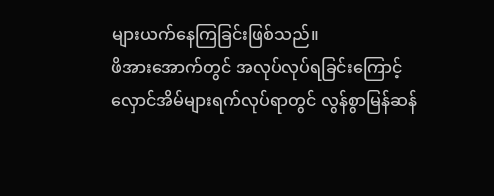များယက်နေကြခြင်းဖြစ်သည်။
ဖိအားအောက်တွင် အလုပ်လုပ်ရခြင်းကြောင့်
လှောင်အိမ်များရက်လုပ်ရာတွင် လွန်စွာမြန်ဆန်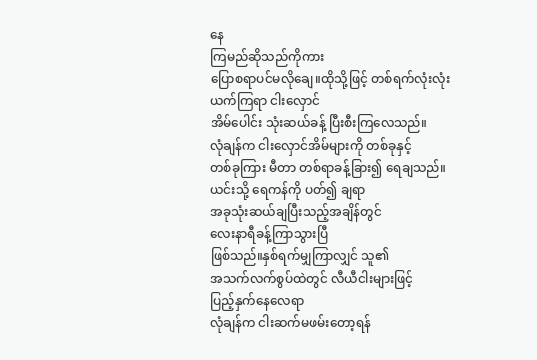နေ
ကြမည်ဆိုသည်ကိုကား
ပြောစရာပင်မလိုချေ။ထိုသို့ဖြင့် တစ်ရက်လုံးလုံး
ယက်ကြရာ ငါးလှောင်
အိမ်ပေါင်း သုံးဆယ်ခန့် ပြီးစီးကြလေသည်။
လုံချန်က ငါးလှောင်အိမ်များကို တစ်ခုနှင့်
တစ်ခုကြား မီတာ တစ်ရာခန့်ခြား၍ ရေချသည်။
ယင်းသို့ ရေကန်ကို ပတ်၍ ချရာ
အခုသုံးဆယ်ချပြီးသည့်အချိန်တွင်
လေးနာရီခန့်ကြာသွားပြီ
ဖြစ်သည်။နှစ်ရက်မျှကြာလျှင် သူ၏
အသက်လက်စွပ်ထဲတွင် လီယီငါးများဖြင့်
ပြည့်နှက်နေလေရာ
လုံချန်က ငါးဆက်မဖမ်းတော့ရန်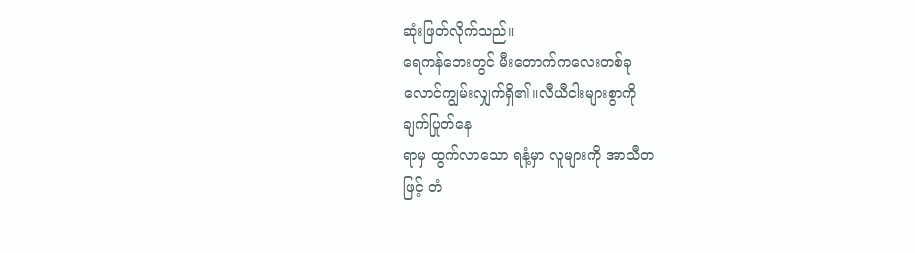ဆုံးဖြတ်လိုက်သည်။
ရေကန်ဘေးတွင် မီးတောက်ကလေးတစ်ခု
လောင်ကျွမ်းလျှက်ရှိ၏။လီယီငါးများစွာကို
ချက်ပြုတ်နေ
ရာမှ ထွက်လာသော ရနံ့မှာ လူများကို အာသီတ
ဖြင့် တံ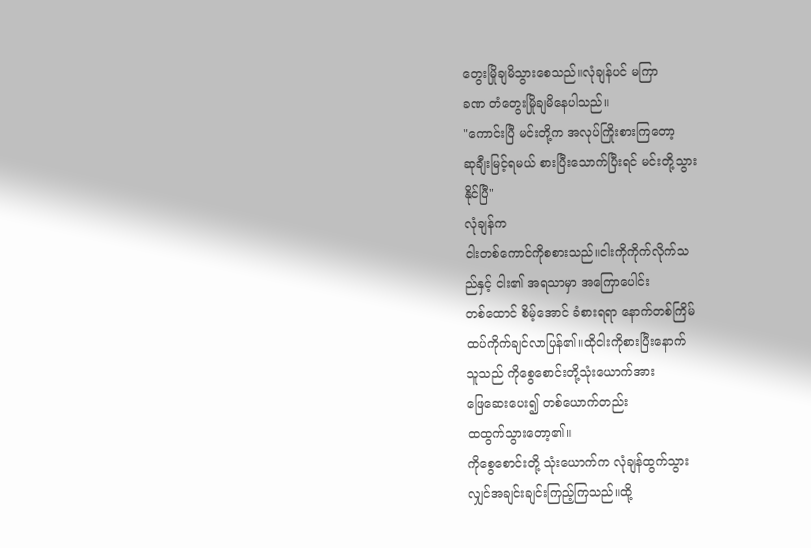တွေးမြိုချမိသွားစေသည်။လုံချန်ပင် မကြာ
ခဏ တံတွေးမြိုချမိနေပါသည်။
"ကောင်းပြီ မင်းတို့က အလုပ်ကြိုးစားကြတော့
ဆုချီးမြင့်ရမယ် စားပြီးသောက်ပြီးရင် မင်းတို့သွား
နိုင်ပြီ"
လုံချန်က
ငါးတစ်ကောင်ကိုစစားသည်။ငါးကိုကိုက်လိုက်သ
ည်နှင့် ငါး၏ အရသာမှာ အကြောပေါင်း
တစ်ထောင် စိမ့်အောင် ခံစားရရာ နောက်တစ်ကြိမ်
ထပ်ကိုက်ချင်လာပြန်၏။ထိုငါးကိုစားပြီးနောက်
သူသည် ကိုစွေစောင်းတို့သုံးယောက်အား
ဖြေဆေးပေး၍ တစ်ယောက်တည်း
ထထွက်သွားတော့၏။
ကိုစွေစောင်းတို့ သုံးယောက်က လုံချန်ထွက်သွား
လျှင်အချင်းချင်းကြည့်ကြသည်။ထို့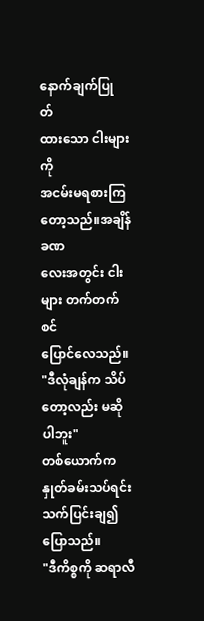နောက်ချက်ပြု
တ်
ထားသော ငါးများကို
အငမ်းမရစားကြတော့သည်။အချိန်ခဏ
လေးအတွင်း ငါးများ တက်တက်စင်
ပြောင်လေသည်။
"ဒီလုံချန်က သိပ်တော့လည်း မဆိုပါဘူး"
တစ်ယောက်က နှုတ်ခမ်းသပ်ရင်း သက်ပြင်းချ၍
ပြောသည်။
"ဒီကိစ္စကို ဆရာလီ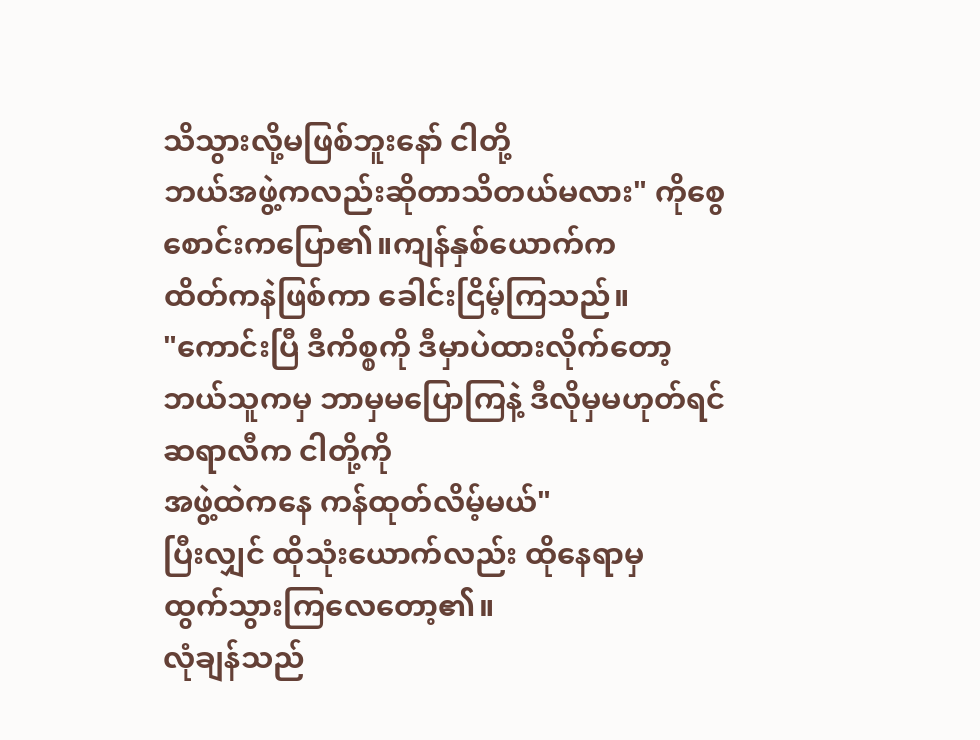သိသွားလို့မဖြစ်ဘူးနော် ငါတို့
ဘယ်အဖွဲ့ကလည်းဆိုတာသိတယ်မလား" ကိုစွေ
စောင်းကပြော၏။ကျန်နှစ်ယောက်က
ထိတ်ကနဲဖြစ်ကာ ခေါင်းငြိမ့်ကြသည်။
"ကောင်းပြီ ဒီကိစ္စကို ဒီမှာပဲထားလိုက်တော့
ဘယ်သူကမှ ဘာမှမပြောကြနဲ့ ဒီလိုမှမဟုတ်ရင်
ဆရာလီက ငါတို့ကို
အဖွဲ့ထဲကနေ ကန်ထုတ်လိမ့်မယ်"
ပြီးလျှင် ထိုသုံးယောက်လည်း ထိုနေရာမှ
ထွက်သွားကြလေတော့၏။
လုံချန်သည်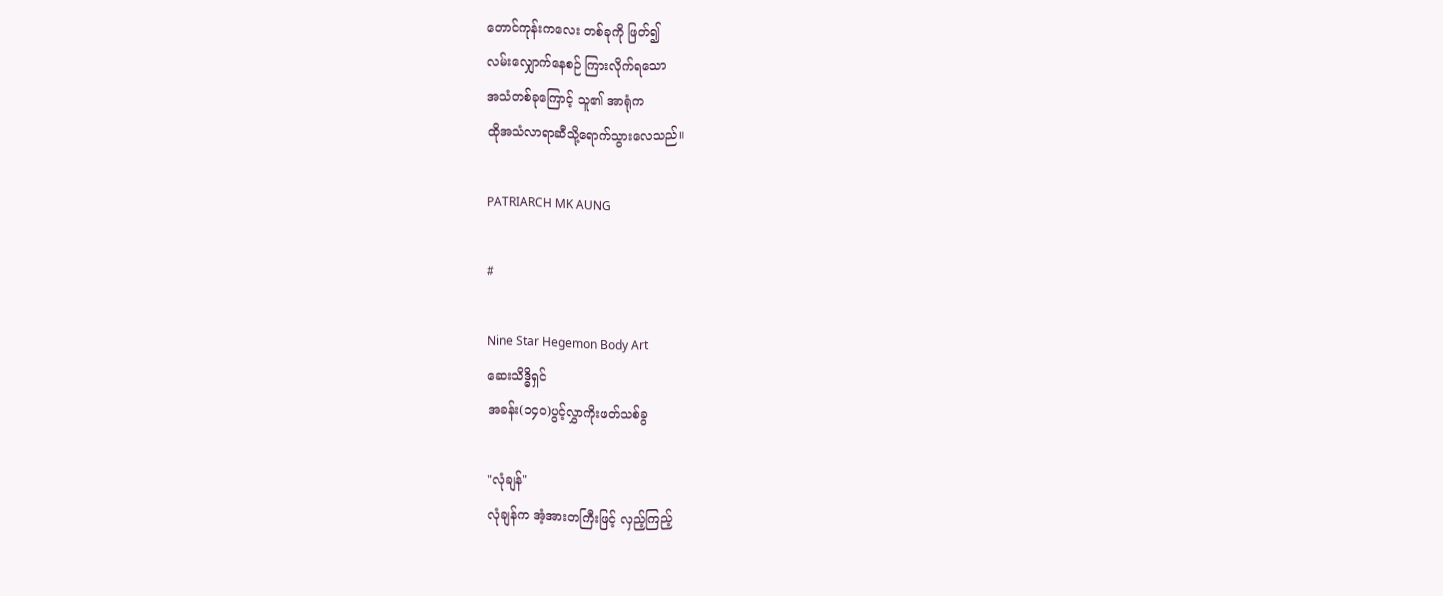တောင်ကုန်းကလေး တစ်ခုကို ဖြတ်၍
လမ်းလျှောက်နေစဉ် ကြားလိုက်ရသော
အသံတစ်ခုကြောင့် သူ၏ အာရုံက
ထိုအသံလာရာဆီသို့ရောက်သွားလေသည်။

PATRIARCH MK AUNG

#

Nine Star Hegemon Body Art
ဆေးသိဒ္ဓိရှင်
အခန်း(၁၄၀)ပွင့်လွှာကိုးဖတ်သစ်ခွ

"လုံချန်"
လုံချန်က အံ့အားတကြီးဖြင့် လှည့်ကြည့်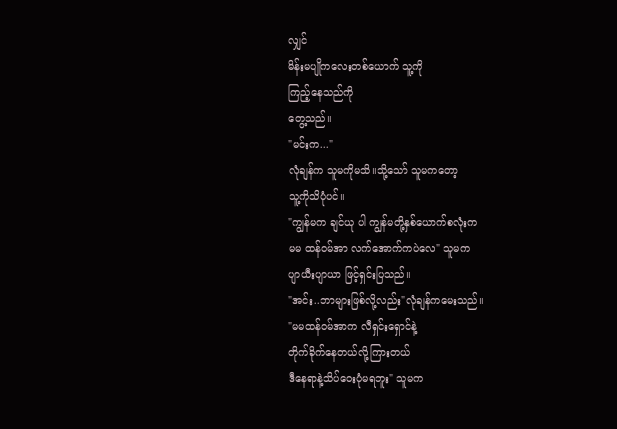လျှင်
မိန်းမပျိုကလေးတစ်ယောက် သူ့ကို
ကြည့်နေသည်ကို
တွေ့သည်။
"မင်းက..."
လုံချန်က သူမကိုမသိ။သို့သော် သူမကတော့
သူ့ကိုသိပုံပင်။
"ကျွန်မက ချင်ယု ပါ ကျွန်မတို့နှစ်ယောက်စလုံးက
မမ ထန်၀မ်အာ လက်အောက်ကပဲလေ" သူမက
ပျာယီးပျာယာ ဖြင့်ရှင်းပြသည်။
"အင်း..ဘာများဖြစ်လို့လည်း"လုံချန်ကမေးသည်။
"မမထန်၀မ်အာက လီရှင်းရှောင်နဲ့
တိုက်ခိုက်နေတယ်လို့ကြားတယ်
ဒီနေရာနဲ့သိပ်ဝေးပုံမရဘူး" သူမက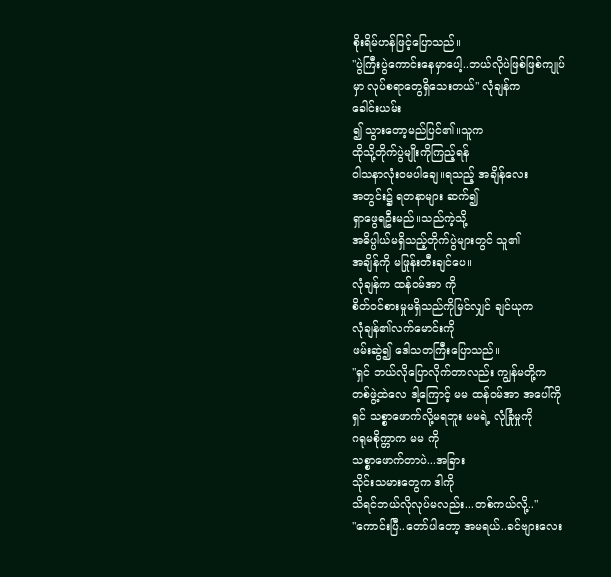စိုးရိမ်ဟန်ဖြင့်ပြောသည်။
"ပွဲကြီးပွဲကောင်းနေမှာပေါ့..ဘယ်လိုပဲဖြစ်ဖြစ်ကျုပ်
မှာ လုပ်စရာတွေရှိသေးတယ်" လုံချန်က
ခေါင်းယမ်း
၍ သွားတော့မည်ပြင်၏။သူက
ထိုသို့တိုက်ပွဲမျိုးကိုကြည့်ရန်
၀ါသနာလုံး၀မပါချေ။ရသည့် အချိန်လေး
အတွင်း၌ ရတနာများ ဆက်၍
ရှာဖွေရဦးမည်။သည်ကဲ့သို့
အဓိပ္ပါယ်မရှိသည့်တိုက်ပွဲများတွင် သူ၏
အချိန်ကို မဖြုန်းတီးချင်ပေ။
လုံချန်က ထန်၀မ်အာ ကို
စိတ်၀င်စားမှုမရှိသည်ကိုမြင်လျှင် ချင်ယုက
လုံချန်၏လက်မောင်းကို
ဖမ်းဆွဲ၍ ဒေါသတကြီးပြောသည်။
"ရှင် ဘယ်လိုပြောလိုက်တာလည်း ကျွန်မတို့က
တစ်ဖွဲ့ထဲလေ ဒါ့ကြောင့် မမ ထန်၀မ်အာ အပေါ်ကို
ရှင် သစ္စာဖောက်လို့မရဘူး မမရဲ့ လုံခြုံမှုကို
ဂရုမစိုက္တာက မမ ကို
သစ္စာဖောက်တာပဲ...အခြား
သိုင်းသမားတွေက ဒါကို
သိရင်ဘယ်လိုလုပ်မလည်း...တစ်ကယ်လို့.."
"ကောင်းပြီ..တော်ပါတော့ အမရယ်..ခင်ဗျားလေး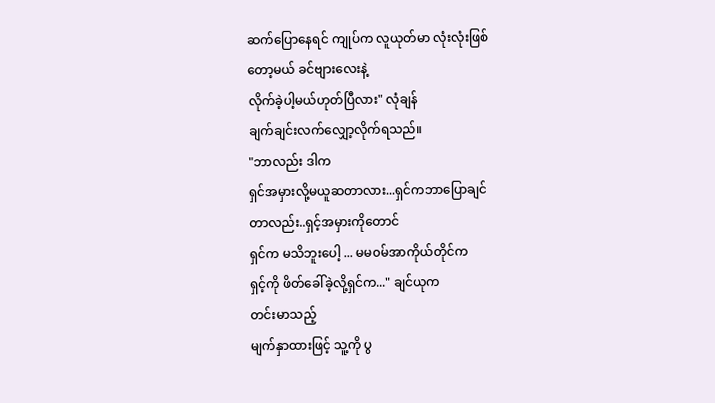ဆက်ပြောနေရင် ကျုပ်က လူယုတ်မာ လုံးလုံးဖြစ်
တော့မယ် ခင်ဗျားလေးနဲ့
လိုက်ခဲ့ပါ့မယ်ဟုတ်ပြီလား" လုံချန်
ချက်ချင်းလက်လျှော့လိုက်ရသည်။
"ဘာလည်း ဒါက
ရှင်အမှားလို့မယူဆတာလား...ရှင်ကဘာပြောချင်
တာလည်း..ရှင့်အမှားကိုတောင်
ရှင်က မသိဘူးပေါ့ ... မမ၀မ်အာကိုယ်တိုင်က
ရှင့်ကို ဖိတ်ခေါ်ခဲ့လို့ရှင်က..." ချင်ယုက
တင်းမာသည့်
မျက်နှာထားဖြင့် သူ့ကို ပွ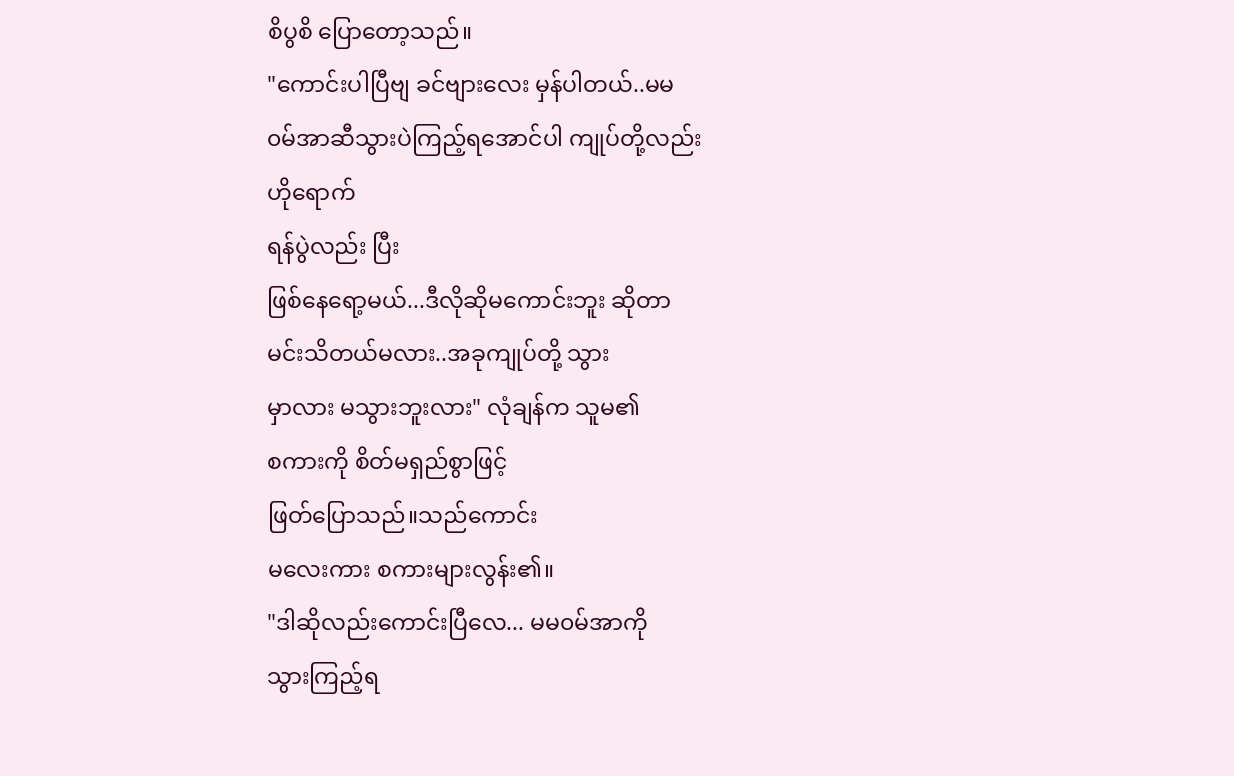စိပွစိ ပြောတော့သည်။
"ကောင်းပါပြီဗျ ခင်ဗျားလေး မှန်ပါတယ်..မမ
၀မ်အာဆီသွားပဲကြည့်ရအောင်ပါ ကျုပ်တို့လည်း
ဟိုရောက်
ရန်ပွဲလည်း ပြီး
ဖြစ်နေရော့မယ်...ဒီလိုဆိုမကောင်းဘူး ဆိုတာ
မင်းသိတယ်မလား..အခုကျုပ်တို့ သွား
မှာလား မသွားဘူးလား" လုံချန်က သူမ၏
စကားကို စိတ်မရှည်စွာဖြင့်
ဖြတ်ပြောသည်။သည်ကောင်း
မလေးကား စကားများလွန်း၏။
"ဒါဆိုလည်းကောင်းပြီလေ... မမ၀မ်အာကို
သွားကြည့်ရ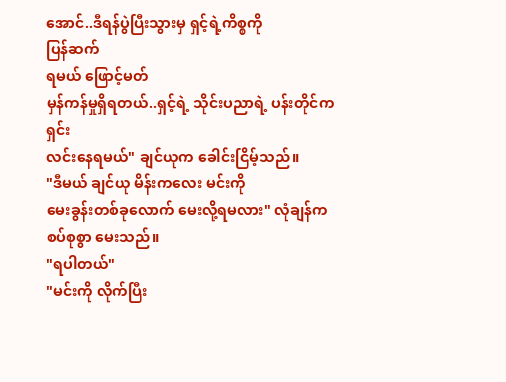အောင်..ဒီရန်ပွဲပြီးသွားမှ ရှင့်ရဲ့ကိစ္စကို
ပြန်ဆက်
ရမယ် ဖြောင့်မတ်
မှန်ကန်မှုရှိရတယ်..ရှင့်ရဲ့ သိုင်းပညာရဲ့ ပန်းတိုင်က
ရှင်း
လင်းနေရမယ်" ချင်ယုက ခေါင်းငြိမ့်သည်။
"ဒီမယ် ချင်ယု မိန်းကလေး မင်းကို
မေးခွန်းတစ်ခုလောက် မေးလို့ရမလား" လုံချန်က
စပ်စုစွာ မေးသည်။
"ရပါတယ်"
"မင်းကို လိုက်ပြီး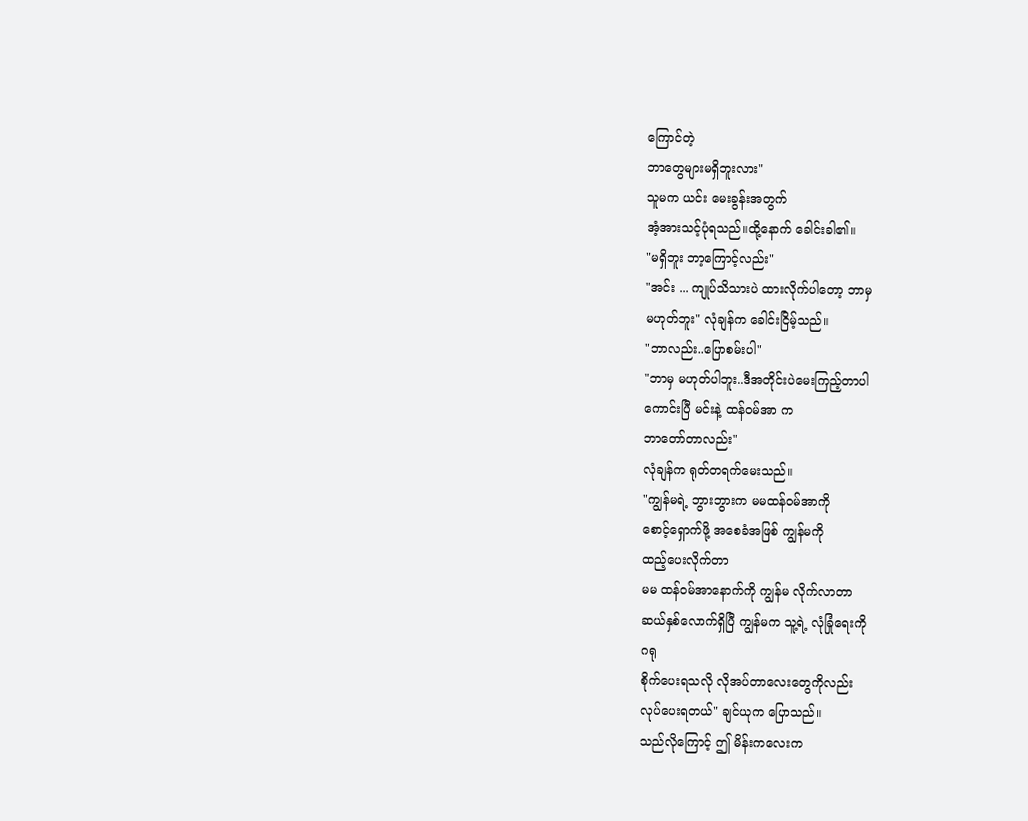ကြောင်တဲ့
ဘာတွေများမရှိဘူးလား"
သူမက ယင်း မေးခွန်းအတွက်
အံ့အားသင့်ပုံရသည်။ထို့နောက် ခေါင်းခါ၏။
"မရှိဘူး ဘာ့ကြောင့်လည်း"
"အင်း ... ကျုပ်သိသားပဲ ထားလိုက်ပါတော့ ဘာမှ
မဟုတ်ဘူး" လုံချန်က ခေါင်းငြိမ့်သည်။
"ဘာလည်း..ပြောစမ်းပါ"
"ဘာမှ မဟုတ်ပါဘူး..ဒီအတိုင်းပဲမေးကြည့်တာပါ
ကောင်းပြီ မင်းနဲ့ ထန်၀မ်အာ က
ဘာတော်တာလည်း"
လုံချန်က ရုတ်တရက်မေးသည်။
"ကျွန်မရဲ့ ဘွားဘွားက မမထန်၀မ်အာကို
စောင့်ရှောက်ဖို့ အစေခံအဖြစ် ကျွန်မကို
ထည့်ပေးလိုက်တာ
မမ ထန်၀မ်အာနောက်ကို ကျွန်မ လိုက်လာတာ
ဆယ်နှစ်လောက်ရှိပြီ ကျွန်မက သူ့ရဲ့ လုံခြုံရေးကို
ဂရု
စိုက်ပေးရသလို လိုအပ်တာလေးတွေကိုလည်း
လုပ်ပေးရတယ်" ချင်ယုက ပြောသည်။
သည်လိုကြောင့် ဤ မိန်းကလေးက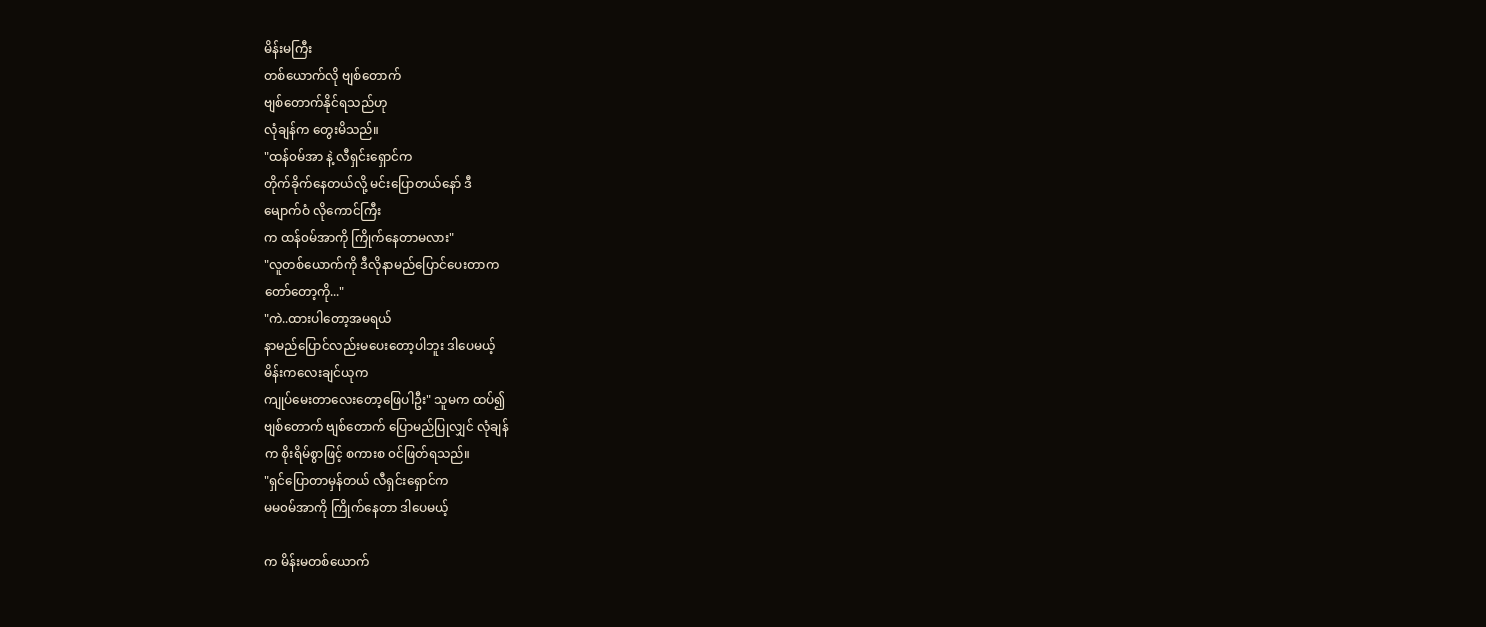မိန်းမကြီး
တစ်ယောက်လို ဗျစ်တောက်
ဗျစ်တောက်နိုင်ရသည်ဟု
လုံချန်က တွေးမိသည်။
"ထန်၀မ်အာ နဲ့ လီရှင်းရှောင်က
တိုက်ခိုက်နေတယ်လို့ မင်းပြောတယ်နော် ဒီ
မျောက်ဝံ လိုကောင်ကြီး
က ထန်၀မ်အာကို ကြိုက်နေတာမလား"
"လူတစ်ယောက်ကို ဒီလိုနာမည်ပြောင်ပေးတာက
တော်တော့ကို..."
"ကဲ..ထားပါတော့အမရယ်
နာမည်ပြောင်လည်းမပေးတော့ပါဘူး ဒါပေမယ့်
မိန်းကလေးချင်ယုက
ကျုပ်မေးတာလေးတော့ဖြေပါဦး" သူမက ထပ်၍
ဗျစ်တောက် ဗျစ်တောက် ပြောမည်ပြုလျှင် လုံချန်
က စိုးရိမ်စွာဖြင့် စကားစ ၀င်ဖြတ်ရသည်။
"ရှင်ပြောတာမှန်တယ် လီရှင်းရှောင်က
မမ၀မ်အာကို ကြိုက်နေတာ ဒါပေမယ့်

က မိန်းမတစ်ယောက်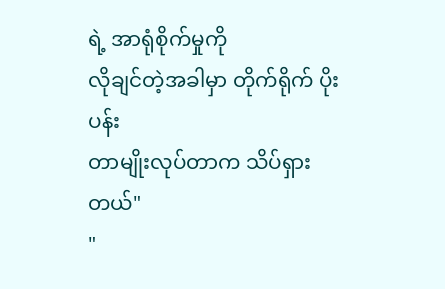ရဲ့ အာရုံစိုက်မှုကို
လိုချင်တဲ့အခါမှာ တိုက်ရိုက် ပိုးပန်း
တာမျိုးလုပ်တာက သိပ်ရှား
တယ်"
"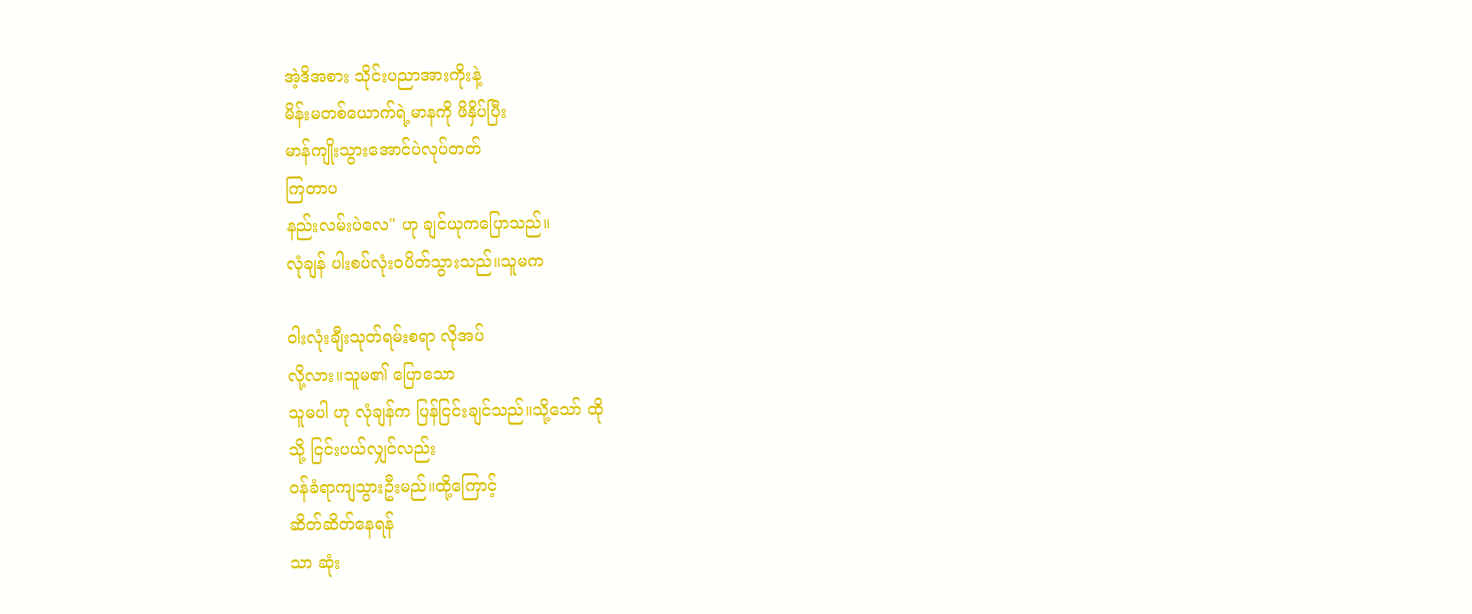အဲ့ဒိအစား သိုင်းပညာအားကိုးနဲ့
မိန်းမတစ်ယောက်ရဲ့မာနကို ဖိနှိပ်ပြီး
မာန်ကျိုးသွားအောင်ပဲလုပ်တတ်
ကြတာပ
နည်းလမ်းပဲလေ" ဟု ချင်ယုကပြောသည်။
လုံချန် ပါးစပ်လုံး၀ပိတ်သွားသည်။သူမက

၀ါးလုံးချီးသုတ်ရမ်းစရာ လိုအပ်
လို့လား။သူမ၏ ပြောသော
သူမပါ ဟု လုံချန်က ပြန်ငြင်းချင်သည်။သို့သော် ထို
သို့ ငြင်းပယ်လျှင်လည်း
၀န်ခံရာကျသွားဦးမည်။ထို့ကြောင့်
ဆိတ်ဆိတ်နေရန်
သာ ဆုံး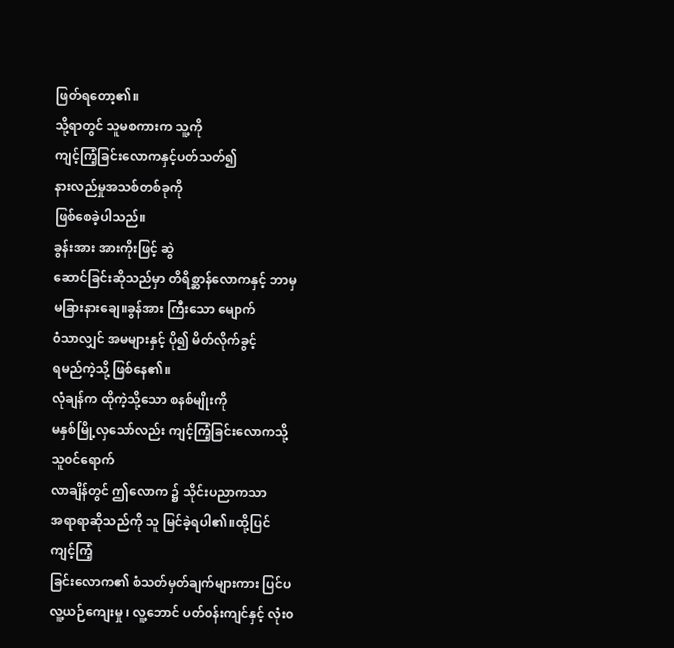ဖြတ်ရတော့၏။
သို့ရာတွင် သူမစကားက သူ့ကို
ကျင့်ကြံ့ခြင်းလောကနှင့်ပတ်သတ်၍
နားလည်မှုအသစ်တစ်ခုကို
ဖြစ်စေခဲ့ပါသည်။
ခွန်းအား အားကိုးဖြင့် ဆွဲ
ဆောင်ခြင်းဆိုသည်မှာ တိရိစ္ဆာန်လောကနှင့် ဘာမှ
မခြားနားချေ။ခွန်အား ကြီးသော မျောက်
၀ံသာလျှင် အမများနှင့် ပို၍ မိတ်လိုက်ခွင့်
ရမည်ကဲ့သို့ ဖြစ်နေ၏။
လုံချန်က ထိုကဲ့သို့သော စနစ်မျိုးကို
မနှစ်မြို့လှသော်လည်း ကျင့်ကြံ့ခြင်းလောကသို့
သူ၀င်ရောက်
လာချိန်တွင် ဤလောက ၌ သိုင်းပညာကသာ
အရာရာဆိုသည်ကို သူ မြင်ခဲ့ရပါ၏။ထို့ပြင်
ကျင့်ကြံ့
ခြင်းလောက၏ စံသတ်မှတ်ချက်များကား ပြင်ပ
လူ့ယဉ်ကျေးမှု ၊ လူ့ဘောင် ပတ်၀န်းကျင်နှင့် လုံး၀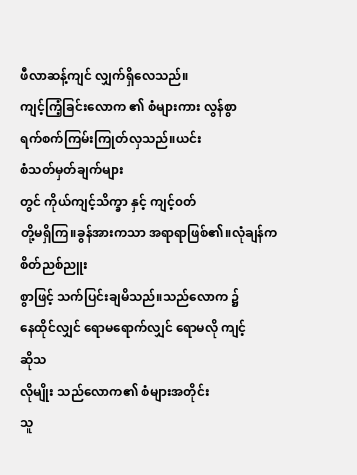ဖီလာဆန့်ကျင် လျှက်ရှိလေသည်။
ကျင့်ကြံ့ခြင်းလောက ၏ စံများကား လွန်စွာ
ရက်စက်ကြမ်းကြုတ်လှသည်။ယင်း
စံသတ်မှတ်ချက်များ
တွင် ကိုယ်ကျင့်သိက္ခာ နှင့် ကျင့်၀တ်
တို့မရှိကြ။ခွန်အားကသာ အရာရာဖြစ်၏။လုံချန်က
စိတ်ညစ်ညူး
စွာဖြင့် သက်ပြင်းချမိသည်။သည်လောက ၌
နေထိုင်လျှင် ရောမရောက်လျှင် ရောမလို ကျင့်
ဆိုသ
လိုမျိုး သည်လောက၏ စံများအတိုင်း
သူ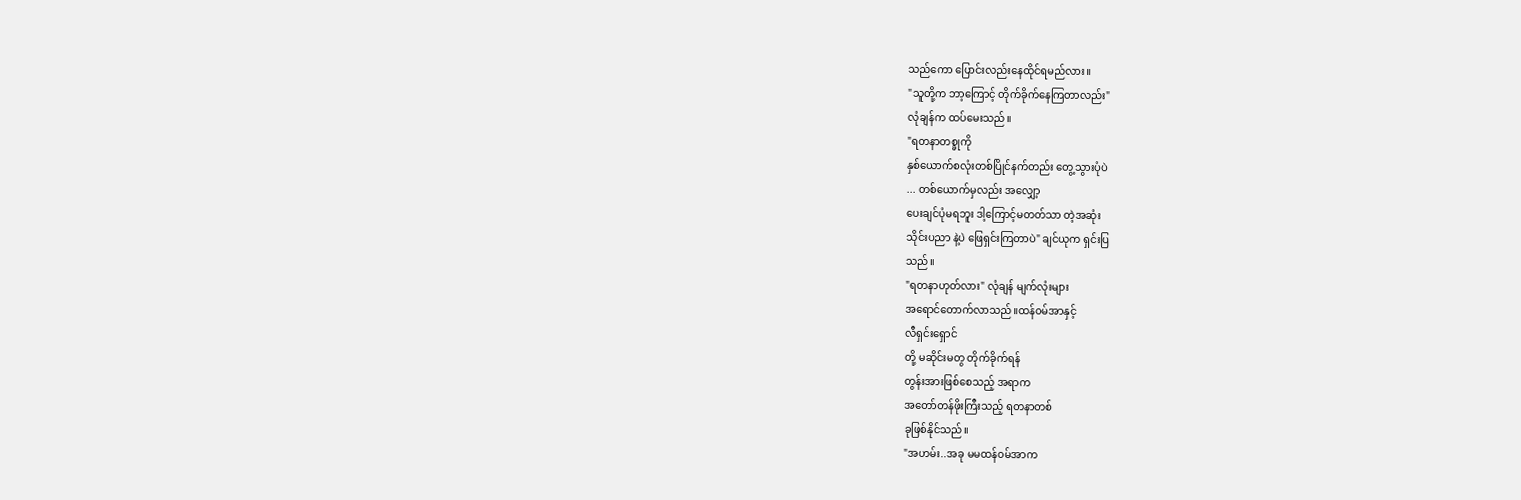သည်ကော ပြောင်းလည်းနေထိုင်ရမည်လား။
"သူတို့က ဘာ့ကြောင့် တိုက်ခိုက်နေကြတာလည်း"
လုံချန်က ထပ်မေးသည်။
"ရတနာတစ္ခုကို
နှစ်ယောက်စလုံးတစ်ပြိုင်နက်တည်း တွေ့သွားပုံပဲ
... တစ်ယောက်မှလည်း အလျှော့
ပေးချင်ပုံမရဘူး ဒါ့ကြောင့်မတတ်သာ တဲ့အဆုံး
သိုင်းပညာ နဲ့ပဲ ဖြေရှင်းကြတာပဲ" ချင်ယုက ရှင်းပြ
သည်။
"ရတနာဟုတ်လား" လုံချန် မျက်လုံးများ
အရောင်တောက်လာသည်။ထန်၀မ်အာနှင့်
လီရှင်းရှောင်
တို့ မဆိုင်းမတွ တိုက်ခိုက်ရန်
တွန်းအားဖြစ်စေသည့် အရာက
အတော်တန်ဖိုးကြီးသည့် ရတနာတစ်
ခုဖြစ်နိုင်သည်။
"အဟမ်း..အခု မမထန်၀မ်အာက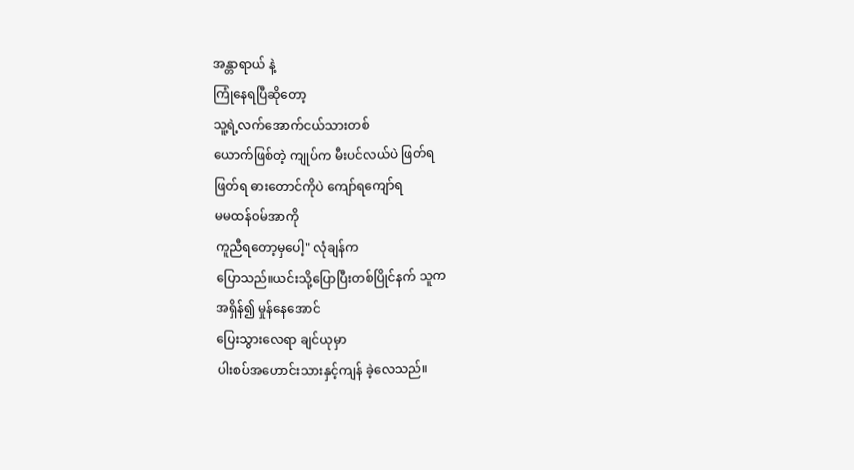အန္တာရာယ် နဲ့
ကြုံနေရပြီဆိုတော့
သူ့ရဲ့လက်အောက်ငယ်သားတစ်
ယောက်ဖြစ်တဲ့ ကျုပ်က မီးပင်လယ်ပဲ ဖြတ်ရ
ဖြတ်ရ ဓားတောင်ကိုပဲ ကျော်ရကျော်ရ
မမထန်၀မ်အာကို
ကူညီရတော့မှပေါ့" လုံချန်က
ပြောသည်။ယင်းသို့ပြောပြီးတစ်ပြိုင်နက် သူက
အရှိန်၍ မှုန်နေအောင်
ပြေးသွားလေရာ ချင်ယုမှာ
ပါးစပ်အဟောင်းသားနှင့်ကျန် ခဲ့လေသည်။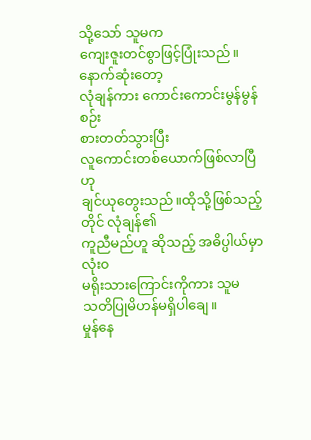သို့သော် သူမက
ကျေးဇူးတင်စွာဖြင့်ပြုံးသည်။နောက်ဆုံးတော့
လုံချန်ကား ကောင်းကောင်းမွန်မွန် စဉ်း
စားတတ်သွားပြီး
လူကောင်းတစ်ယောက်ဖြစ်လာပြီဟု
ချင်ယုတွေးသည်။ထိုသို့ဖြစ်သည့်တိုင် လုံချန်၏
ကူညီမည်ဟူ ဆိုသည့် အဓိပ္ပါယ်မှာ လုံး၀
မရိုးသားကြောင်းကိုကား သူမ
သတိပြုမိဟန်မရှိပါချေ။
မှုန်နေ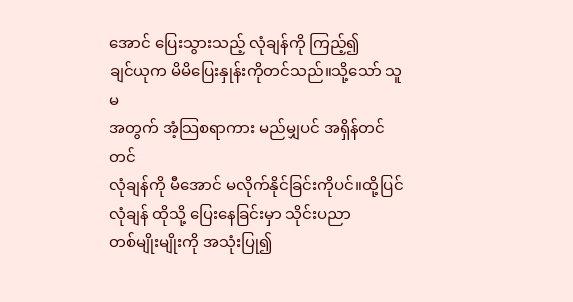အောင် ပြေးသွားသည့် လုံချန်ကို ကြည့်၍
ချင်ယုက မိမိပြေးနှုန်းကိုတင်သည်။သို့သော် သူမ
အတွက် အံ့သြစရာကား မည်မျှပင် အရှိန်တင်တင်
လုံချန်ကို မီအောင် မလိုက်နိုင်ခြင်းကိုပင်။ထို့ပြင်
လုံချန် ထိုသို့ ပြေးနေခြင်းမှာ သိုင်းပညာ
တစ်မျိုးမျိုးကို အသုံးပြု၍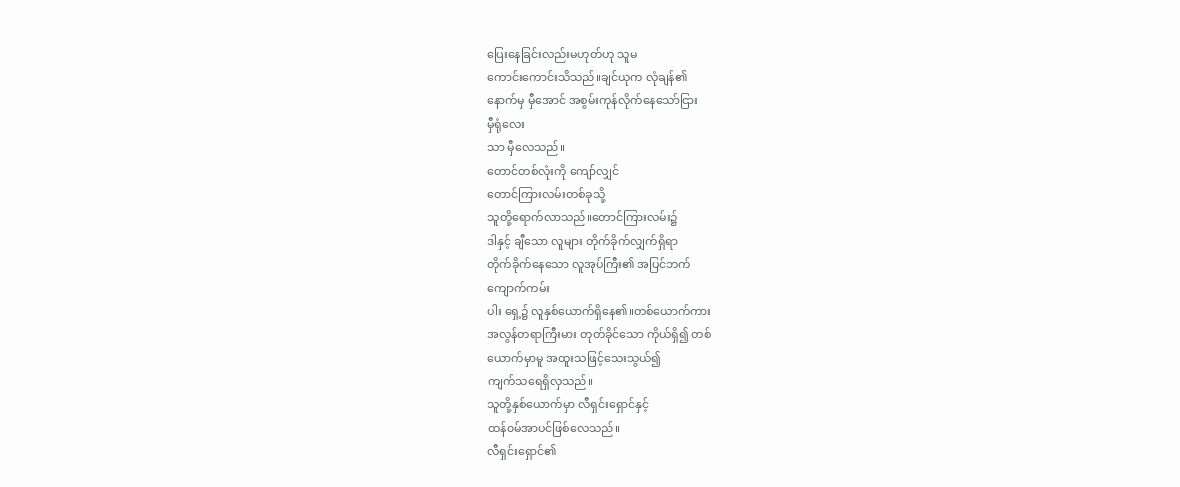ပြေးနေခြင်းလည်းမဟုတ်ဟု သူမ
ကောင်းကောင်းသိသည်။ချင်ယုက လုံချန်၏
နောက်မှ မှီအောင် အစွမ်းကုန်လိုက်နေသော်ငြား
မှီရုံလေး
သာ မှီလေသည်။
တောင်တစ်လုံးကို ကျော်လျှင်
တောင်ကြားလမ်းတစ်ခုသို့
သူတို့ရောက်လာသည်။တောင်ကြားလမ်း၌
ဒါနှင့် ချီသော လူများ တိုက်ခိုက်လျှက်ရှိရာ
တိုက်ခိုက်နေသော လူအုပ်ကြီး၏ အပြင်ဘက်
ကျောက်ကမ်း
ပါး ရှေ့၌ လူနှစ်ယောက်ရှိနေ၏။တစ်ယောက်ကား
အလွန်တရာကြီးမား တုတ်ခိုင်သော ကိုယ်ရှိ၍ တစ်
ယောက်မှာမူ အထူးသဖြင့်သေးသွယ်၍
ကျက်သရေရှိလှသည်။
သူတို့နှစ်ယောက်မှာ လီရှင်းရှောင်နှင့်
ထန်၀မ်အာပင်ဖြစ်လေသည်။
လီရှင်းရှောင်၏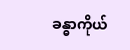ခန္ဓာကိုယ်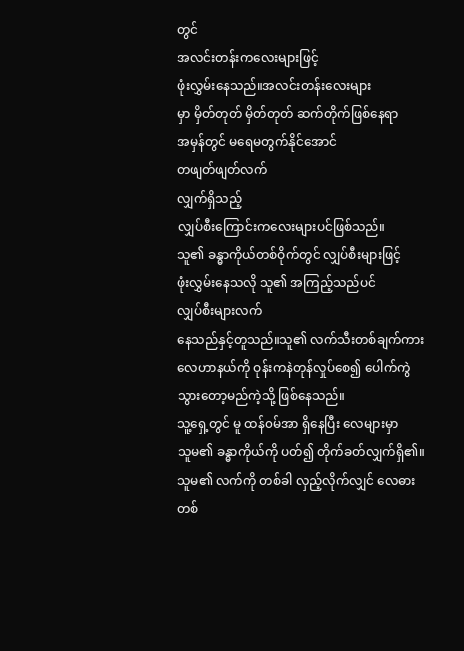တွင်
အလင်းတန်းကလေးများဖြင့်
ဖုံးလွှမ်းနေသည်။အလင်းတန်းလေးများ
မှာ မှိတ်တုတ် မှိတ်တုတ် ဆက်တိုက်ဖြစ်နေရာ
အမှန်တွင် မရေမတွက်နိုင်အောင်
တဖျတ်ဖျတ်လက်
လျှက်ရှိသည့်
လျှပ်စီးကြောင်းကလေးများပင်ဖြစ်သည်။
သူ၏ ခန္ဓာကိုယ်တစ်ဝိုက်တွင် လျှပ်စီးများဖြင့်
ဖုံးလွှမ်းနေသလို သူ၏ အကြည့်သည်ပင်
လျှပ်စီးများလက်
နေသည်နှင့်တူသည်။သူ၏ လက်သီးတစ်ချက်ကား
လေဟာနယ်ကို ဝုန်းကနဲတုန်လှုပ်စေ၍ ပေါက်ကွဲ
သွားတော့မည်ကဲ့သို့ ဖြစ်နေသည်။
သူ့ရှေ့တွင် မူ ထန်၀မ်အာ ရှိနေပြီး လေများမှာ
သူမ၏ ခန္ဓာကိုယ်ကို ပတ်၍ တိုက်ခတ်လျှက်ရှိ၏။
သူမ၏ လက်ကို တစ်ခါ လှည့်လိုက်လျှင် လေဓား
တစ်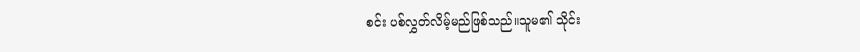စင်း ပစ်လွှတ်လိမ့်မည်ဖြစ်သည်။သူမ၏ သိုင်း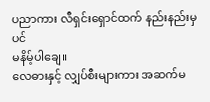ပညာကား လီရှင်းရှောင်ထက် နည်းနည်းမှပင်
မနိမ့်ပါချေ။
လေဓားနှင့် လျှပ်စီးများကား အဆက်မ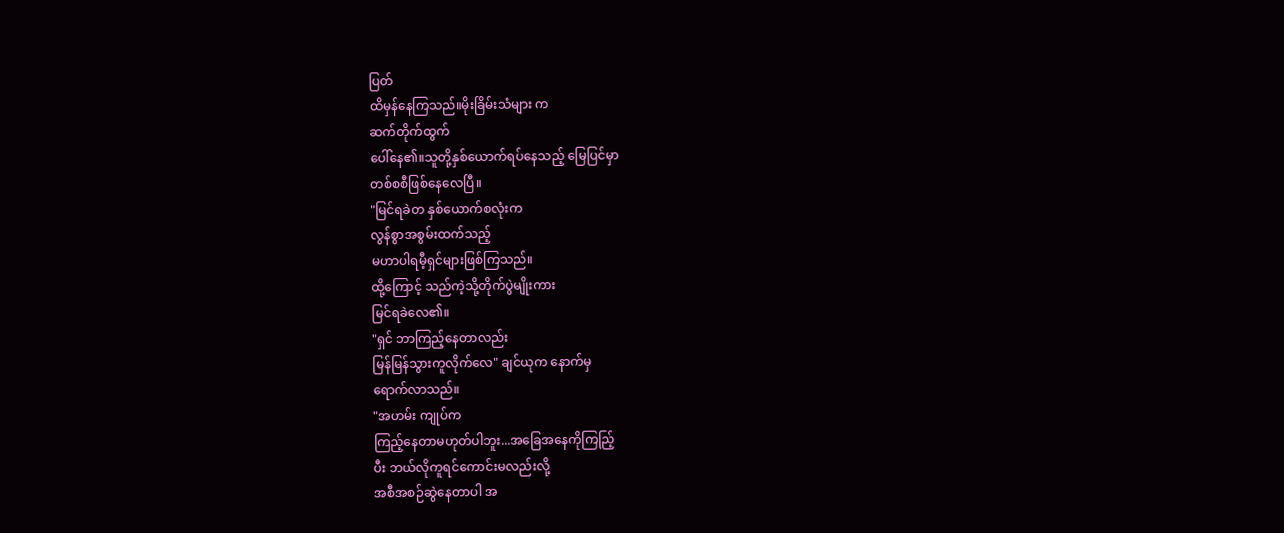ပြတ်
ထိမှန်နေကြသည်။မိုးခြိမ်းသံများ က
ဆက်တိုက်ထွက်
ပေါ်နေ၏။သူတို့နှစ်ယောက်ရပ်နေသည့် မြေပြင်မှာ
တစ်စစီဖြစ်နေလေပြီ။
"မြင်ရခဲတ နှစ်ယောက်စလုံးက
လွန်စွာအစွမ်းထက်သည့်
မဟာပါရမီ့ရှင်များဖြစ်ကြသည်။
ထို့ကြောင့် သည်ကဲ့သို့တိုက်ပွဲမျိုးကား
မြင်ရခဲလေ၏။
"ရှင် ဘာကြည့်နေတာလည်း
မြန်မြန်သွားကူလိုက်လေ" ချင်ယုက နောက်မှ
ရောက်လာသည်။
"အဟမ်း ကျုပ်က
ကြည့်နေတာမဟုတ်ပါဘူး...အခြေအနေကိုကြည်ြ့
ပီး ဘယ်လိုကူရင်ကောင်းမလည်းလို့
အစီအစဉ်ဆွဲနေတာပါ အ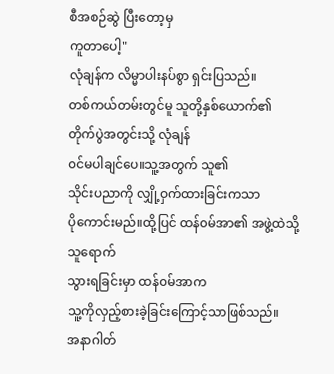စီအစဉ်ဆွဲ ပြီးတော့မှ
ကူတာပေါ့"
လုံချန်က လိမ္မာပါးနပ်စွာ ရှင်းပြသည်။
တစ်ကယ်တမ်းတွင်မူ သူတို့နှစ်ယောက်၏
တိုက်ပွဲအတွင်းသို့ လုံချန်
၀င်မပါချင်ပေ။သူ့အတွက် သူ၏
သိုင်းပညာကို လျှို့ဝှက်ထားခြင်းကသာ
ပိုကောင်းမည်။ထို့ပြင် ထန်၀မ်အာ၏ အဖွဲ့ထဲသို့
သူရောက်
သွားရခြင်းမှာ ထန်၀မ်အာက
သူ့ကိုလှည့်စားခဲ့ခြင်းကြောင့်သာဖြစ်သည်။
အနာဂါတ်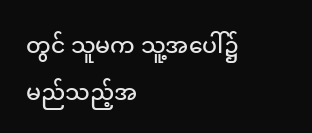တွင် သူမက သူ့အပေါ်၌
မည်သည့်အ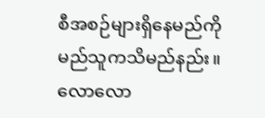စီအစဉ်များရှိနေမည်ကို
မည်သူကသိမည်နည်း။
လောလော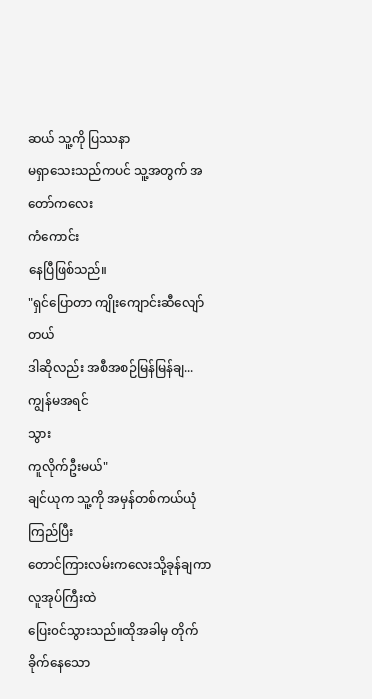ဆယ် သူ့ကို ပြဿနာ
မရှာသေးသည်ကပင် သူ့အတွက် အတော်ကလေး
ကံကောင်း
နေပြီဖြစ်သည်။
"ရှင်ပြောတာ ကျိုးကျောင်းဆီလျော်တယ်
ဒါဆိုလည်း အစီအစဉ်မြန်မြန်ချ...ကျွန်မအရင်
သွား
ကူလိုက်ဦးမယ်"
ချင်ယုက သူ့ကို အမှန်တစ်ကယ်ယုံကြည်ပြီး
တောင်ကြားလမ်းကလေးသို့ခုန်ချကာ
လူအုပ်ကြီးထဲ
ပြေး၀င်သွားသည်။ထိုအခါမှ တိုက်ခိုက်နေသော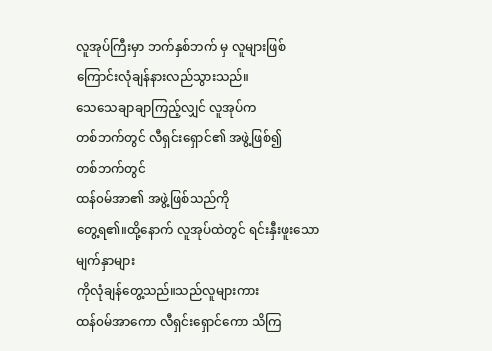လူအုပ်ကြီးမှာ ဘက်နှစ်ဘက် မှ လူများဖြစ်
ကြောင်းလုံချန်နားလည်သွားသည်။
သေသေချာချာကြည့်လျှင် လူအုပ်က
တစ်ဘက်တွင် လီရှင်းရှောင်၏ အဖွဲ့ဖြစ်၍
တစ်ဘက်တွင်
ထန်၀မ်အာ၏ အဖွဲ့ဖြစ်သည်ကို
တွေ့ရ၏။ထို့နောက် လူအုပ်ထဲတွင် ရင်းနှီးဖူးသော
မျက်နှာများ
ကိုလုံချန်တွေ့သည်။သည်လူများကား
ထန်၀မ်အာကော လီရှင်းရှောင်ကော သိကြ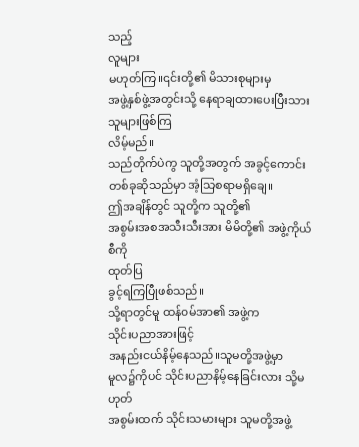သည့်
လူများ
မဟုတ်ကြ။၎င်းတို့၏ မိသားစုများမှ
အဖွဲ့နှစ်ဖွဲ့အတွင်းသို့ နေရာချထားပေးပြီးသား
သူများဖြစ်ကြ
လိမ့်မည်။
သည်တိုက်ပဲကွ သူတို့အတွက် အခွင့်ကောင်း
တစ်ခုဆိုသည်မှာ အံ့သြစရာမရှိချေ။
ဤအချိန်တွင် သူတို့က သူတို့၏
အစွမ်းအစအသီးသီးအား မိမိတို့၏ အဖွဲ့ကိုယ်စီကို
ထုတ်ပြ
ခွင့်ရကြပြီုဖစ်သည်။
သို့ရာတွင်မူ ထန်၀မ်အာ၏ အဖွဲ့က
သိုင်းပညာအားဖြင့်
အနည်းငယ်နိမ့်နေသည်။သူမတို့အဖွဲ့မှာ
မူလ၌ကိုပင် သိုင်းပညာနိမ့်နေခြင်းလား သို့မဟုတ်
အစွမ်းထက် သိုင်းသမားများ သူမတို့အဖွဲ့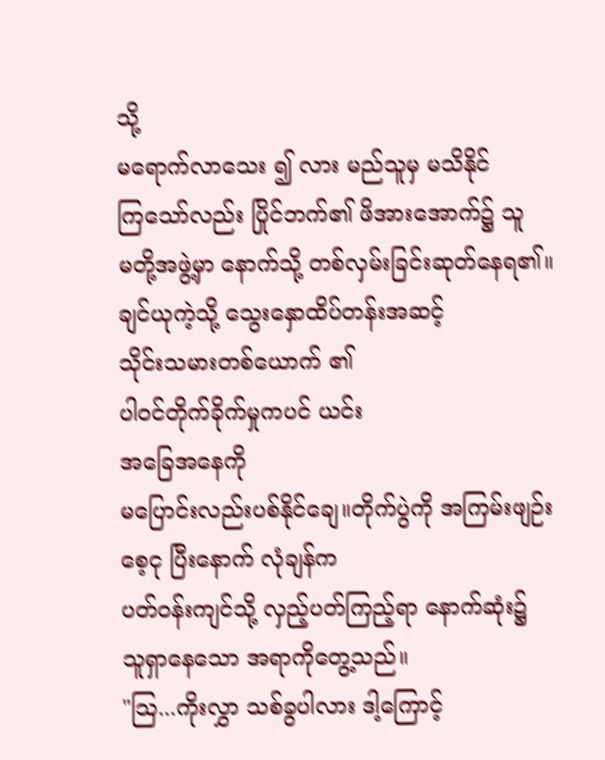သို့
မရောက်လာသေး ၍ လား မည်သူမှ မသိနိုင်
ကြသော်လည်း ပြိုင်ဘက်၏ ဖိအားအောက်၌ သူ
မတို့အဖွဲ့မှာ နောက်သို့ တစ်လှမ်းခြင်းဆုတ်နေရ၏။
ချင်ယုကဲ့သို့ သွေးနှောထိပ်တန်းအဆင့်
သိုင်းသမားတစ်ယောက် ၏
ပါ၀င်တိုက်ခိုက်မှုကပင် ယင်း
အခြေအနေကို
မပြောင်းလည်းပစ်နိုင်ချေ။တိုက်ပွဲကို အကြမ်းဖျဉ်း
စေ့ငု ပြီးနောက် လုံချန်က
ပတ်၀န်းကျင်သို့ လှည့်ပတ်ကြည့်ရာ နောက်ဆုံး၌
သူရှာနေသော အရာကိုတွေ့သည်။
"သြ...ကိုးလွှာ သစ်ခွပါလား ဒါ့ကြောင့်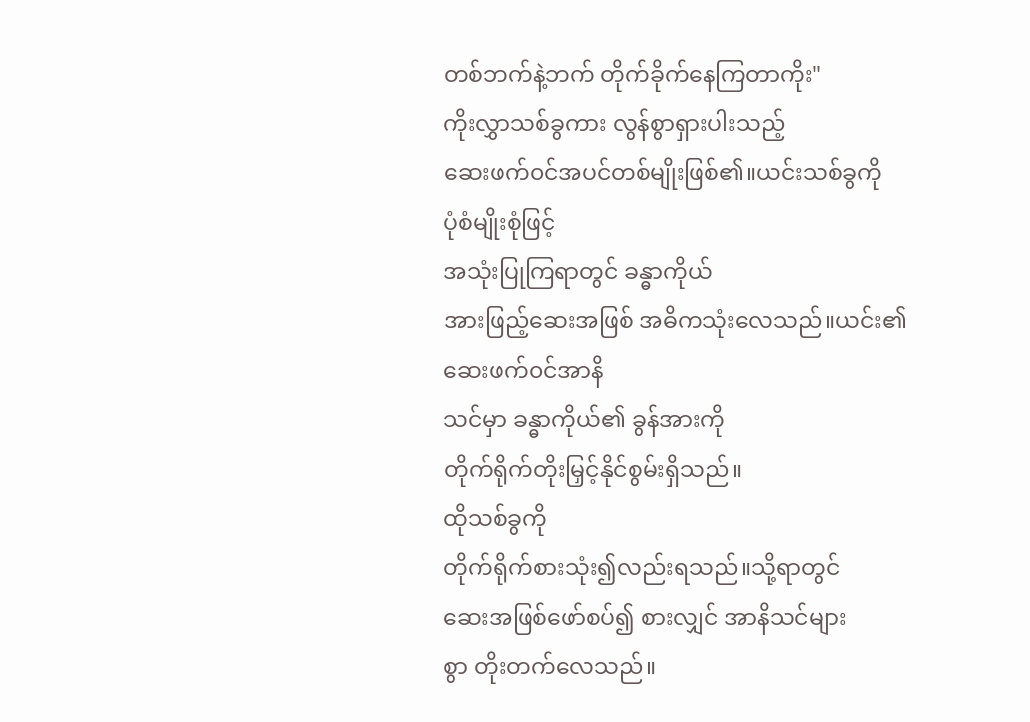တစ်ဘက်နဲ့ဘက် တိုက်ခိုက်နေကြတာကိုး"
ကိုးလွှာသစ်ခွကား လွန်စွာရှားပါးသည့်
ဆေးဖက်၀င်အပင်တစ်မျိုးဖြစ်၏။ယင်းသစ်ခွကို
ပုံစံမျိုးစုံဖြင့်
အသုံးပြုကြရာတွင် ခန္ဓာကိုယ်
အားဖြည့်ဆေးအဖြစ် အဓိကသုံးလေသည်။ယင်း၏
ဆေးဖက်၀င်အာနိ
သင်မှာ ခန္ဓာကိုယ်၏ ခွန်အားကို
တိုက်ရိုက်တိုးမြှင့်နိုင်စွမ်းရှိသည်။
ထိုသစ်ခွကို
တိုက်ရိုက်စားသုံး၍လည်းရသည်။သို့ရာတွင်
ဆေးအဖြစ်ဖော်စပ်၍ စားလျှင် အာနိသင်များ
စွာ တိုးတက်လေသည်။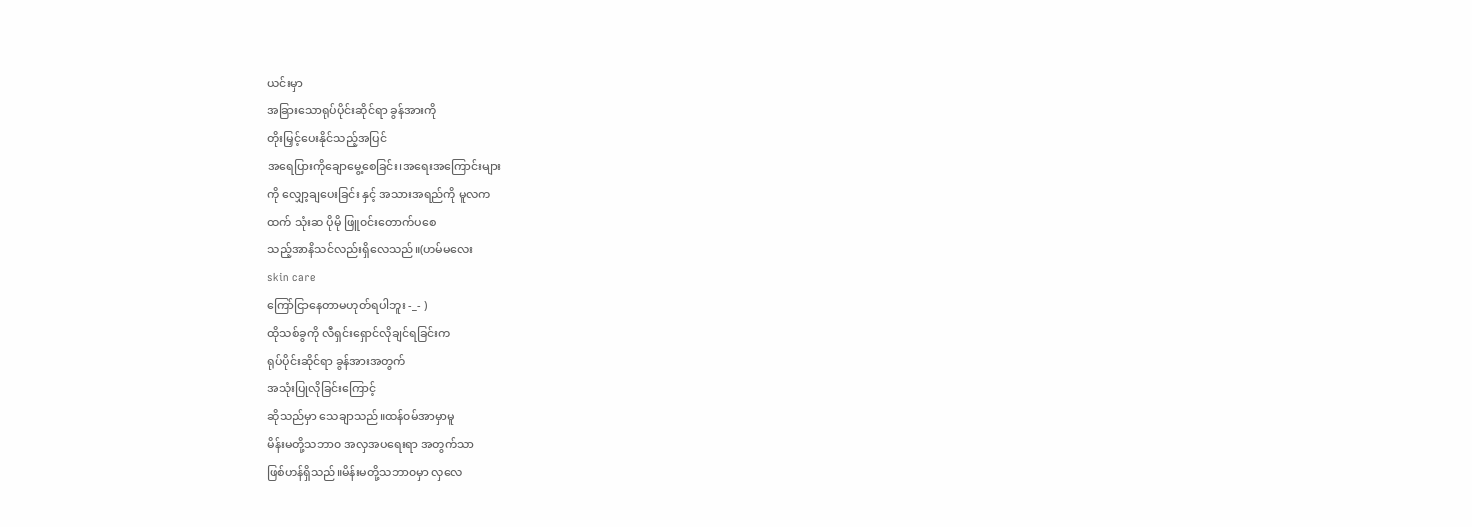ယင်းမှာ
အခြားသောရုပ်ပိုင်းဆိုင်ရာ ခွန်အားကို
တိုးမြှင့်ပေးနိုင်သည့်အပြင်
အရေပြားကိုချောမွေ့စေခြင်း၊အရေးအကြောင်းများ
ကို လျှော့ချပေးခြင်း နှင့် အသားအရည်ကို မူလက
ထက် သုံးဆ ပိုမို ဖြူ၀င်းတောက်ပစေ
သည့်အာနိသင်လည်းရှိလေသည်။(ဟမ်မလေး
skin care
ကြော်ငြာနေတာမဟုတ်ရပါဘူး -_- )
ထိုသစ်ခွကို လီရှင်းရှောင်လိုချင်ရခြင်းက
ရုပ်ပိုင်းဆိုင်ရာ ခွန်အားအတွက်
အသုံးပြုလိုခြင်းကြောင့်
ဆိုသည်မှာ သေချာသည်။ထန်၀မ်အာမှာမူ
မိန်းမတို့သဘာ၀ အလှအပရေးရာ အတွက်သာ
ဖြစ်ဟန်ရှိသည်။မိန်းမတို့သဘာ၀မှာ လှလေ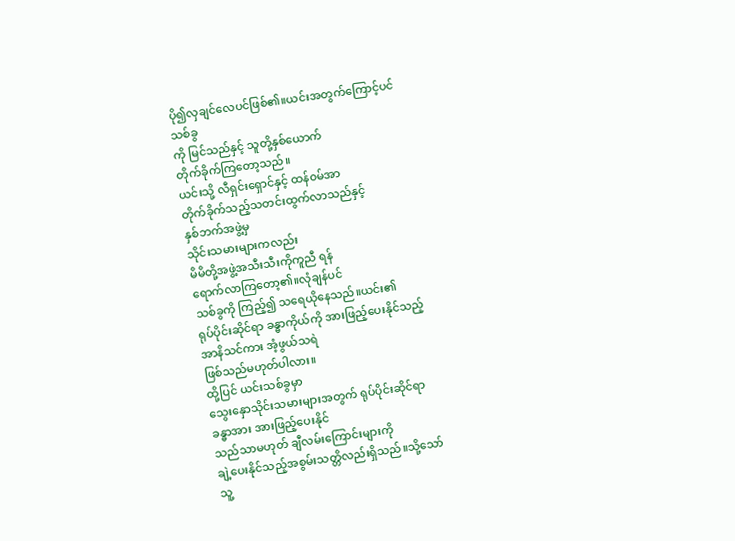ပို၍လှချင်လေပင်ဖြစ်၏။ယင်းအတွက်ကြောင့်ပင်
သစ်ခွ
ကို မြင်သည်နှင့် သူတို့နှစ်ယောက်
တိုက်ခိုက်ကြတော့သည်။
ယင်းသို့ လီရှင်းရှောင်နှင့် ထန်၀မ်အာ
တိုက်ခိုက်သည့်သတင်းထွက်လာသည်နှင့်
နှစ်ဘက်အဖွဲ့မှ
သိုင်းသမားများကလည်း
မိမိတို့အဖွဲ့အသီးသီးကိုကူညီ ရန်
ရောက်လာကြတော့၏။လုံချန်ပင်
သစ်ခွကို ကြည့်၍ သရေယိုနေသည်။ယင်း၏
ရုပ်ပိုင်းဆိုင်ရာ ခန္ဓာကိုယ်ကို အားဖြည့်ပေးနိုင်သည့်
အာနိသင်ကား အံ့ဖွယ်သရဲ
ဖြစ်သည်မဟုတ်ပါလား။
ထို့ပြင် ယင်းသစ်ခွမှာ
သွေးနှောသိုင်းသမားများအတွက် ရုပ်ပိုင်းဆိုင်ရာ
ခန္ဓာအား အားဖြည့်ပေးနိုင်
သည်သာမဟုတ် ချီလမ်းကြောင်းများကို
ချဲ့ပေးနိုင်သည့်အစွမ်းသတ္တိလည်းရှိသည်။သို့သော်
သူ့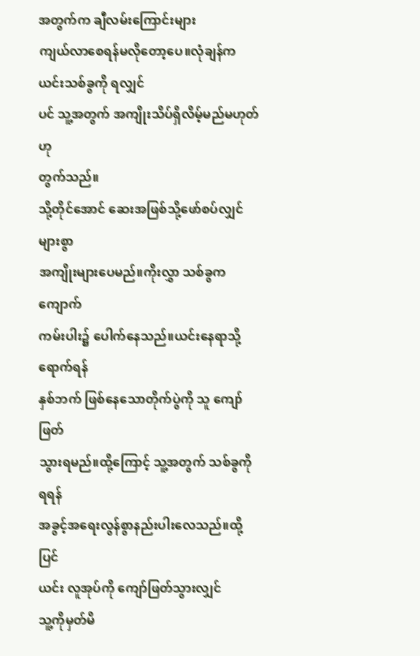အတွက်က ချီလမ်းကြောင်းများ
ကျယ်လာစေရန်မလိုတော့ပေ။လုံချန်က
ယင်းသစ်ခွကို ရလျှင်
ပင် သူ့အတွက် အကျိုးသိပ်ရှိလိမ့်မည်မဟုတ်ဟု
တွက်သည်။
သို့တိုင်အောင် ဆေးအဖြစ်သို့ဖော်စပ်လျှင် များစွာ
အကျိုးများပေမည်။ကိုးလွှာ သစ်ခွက ကျောက်
ကမ်းပါး၌ ပေါက်နေသည်။ယင်းနေရာသို့ရောက်ရန်
နှစ်ဘက် ဖြစ်နေသောတိုက်ပွဲကို သူ ကျော်ဖြတ်
သွားရမည်။ထို့ကြောင့် သူ့အတွက် သစ်ခွကို ရရန်
အခွင့်အရေးလွန်စွာနည်းပါးလေသည်။ထို့ပြင်
ယင်း လူအုပ်ကို ကျော်ဖြတ်သွားလျှင်
သူ့ကိုမှတ်မိ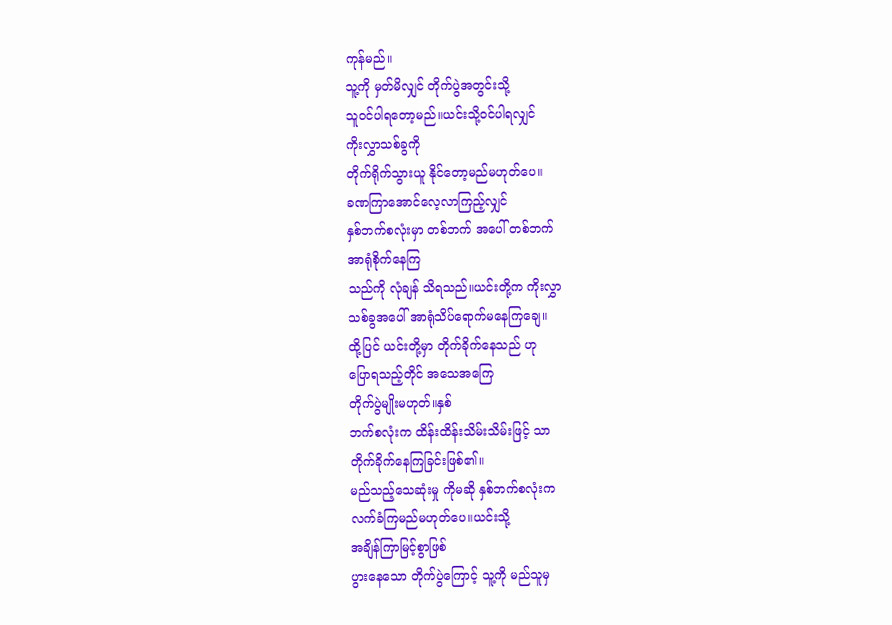ကုန်မည်။
သူ့ကို မှတ်မိလျှင် တိုက်ပွဲအတွင်းသို့
သူ၀င်ပါရတော့မည်။ယင်းသို့၀င်ပါရလျှင်
ကိုးလွှာသစ်ခွကို
တိုက်ရိုက်သွားယူ နိုင်တော့မည်မဟုတ်ပေ။
ခဏကြာအောင်လေ့လာကြည့်လျှင်
နှစ်ဘက်စလုံးမှာ တစ်ဘက် အပေါ် တစ်ဘက်
အာရုံစိုက်နေကြ
သည်ကို လုံချန် သိရသည်။ယင်းတို့က ကိုးလွှာ
သစ်ခွအပေါ် အာရုံသိပ်ရောက်မနေကြချေ။
ထို့ပြင် ယင်းတို့မှာ တိုက်ခိုက်နေသည် ဟု
ပြောရသည့်တိုင် အသေအကြေ
တိုက်ပွဲမျိုးမဟုတ်။နှစ်
ဘက်စလုံးက ထိန်းထိန်းသိမ်းသိမ်းဖြင့် သာ
တိုက်ခိုက်နေကြခြင်းဖြစ်၏။
မည်သည့်သေဆုံးမှု ကိုမဆို နှစ်ဘက်စလုံးက
လက်ခံကြမည်မဟုတ်ပေ။ယင်းသို့
အချိန်ကြာမြင့်စွာဖြစ်
ပွားနေသော တိုက်ပွဲကြောင့် သူ့ကို မည်သူမှ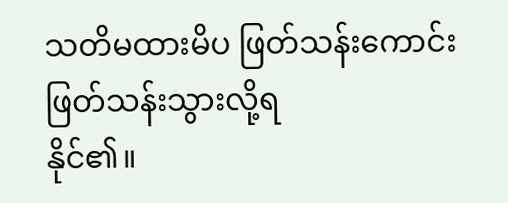သတိမထားမိပ ဖြတ်သန်းကောင်း
ဖြတ်သန်းသွားလို့ရ
နိုင်၏။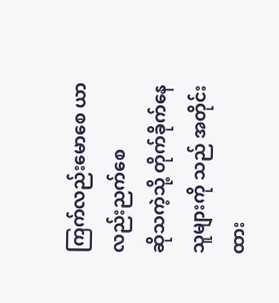ကြက်လည်းမောစေ ယာလည်းညက်စေ
ဆိုသကဲ့သို့ တိုက်ခိုက်နေသူများကို သည် အတိုင်း
ထား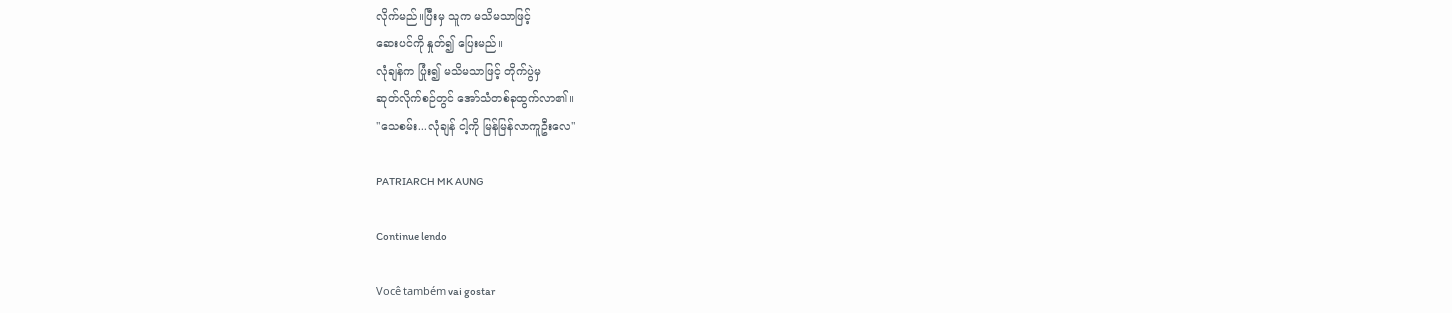လိုက်မည်။ပြီးမှ သူက မသိမသာဖြင့်
ဆေးပင်ကို နှုတ်၍ ပြေးမည်။
လုံချန်က ပြုံး၍ မသိမသာဖြင့် တိုက်ပွဲမှ
ဆုတ်လိုက်စဉ်တွင် အော်သံတစ်ခုထွက်လာ၏။
"သေစမ်း...လုံချန် ငါ့ကို မြန်မြန်လာကူဦးလေ"

PATRIARCH MK AUNG

Continue lendo

Você também vai gostar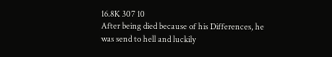16.8K 307 10
After being died because of his Differences, he was send to hell and luckily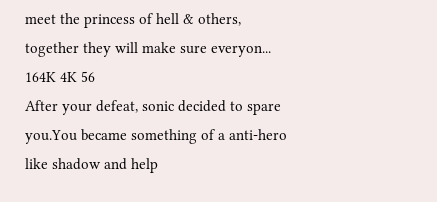meet the princess of hell & others, together they will make sure everyon...
164K 4K 56
After your defeat, sonic decided to spare you.You became something of a anti-hero like shadow and help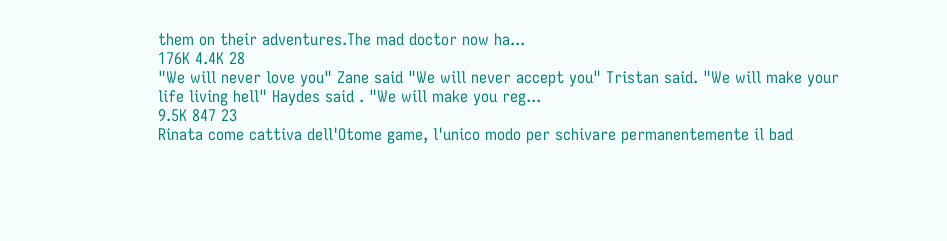them on their adventures.The mad doctor now ha...
176K 4.4K 28
"We will never love you" Zane said "We will never accept you" Tristan said. "We will make your life living hell" Haydes said . "We will make you reg...
9.5K 847 23
Rinata come cattiva dell'Otome game, l'unico modo per schivare permanentemente il bad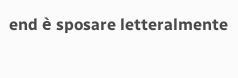end è sposare letteralmente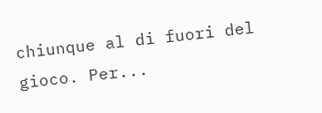chiunque al di fuori del gioco. Per...